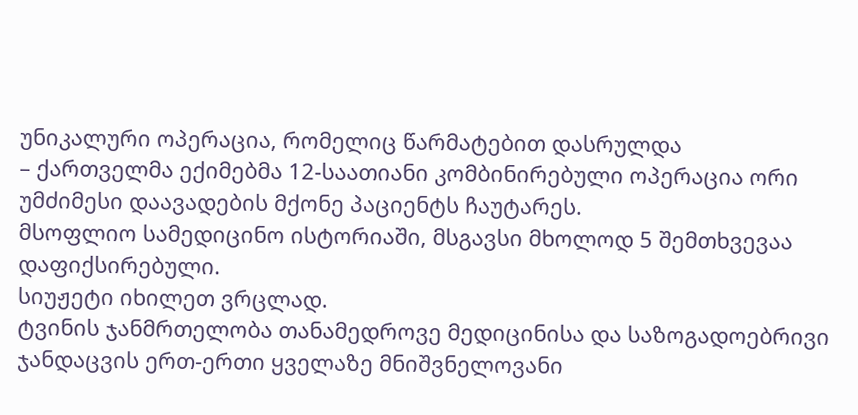უნიკალური ოპერაცია, რომელიც წარმატებით დასრულდა
– ქართველმა ექიმებმა 12-საათიანი კომბინირებული ოპერაცია ორი უმძიმესი დაავადების მქონე პაციენტს ჩაუტარეს.
მსოფლიო სამედიცინო ისტორიაში, მსგავსი მხოლოდ 5 შემთხვევაა დაფიქსირებული.
სიუჟეტი იხილეთ ვრცლად.
ტვინის ჯანმრთელობა თანამედროვე მედიცინისა და საზოგადოებრივი ჯანდაცვის ერთ-ერთი ყველაზე მნიშვნელოვანი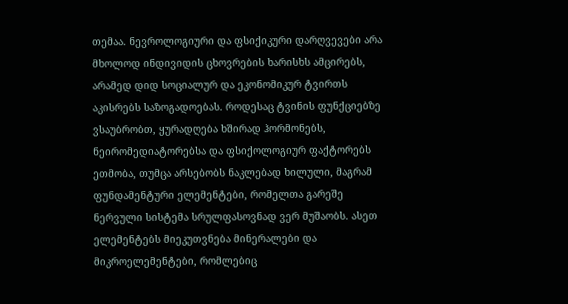თემაა. ნევროლოგიური და ფსიქიკური დარღვევები არა მხოლოდ ინდივიდის ცხოვრების ხარისხს ამცირებს, არამედ დიდ სოციალურ და ეკონომიკურ ტვირთს აკისრებს საზოგადოებას. როდესაც ტვინის ფუნქციებზე ვსაუბრობთ, ყურადღება ხშირად ჰორმონებს, ნეირომედიატორებსა და ფსიქოლოგიურ ფაქტორებს ეთმობა, თუმცა არსებობს ნაკლებად ხილული, მაგრამ ფუნდამენტური ელემენტები, რომელთა გარეშე ნერვული სისტემა სრულფასოვნად ვერ მუშაობს. ასეთ ელემენტებს მიეკუთვნება მინერალები და მიკროელემენტები, რომლებიც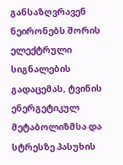განსაზღვრავენ ნეირონებს შორის ელექტრული სიგნალების გადაცემას, ტვინის ენერგეტიკულ მეტაბოლიზმსა და სტრესზე პასუხის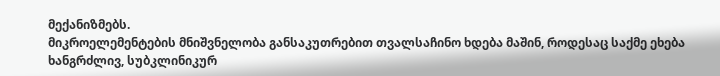მექანიზმებს.
მიკროელემენტების მნიშვნელობა განსაკუთრებით თვალსაჩინო ხდება მაშინ, როდესაც საქმე ეხება ხანგრძლივ, სუბკლინიკურ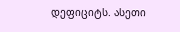დეფიციტს. ასეთი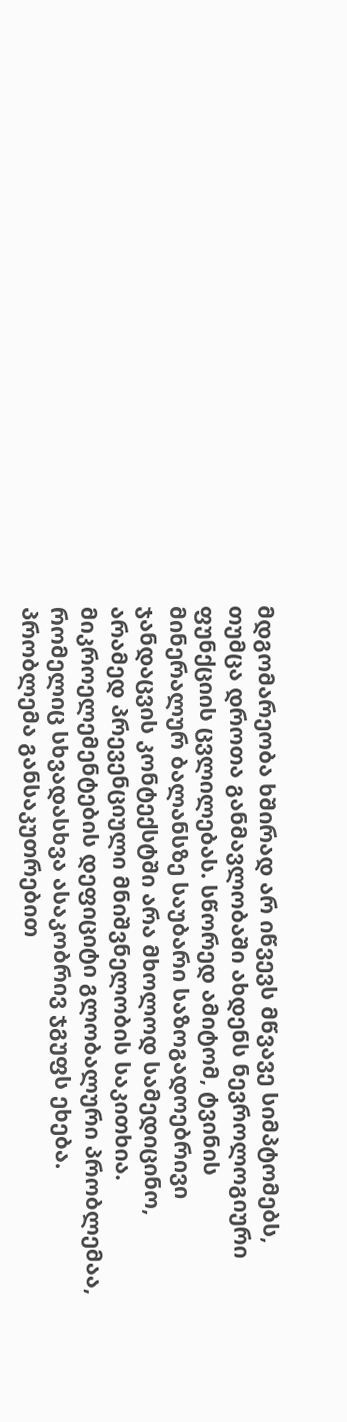მდგომარეობა ხშირად არ იწვევს მწვავე სიმპტომებს, თუმცა დროთა განმავლობაში ახდენს ნევროლოგიური ფუნქციის ცვლილებას. სწორედ ამიტომ, ტვინის მინერალურ ბალანსზე საუბარი საზოგადოებრივი ჯანდაცვის კონტექსტში არა მხოლოდ სამედიცინო, არამედ პრევენციული მნიშვნელობის საკითხია.
მიკროელემენტების დეფიციტი გლობალური პრობლემაა, რომელიც სხვადასხვა ასაკობრივ ჯგუფს ეხება. პრობლემა განსაკუთრებით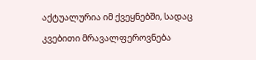აქტუალურია იმ ქვეყნებში, სადაც კვებითი მრავალფეროვნება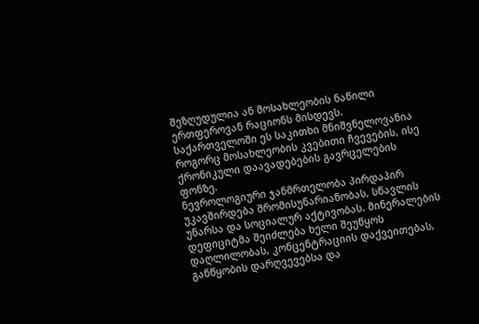შეზღუდულია ან მოსახლეობის ნაწილი ერთფეროვან რაციონს მისდევს. საქართველოში ეს საკითხი მნიშვნელოვანია როგორც მოსახლეობის კვებითი ჩვევების, ისე ქრონიკული დაავადებების გავრცელების ფონზე.
ნევროლოგიური ჯანმრთელობა პირდაპირ უკავშირდება შრომისუნარიანობას, სწავლის უნარსა და სოციალურ აქტივობას. მინერალების დეფიციტმა შეიძლება ხელი შეუწყოს დაღლილობას, კონცენტრაციის დაქვეითებას, განწყობის დარღვევებსა და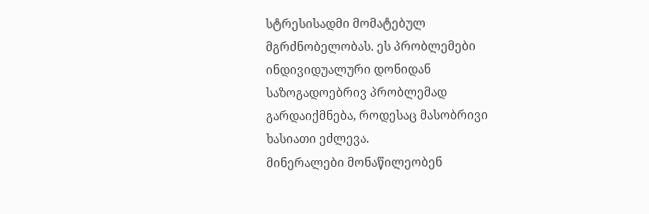სტრესისადმი მომატებულ მგრძნობელობას. ეს პრობლემები ინდივიდუალური დონიდან საზოგადოებრივ პრობლემად გარდაიქმნება, როდესაც მასობრივი ხასიათი ეძლევა.
მინერალები მონაწილეობენ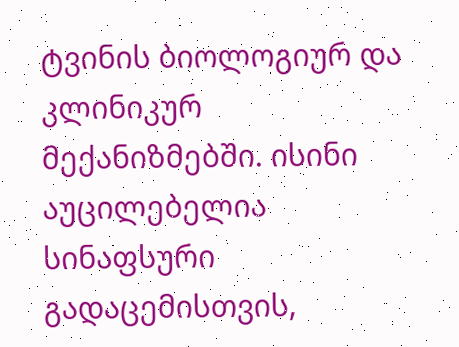ტვინის ბიოლოგიურ და კლინიკურ მექანიზმებში. ისინი აუცილებელია სინაფსური გადაცემისთვის,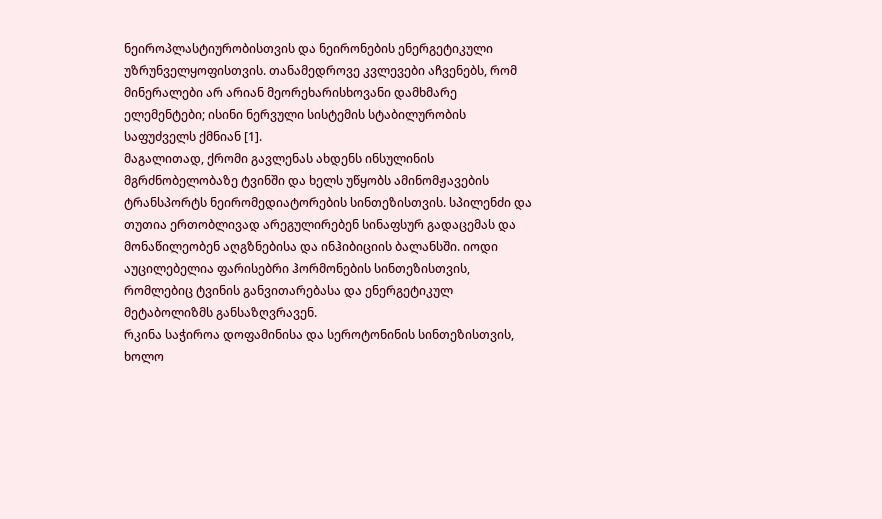ნეიროპლასტიურობისთვის და ნეირონების ენერგეტიკული უზრუნველყოფისთვის. თანამედროვე კვლევები აჩვენებს, რომ მინერალები არ არიან მეორეხარისხოვანი დამხმარე ელემენტები; ისინი ნერვული სისტემის სტაბილურობის საფუძველს ქმნიან [1].
მაგალითად, ქრომი გავლენას ახდენს ინსულინის მგრძნობელობაზე ტვინში და ხელს უწყობს ამინომჟავების ტრანსპორტს ნეირომედიატორების სინთეზისთვის. სპილენძი და თუთია ერთობლივად არეგულირებენ სინაფსურ გადაცემას და მონაწილეობენ აღგზნებისა და ინჰიბიციის ბალანსში. იოდი აუცილებელია ფარისებრი ჰორმონების სინთეზისთვის, რომლებიც ტვინის განვითარებასა და ენერგეტიკულ მეტაბოლიზმს განსაზღვრავენ.
რკინა საჭიროა დოფამინისა და სეროტონინის სინთეზისთვის, ხოლო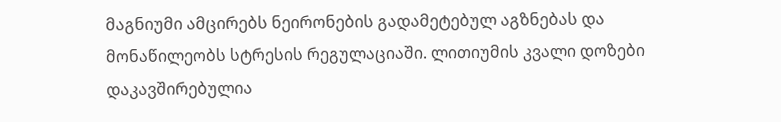მაგნიუმი ამცირებს ნეირონების გადამეტებულ აგზნებას და მონაწილეობს სტრესის რეგულაციაში. ლითიუმის კვალი დოზები დაკავშირებულია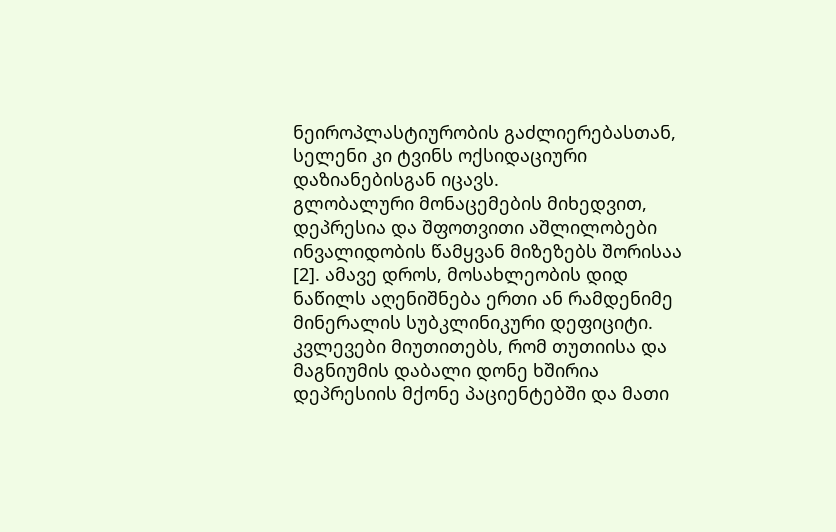ნეიროპლასტიურობის გაძლიერებასთან, სელენი კი ტვინს ოქსიდაციური დაზიანებისგან იცავს.
გლობალური მონაცემების მიხედვით, დეპრესია და შფოთვითი აშლილობები ინვალიდობის წამყვან მიზეზებს შორისაა [2]. ამავე დროს, მოსახლეობის დიდ ნაწილს აღენიშნება ერთი ან რამდენიმე მინერალის სუბკლინიკური დეფიციტი. კვლევები მიუთითებს, რომ თუთიისა და მაგნიუმის დაბალი დონე ხშირია დეპრესიის მქონე პაციენტებში და მათი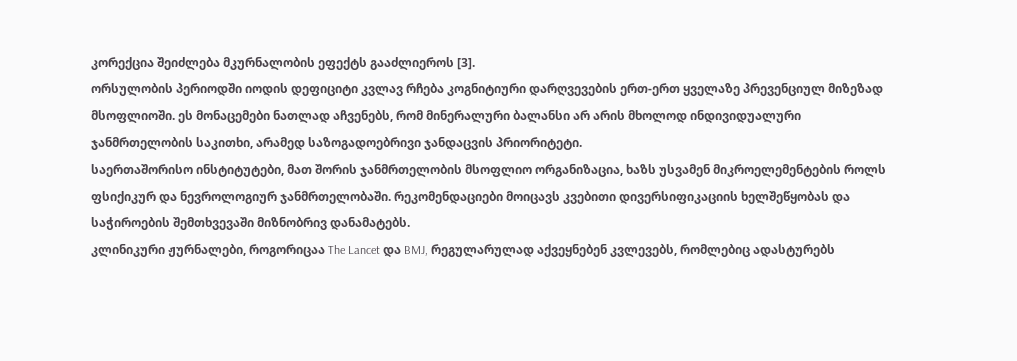კორექცია შეიძლება მკურნალობის ეფექტს გააძლიეროს [3].
ორსულობის პერიოდში იოდის დეფიციტი კვლავ რჩება კოგნიტიური დარღვევების ერთ-ერთ ყველაზე პრევენციულ მიზეზად მსოფლიოში. ეს მონაცემები ნათლად აჩვენებს, რომ მინერალური ბალანსი არ არის მხოლოდ ინდივიდუალური ჯანმრთელობის საკითხი, არამედ საზოგადოებრივი ჯანდაცვის პრიორიტეტი.
საერთაშორისო ინსტიტუტები, მათ შორის ჯანმრთელობის მსოფლიო ორგანიზაცია, ხაზს უსვამენ მიკროელემენტების როლს ფსიქიკურ და ნევროლოგიურ ჯანმრთელობაში. რეკომენდაციები მოიცავს კვებითი დივერსიფიკაციის ხელშეწყობას და საჭიროების შემთხვევაში მიზნობრივ დანამატებს.
კლინიკური ჟურნალები, როგორიცაა The Lancet და BMJ, რეგულარულად აქვეყნებენ კვლევებს, რომლებიც ადასტურებს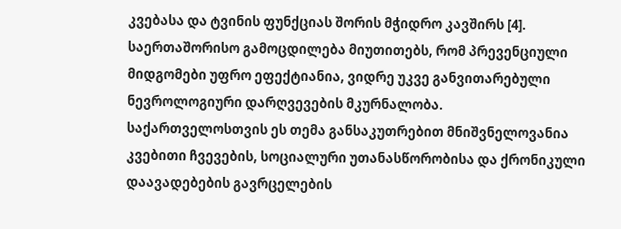კვებასა და ტვინის ფუნქციას შორის მჭიდრო კავშირს [4]. საერთაშორისო გამოცდილება მიუთითებს, რომ პრევენციული მიდგომები უფრო ეფექტიანია, ვიდრე უკვე განვითარებული ნევროლოგიური დარღვევების მკურნალობა.
საქართველოსთვის ეს თემა განსაკუთრებით მნიშვნელოვანია კვებითი ჩვევების, სოციალური უთანასწორობისა და ქრონიკული დაავადებების გავრცელების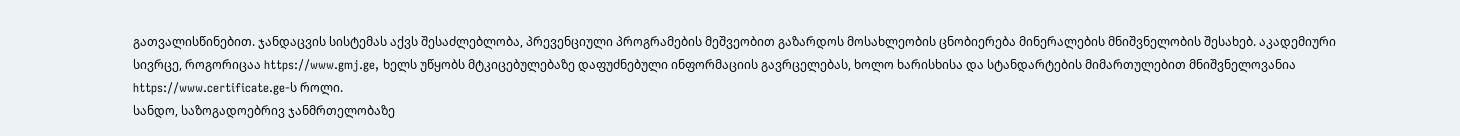გათვალისწინებით. ჯანდაცვის სისტემას აქვს შესაძლებლობა, პრევენციული პროგრამების მეშვეობით გაზარდოს მოსახლეობის ცნობიერება მინერალების მნიშვნელობის შესახებ. აკადემიური სივრცე, როგორიცაა https://www.gmj.ge, ხელს უწყობს მტკიცებულებაზე დაფუძნებული ინფორმაციის გავრცელებას, ხოლო ხარისხისა და სტანდარტების მიმართულებით მნიშვნელოვანია https://www.certificate.ge-ს როლი.
სანდო, საზოგადოებრივ ჯანმრთელობაზე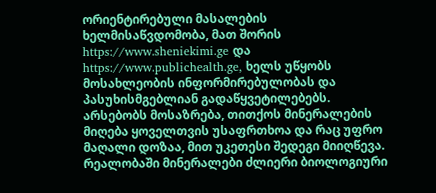ორიენტირებული მასალების ხელმისაწვდომობა, მათ შორის https://www.sheniekimi.ge და https://www.publichealth.ge, ხელს უწყობს მოსახლეობის ინფორმირებულობას და პასუხისმგებლიან გადაწყვეტილებებს.
არსებობს მოსაზრება, თითქოს მინერალების მიღება ყოველთვის უსაფრთხოა და რაც უფრო მაღალი დოზაა, მით უკეთესი შედეგი მიიღწევა. რეალობაში მინერალები ძლიერი ბიოლოგიური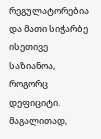რეგულატორებია და მათი სიჭარბე ისეთივე საზიანოა, როგორც დეფიციტი. მაგალითად,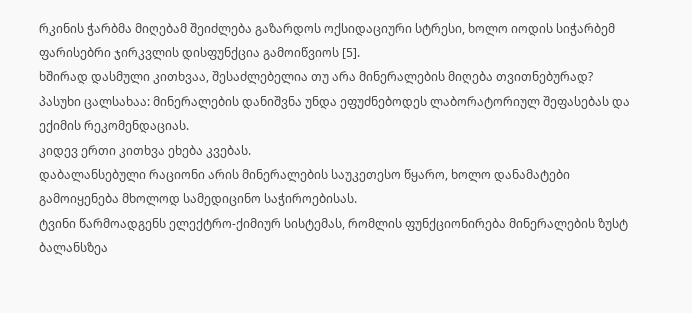რკინის ჭარბმა მიღებამ შეიძლება გაზარდოს ოქსიდაციური სტრესი, ხოლო იოდის სიჭარბემ ფარისებრი ჯირკვლის დისფუნქცია გამოიწვიოს [5].
ხშირად დასმული კითხვაა, შესაძლებელია თუ არა მინერალების მიღება თვითნებურად?
პასუხი ცალსახაა: მინერალების დანიშვნა უნდა ეფუძნებოდეს ლაბორატორიულ შეფასებას და ექიმის რეკომენდაციას.
კიდევ ერთი კითხვა ეხება კვებას.
დაბალანსებული რაციონი არის მინერალების საუკეთესო წყარო, ხოლო დანამატები გამოიყენება მხოლოდ სამედიცინო საჭიროებისას.
ტვინი წარმოადგენს ელექტრო-ქიმიურ სისტემას, რომლის ფუნქციონირება მინერალების ზუსტ ბალანსზეა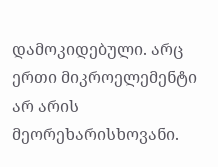დამოკიდებული. არც ერთი მიკროელემენტი არ არის მეორეხარისხოვანი.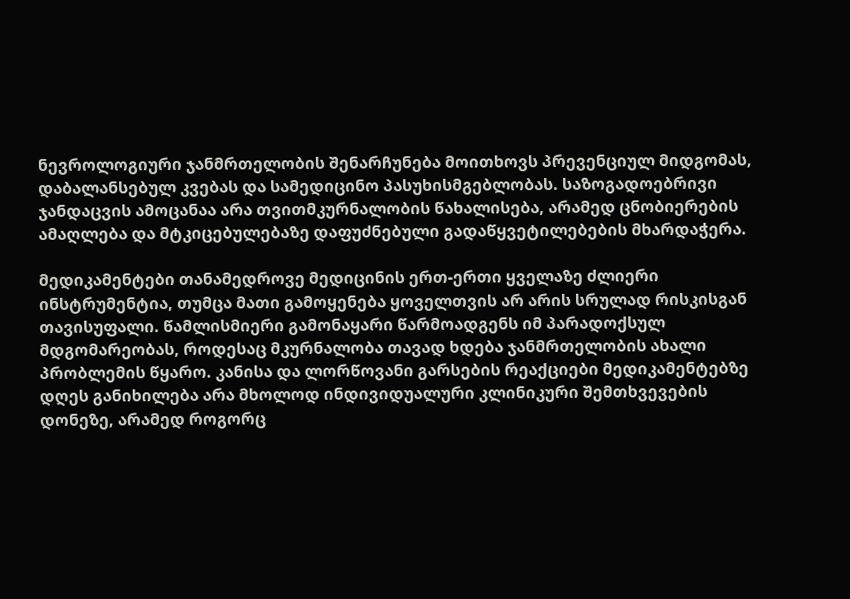ნევროლოგიური ჯანმრთელობის შენარჩუნება მოითხოვს პრევენციულ მიდგომას, დაბალანსებულ კვებას და სამედიცინო პასუხისმგებლობას. საზოგადოებრივი ჯანდაცვის ამოცანაა არა თვითმკურნალობის წახალისება, არამედ ცნობიერების ამაღლება და მტკიცებულებაზე დაფუძნებული გადაწყვეტილებების მხარდაჭერა.

მედიკამენტები თანამედროვე მედიცინის ერთ-ერთი ყველაზე ძლიერი ინსტრუმენტია, თუმცა მათი გამოყენება ყოველთვის არ არის სრულად რისკისგან თავისუფალი. წამლისმიერი გამონაყარი წარმოადგენს იმ პარადოქსულ მდგომარეობას, როდესაც მკურნალობა თავად ხდება ჯანმრთელობის ახალი პრობლემის წყარო. კანისა და ლორწოვანი გარსების რეაქციები მედიკამენტებზე დღეს განიხილება არა მხოლოდ ინდივიდუალური კლინიკური შემთხვევების დონეზე, არამედ როგორც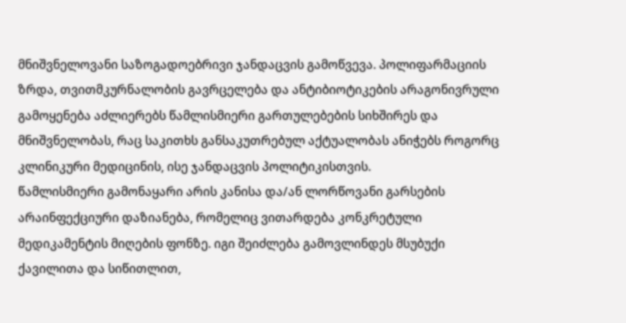მნიშვნელოვანი საზოგადოებრივი ჯანდაცვის გამოწვევა. პოლიფარმაციის ზრდა, თვითმკურნალობის გავრცელება და ანტიბიოტიკების არაგონივრული გამოყენება აძლიერებს წამლისმიერი გართულებების სიხშირეს და მნიშვნელობას, რაც საკითხს განსაკუთრებულ აქტუალობას ანიჭებს როგორც კლინიკური მედიცინის, ისე ჯანდაცვის პოლიტიკისთვის.
წამლისმიერი გამონაყარი არის კანისა და/ან ლორწოვანი გარსების არაინფექციური დაზიანება, რომელიც ვითარდება კონკრეტული მედიკამენტის მიღების ფონზე. იგი შეიძლება გამოვლინდეს მსუბუქი ქავილითა და სიწითლით,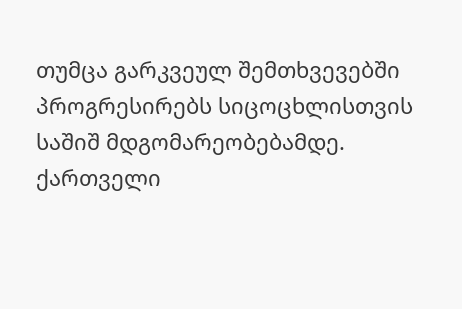თუმცა გარკვეულ შემთხვევებში პროგრესირებს სიცოცხლისთვის საშიშ მდგომარეობებამდე. ქართველი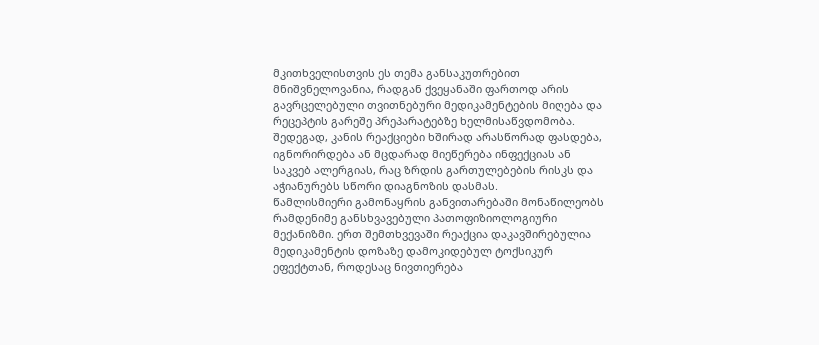მკითხველისთვის ეს თემა განსაკუთრებით მნიშვნელოვანია, რადგან ქვეყანაში ფართოდ არის გავრცელებული თვითნებური მედიკამენტების მიღება და რეცეპტის გარეშე პრეპარატებზე ხელმისაწვდომობა. შედეგად, კანის რეაქციები ხშირად არასწორად ფასდება, იგნორირდება ან მცდარად მიეწერება ინფექციას ან საკვებ ალერგიას, რაც ზრდის გართულებების რისკს და აჭიანურებს სწორი დიაგნოზის დასმას.
წამლისმიერი გამონაყრის განვითარებაში მონაწილეობს რამდენიმე განსხვავებული პათოფიზიოლოგიური მექანიზმი. ერთ შემთხვევაში რეაქცია დაკავშირებულია მედიკამენტის დოზაზე დამოკიდებულ ტოქსიკურ ეფექტთან, როდესაც ნივთიერება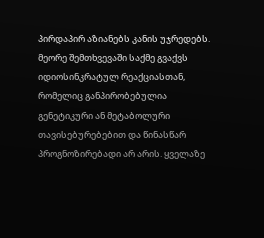პირდაპირ აზიანებს კანის უჯრედებს. მეორე შემთხვევაში საქმე გვაქვს იდიოსინკრატულ რეაქციასთან, რომელიც განპირობებულია გენეტიკური ან მეტაბოლური თავისებურებებით და წინასწარ პროგნოზირებადი არ არის. ყველაზე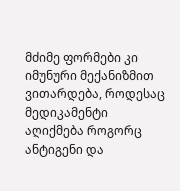მძიმე ფორმები კი იმუნური მექანიზმით ვითარდება, როდესაც მედიკამენტი აღიქმება როგორც ანტიგენი და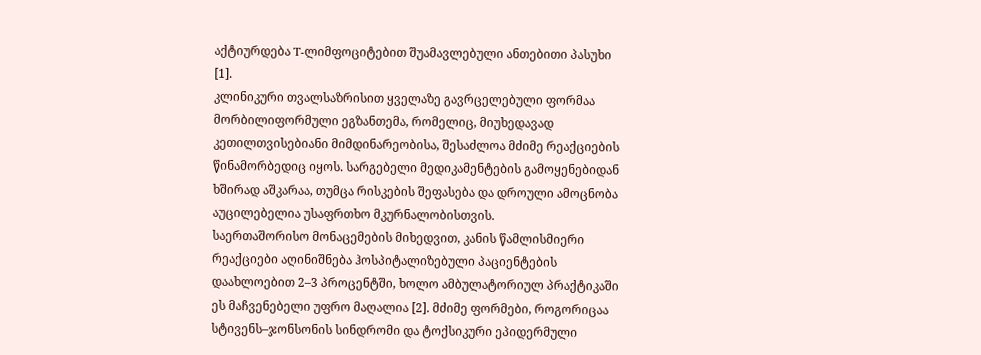აქტიურდება T-ლიმფოციტებით შუამავლებული ანთებითი პასუხი [1].
კლინიკური თვალსაზრისით ყველაზე გავრცელებული ფორმაა მორბილიფორმული ეგზანთემა, რომელიც, მიუხედავად კეთილთვისებიანი მიმდინარეობისა, შესაძლოა მძიმე რეაქციების წინამორბედიც იყოს. სარგებელი მედიკამენტების გამოყენებიდან ხშირად აშკარაა, თუმცა რისკების შეფასება და დროული ამოცნობა აუცილებელია უსაფრთხო მკურნალობისთვის.
საერთაშორისო მონაცემების მიხედვით, კანის წამლისმიერი რეაქციები აღინიშნება ჰოსპიტალიზებული პაციენტების დაახლოებით 2–3 პროცენტში, ხოლო ამბულატორიულ პრაქტიკაში ეს მაჩვენებელი უფრო მაღალია [2]. მძიმე ფორმები, როგორიცაა სტივენს–ჯონსონის სინდრომი და ტოქსიკური ეპიდერმული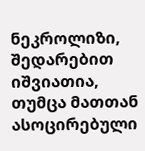ნეკროლიზი, შედარებით იშვიათია, თუმცა მათთან ასოცირებული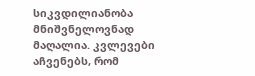სიკვდილიანობა მნიშვნელოვნად მაღალია. კვლევები აჩვენებს, რომ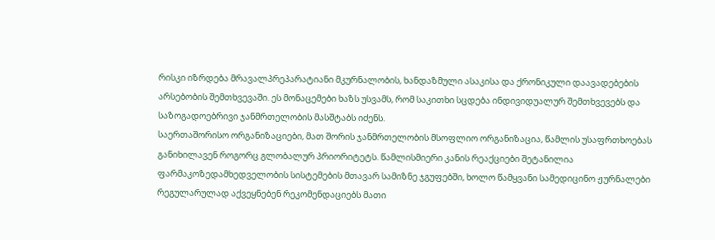რისკი იზრდება მრავალპრეპარატიანი მკურნალობის, ხანდაზმული ასაკისა და ქრონიკული დაავადებების არსებობის შემთხვევაში. ეს მონაცემები ხაზს უსვამს, რომ საკითხი სცდება ინდივიდუალურ შემთხვევებს და საზოგადოებრივი ჯანმრთელობის მასშტაბს იძენს.
საერთაშორისო ორგანიზაციები, მათ შორის ჯანმრთელობის მსოფლიო ორგანიზაცია, წამლის უსაფრთხოებას განიხილავენ როგორც გლობალურ პრიორიტეტს. წამლისმიერი კანის რეაქციები შეტანილია ფარმაკოზედამხედველობის სისტემების მთავარ სამიზნე ჯგუფებში, ხოლო წამყვანი სამედიცინო ჟურნალები რეგულარულად აქვეყნებენ რეკომენდაციებს მათი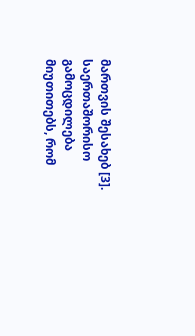მართვის შესახებ [3]. საერთაშორისო გამოცდილება მიუთითებს, რომ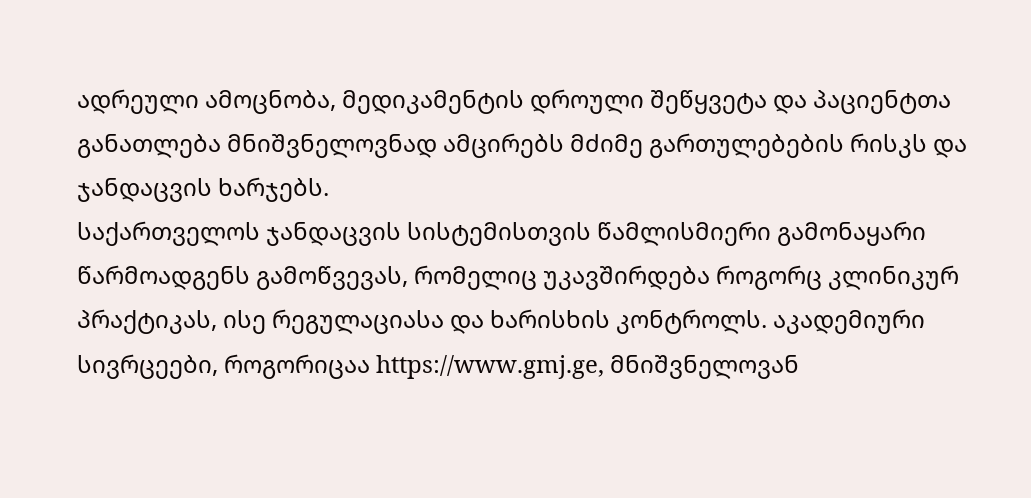ადრეული ამოცნობა, მედიკამენტის დროული შეწყვეტა და პაციენტთა განათლება მნიშვნელოვნად ამცირებს მძიმე გართულებების რისკს და ჯანდაცვის ხარჯებს.
საქართველოს ჯანდაცვის სისტემისთვის წამლისმიერი გამონაყარი წარმოადგენს გამოწვევას, რომელიც უკავშირდება როგორც კლინიკურ პრაქტიკას, ისე რეგულაციასა და ხარისხის კონტროლს. აკადემიური სივრცეები, როგორიცაა https://www.gmj.ge, მნიშვნელოვან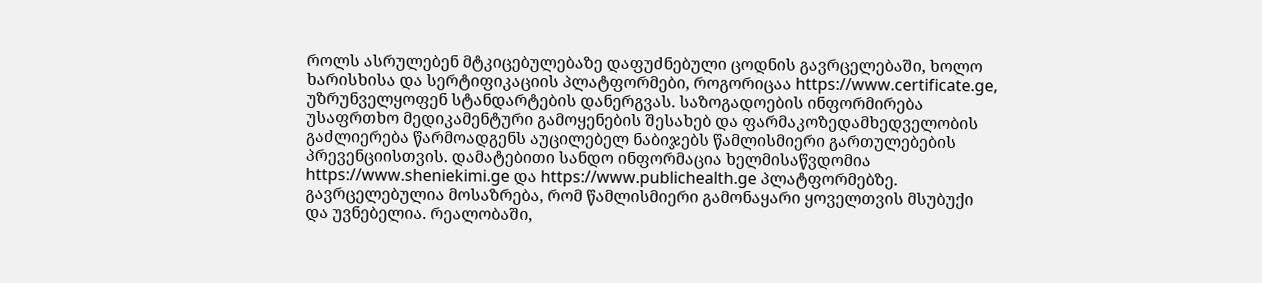როლს ასრულებენ მტკიცებულებაზე დაფუძნებული ცოდნის გავრცელებაში, ხოლო ხარისხისა და სერტიფიკაციის პლატფორმები, როგორიცაა https://www.certificate.ge, უზრუნველყოფენ სტანდარტების დანერგვას. საზოგადოების ინფორმირება უსაფრთხო მედიკამენტური გამოყენების შესახებ და ფარმაკოზედამხედველობის გაძლიერება წარმოადგენს აუცილებელ ნაბიჯებს წამლისმიერი გართულებების პრევენციისთვის. დამატებითი სანდო ინფორმაცია ხელმისაწვდომია https://www.sheniekimi.ge და https://www.publichealth.ge პლატფორმებზე.
გავრცელებულია მოსაზრება, რომ წამლისმიერი გამონაყარი ყოველთვის მსუბუქი და უვნებელია. რეალობაში,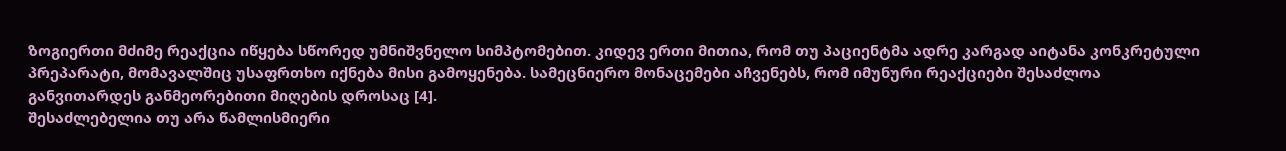ზოგიერთი მძიმე რეაქცია იწყება სწორედ უმნიშვნელო სიმპტომებით. კიდევ ერთი მითია, რომ თუ პაციენტმა ადრე კარგად აიტანა კონკრეტული პრეპარატი, მომავალშიც უსაფრთხო იქნება მისი გამოყენება. სამეცნიერო მონაცემები აჩვენებს, რომ იმუნური რეაქციები შესაძლოა განვითარდეს განმეორებითი მიღების დროსაც [4].
შესაძლებელია თუ არა წამლისმიერი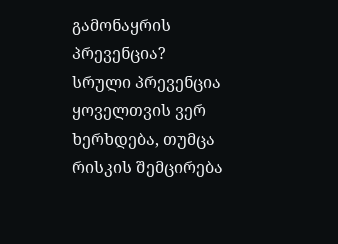გამონაყრის პრევენცია?
სრული პრევენცია ყოველთვის ვერ ხერხდება, თუმცა რისკის შემცირება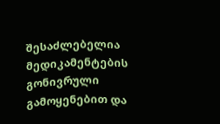შესაძლებელია მედიკამენტების გონივრული გამოყენებით და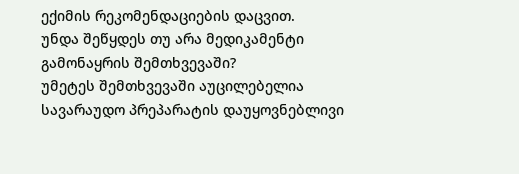ექიმის რეკომენდაციების დაცვით.
უნდა შეწყდეს თუ არა მედიკამენტი გამონაყრის შემთხვევაში?
უმეტეს შემთხვევაში აუცილებელია სავარაუდო პრეპარატის დაუყოვნებლივი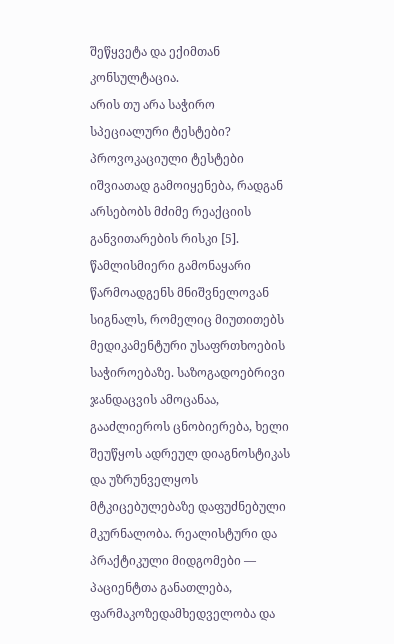შეწყვეტა და ექიმთან კონსულტაცია.
არის თუ არა საჭირო სპეციალური ტესტები?
პროვოკაციული ტესტები იშვიათად გამოიყენება, რადგან არსებობს მძიმე რეაქციის განვითარების რისკი [5].
წამლისმიერი გამონაყარი წარმოადგენს მნიშვნელოვან სიგნალს, რომელიც მიუთითებს მედიკამენტური უსაფრთხოების საჭიროებაზე. საზოგადოებრივი ჯანდაცვის ამოცანაა, გააძლიეროს ცნობიერება, ხელი შეუწყოს ადრეულ დიაგნოსტიკას და უზრუნველყოს მტკიცებულებაზე დაფუძნებული მკურნალობა. რეალისტური და პრაქტიკული მიდგომები — პაციენტთა განათლება, ფარმაკოზედამხედველობა და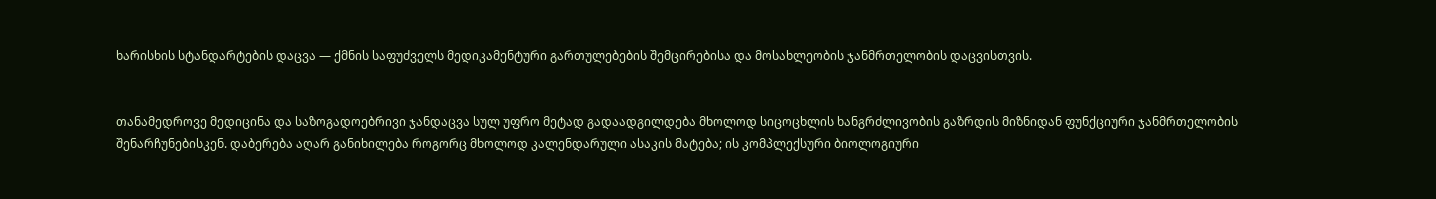ხარისხის სტანდარტების დაცვა — ქმნის საფუძველს მედიკამენტური გართულებების შემცირებისა და მოსახლეობის ჯანმრთელობის დაცვისთვის.


თანამედროვე მედიცინა და საზოგადოებრივი ჯანდაცვა სულ უფრო მეტად გადაადგილდება მხოლოდ სიცოცხლის ხანგრძლივობის გაზრდის მიზნიდან ფუნქციური ჯანმრთელობის შენარჩუნებისკენ. დაბერება აღარ განიხილება როგორც მხოლოდ კალენდარული ასაკის მატება; ის კომპლექსური ბიოლოგიური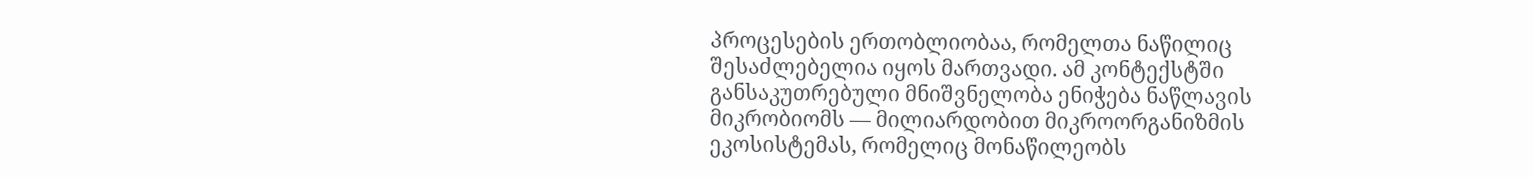პროცესების ერთობლიობაა, რომელთა ნაწილიც შესაძლებელია იყოს მართვადი. ამ კონტექსტში განსაკუთრებული მნიშვნელობა ენიჭება ნაწლავის მიკრობიომს — მილიარდობით მიკროორგანიზმის ეკოსისტემას, რომელიც მონაწილეობს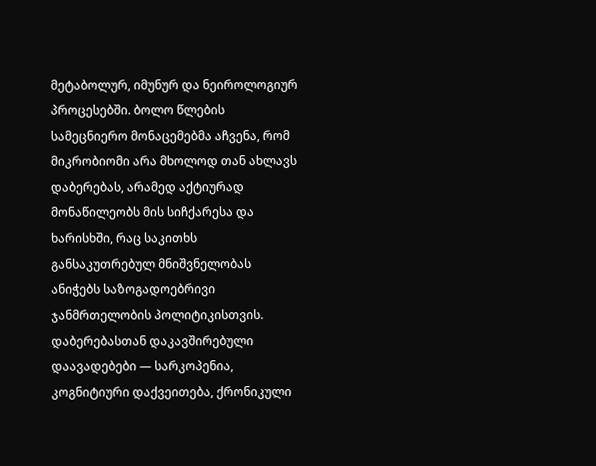მეტაბოლურ, იმუნურ და ნეიროლოგიურ პროცესებში. ბოლო წლების სამეცნიერო მონაცემებმა აჩვენა, რომ მიკრობიომი არა მხოლოდ თან ახლავს დაბერებას, არამედ აქტიურად მონაწილეობს მის სიჩქარესა და ხარისხში, რაც საკითხს განსაკუთრებულ მნიშვნელობას ანიჭებს საზოგადოებრივი ჯანმრთელობის პოლიტიკისთვის.
დაბერებასთან დაკავშირებული დაავადებები — სარკოპენია, კოგნიტიური დაქვეითება, ქრონიკული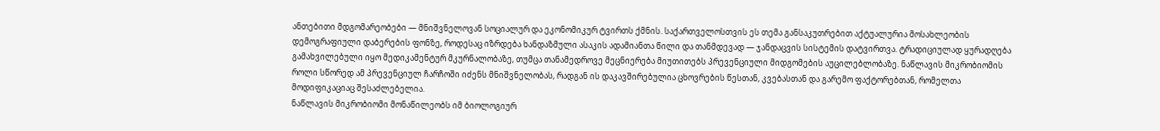ანთებითი მდგომარეობები — მნიშვნელოვან სოციალურ და ეკონომიკურ ტვირთს ქმნის. საქართველოსთვის ეს თემა განსაკუთრებით აქტუალურია მოსახლეობის დემოგრაფიული დაბერების ფონზე, როდესაც იზრდება ხანდაზმული ასაკის ადამიანთა წილი და თანმდევად — ჯანდაცვის სისტემის დატვირთვა. ტრადიციულად ყურადღება გამახვილებული იყო მედიკამენტურ მკურნალობაზე, თუმცა თანამედროვე მეცნიერება მიუთითებს პრევენციული მიდგომების აუცილებლობაზე. ნაწლავის მიკრობიომის როლი სწორედ ამ პრევენციულ ჩარჩოში იძენს მნიშვნელობას, რადგან ის დაკავშირებულია ცხოვრების წესთან, კვებასთან და გარემო ფაქტორებთან, რომელთა მოდიფიკაციაც შესაძლებელია.
ნაწლავის მიკრობიომი მონაწილეობს იმ ბიოლოგიურ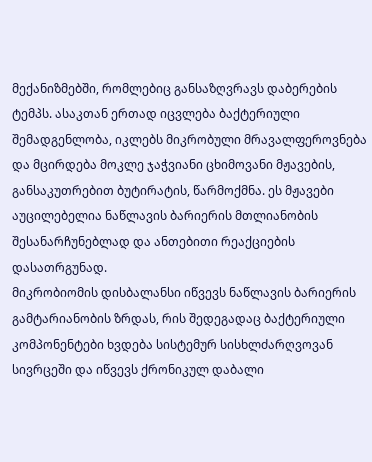მექანიზმებში, რომლებიც განსაზღვრავს დაბერების ტემპს. ასაკთან ერთად იცვლება ბაქტერიული შემადგენლობა, იკლებს მიკრობული მრავალფეროვნება და მცირდება მოკლე ჯაჭვიანი ცხიმოვანი მჟავების, განსაკუთრებით ბუტირატის, წარმოქმნა. ეს მჟავები აუცილებელია ნაწლავის ბარიერის მთლიანობის შესანარჩუნებლად და ანთებითი რეაქციების დასათრგუნად.
მიკრობიომის დისბალანსი იწვევს ნაწლავის ბარიერის გამტარიანობის ზრდას, რის შედეგადაც ბაქტერიული კომპონენტები ხვდება სისტემურ სისხლძარღვოვან სივრცეში და იწვევს ქრონიკულ დაბალი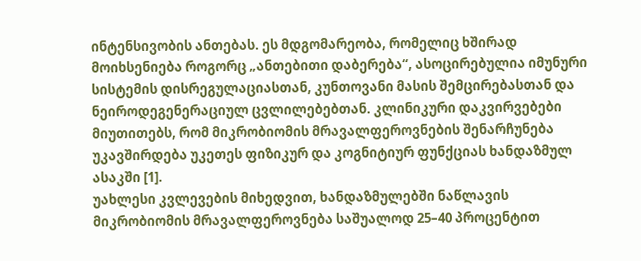ინტენსივობის ანთებას. ეს მდგომარეობა, რომელიც ხშირად მოიხსენიება როგორც „ანთებითი დაბერება“, ასოცირებულია იმუნური სისტემის დისრეგულაციასთან, კუნთოვანი მასის შემცირებასთან და ნეიროდეგენერაციულ ცვლილებებთან. კლინიკური დაკვირვებები მიუთითებს, რომ მიკრობიომის მრავალფეროვნების შენარჩუნება უკავშირდება უკეთეს ფიზიკურ და კოგნიტიურ ფუნქციას ხანდაზმულ ასაკში [1].
უახლესი კვლევების მიხედვით, ხანდაზმულებში ნაწლავის მიკრობიომის მრავალფეროვნება საშუალოდ 25–40 პროცენტით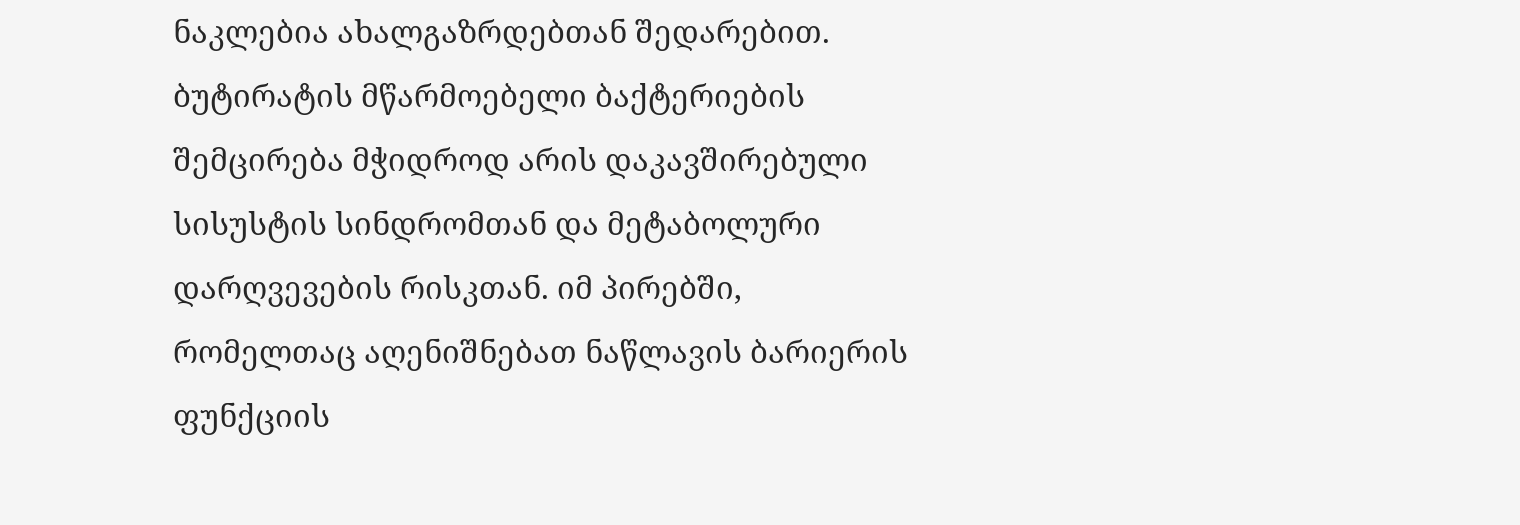ნაკლებია ახალგაზრდებთან შედარებით. ბუტირატის მწარმოებელი ბაქტერიების შემცირება მჭიდროდ არის დაკავშირებული სისუსტის სინდრომთან და მეტაბოლური დარღვევების რისკთან. იმ პირებში, რომელთაც აღენიშნებათ ნაწლავის ბარიერის ფუნქციის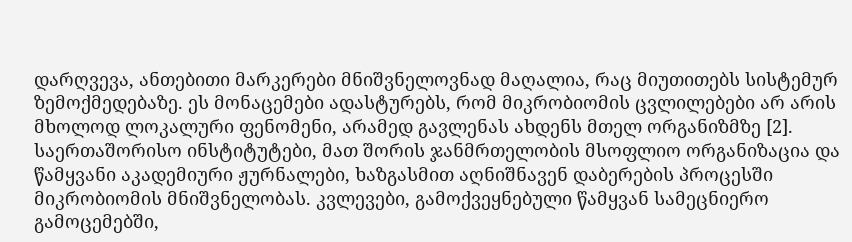დარღვევა, ანთებითი მარკერები მნიშვნელოვნად მაღალია, რაც მიუთითებს სისტემურ ზემოქმედებაზე. ეს მონაცემები ადასტურებს, რომ მიკრობიომის ცვლილებები არ არის მხოლოდ ლოკალური ფენომენი, არამედ გავლენას ახდენს მთელ ორგანიზმზე [2].
საერთაშორისო ინსტიტუტები, მათ შორის ჯანმრთელობის მსოფლიო ორგანიზაცია და წამყვანი აკადემიური ჟურნალები, ხაზგასმით აღნიშნავენ დაბერების პროცესში მიკრობიომის მნიშვნელობას. კვლევები, გამოქვეყნებული წამყვან სამეცნიერო გამოცემებში,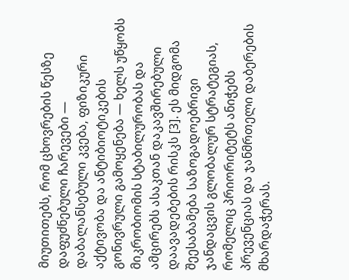მიუთითებს, რომ ცხოვრების წესზე დაფუძნებული ჩარევები — დაბალანსებული კვება, ფიზიკური აქტივობა და ანტიბიოტიკების გონივრული გამოყენება — ხელს უწყობს მიკრობიომის სტაბილურობას და ამცირებს ასაკთან დაკავშირებული დაავადებების რისკს [3]. ეს მიდგომა შეესაბამება საზოგადოებრივი ჯანდაცვის გლობალურ სტრატეგიას, რომელიც პრიორიტეტს ანიჭებს პრევენციას და ჯანმრთელი დაბერების მხარდაჭერას.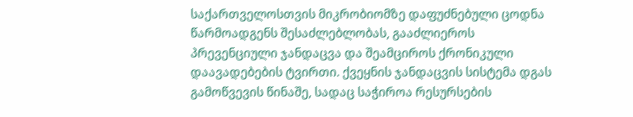საქართველოსთვის მიკრობიომზე დაფუძნებული ცოდნა წარმოადგენს შესაძლებლობას, გააძლიეროს პრევენციული ჯანდაცვა და შეამციროს ქრონიკული დაავადებების ტვირთი. ქვეყნის ჯანდაცვის სისტემა დგას გამოწვევის წინაშე, სადაც საჭიროა რესურსების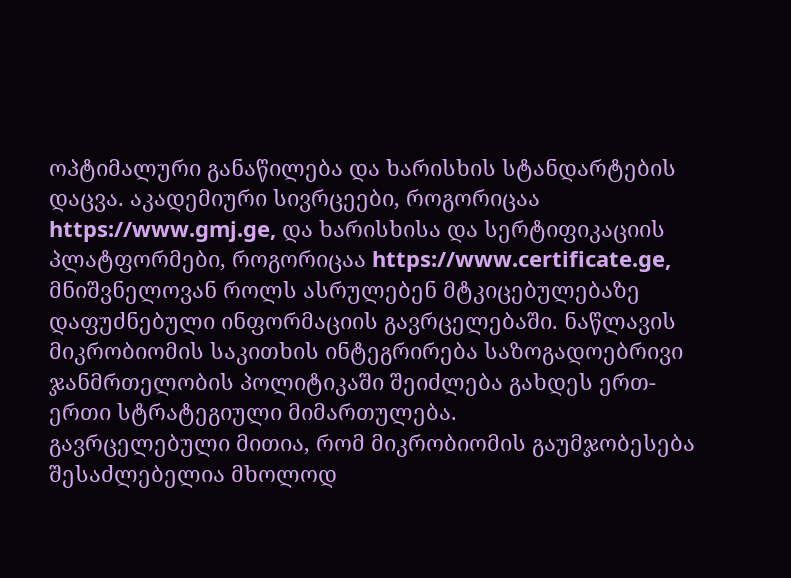ოპტიმალური განაწილება და ხარისხის სტანდარტების დაცვა. აკადემიური სივრცეები, როგორიცაა https://www.gmj.ge, და ხარისხისა და სერტიფიკაციის პლატფორმები, როგორიცაა https://www.certificate.ge, მნიშვნელოვან როლს ასრულებენ მტკიცებულებაზე დაფუძნებული ინფორმაციის გავრცელებაში. ნაწლავის მიკრობიომის საკითხის ინტეგრირება საზოგადოებრივი ჯანმრთელობის პოლიტიკაში შეიძლება გახდეს ერთ-ერთი სტრატეგიული მიმართულება.
გავრცელებული მითია, რომ მიკრობიომის გაუმჯობესება შესაძლებელია მხოლოდ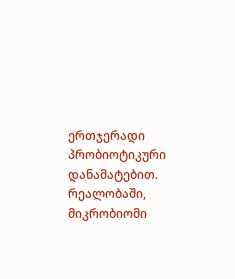ერთჯერადი პრობიოტიკური დანამატებით. რეალობაში, მიკრობიომი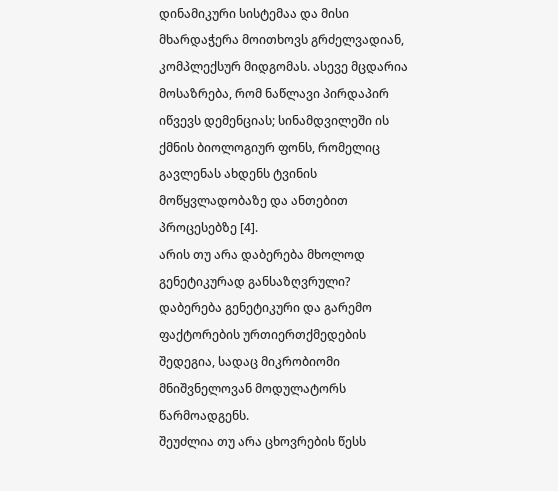დინამიკური სისტემაა და მისი მხარდაჭერა მოითხოვს გრძელვადიან, კომპლექსურ მიდგომას. ასევე მცდარია მოსაზრება, რომ ნაწლავი პირდაპირ იწვევს დემენციას; სინამდვილეში ის ქმნის ბიოლოგიურ ფონს, რომელიც გავლენას ახდენს ტვინის მოწყვლადობაზე და ანთებით პროცესებზე [4].
არის თუ არა დაბერება მხოლოდ გენეტიკურად განსაზღვრული?
დაბერება გენეტიკური და გარემო ფაქტორების ურთიერთქმედების შედეგია, სადაც მიკრობიომი მნიშვნელოვან მოდულატორს წარმოადგენს.
შეუძლია თუ არა ცხოვრების წესს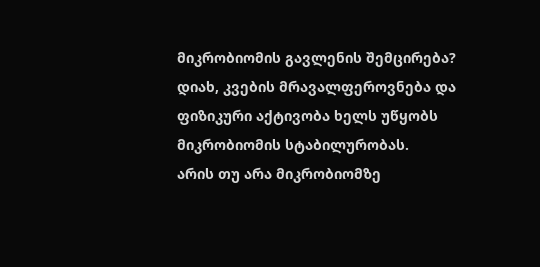მიკრობიომის გავლენის შემცირება?
დიახ, კვების მრავალფეროვნება და ფიზიკური აქტივობა ხელს უწყობს მიკრობიომის სტაბილურობას.
არის თუ არა მიკრობიომზე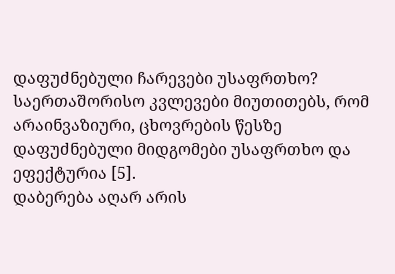დაფუძნებული ჩარევები უსაფრთხო?
საერთაშორისო კვლევები მიუთითებს, რომ არაინვაზიური, ცხოვრების წესზე დაფუძნებული მიდგომები უსაფრთხო და ეფექტურია [5].
დაბერება აღარ არის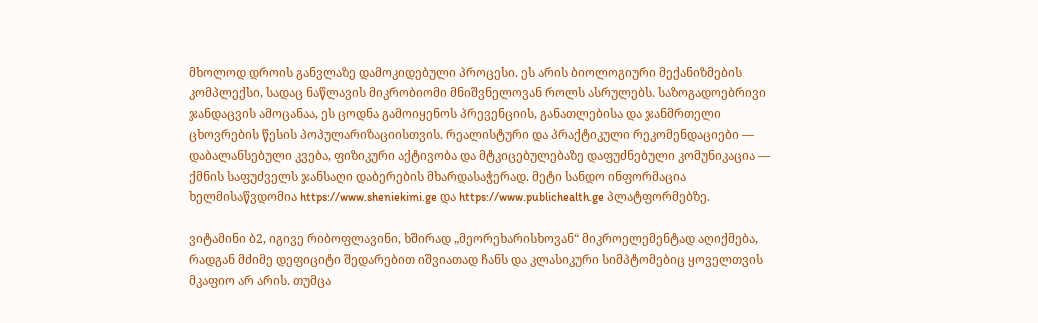მხოლოდ დროის განვლაზე დამოკიდებული პროცესი. ეს არის ბიოლოგიური მექანიზმების კომპლექსი, სადაც ნაწლავის მიკრობიომი მნიშვნელოვან როლს ასრულებს. საზოგადოებრივი ჯანდაცვის ამოცანაა, ეს ცოდნა გამოიყენოს პრევენციის, განათლებისა და ჯანმრთელი ცხოვრების წესის პოპულარიზაციისთვის. რეალისტური და პრაქტიკული რეკომენდაციები — დაბალანსებული კვება, ფიზიკური აქტივობა და მტკიცებულებაზე დაფუძნებული კომუნიკაცია — ქმნის საფუძველს ჯანსაღი დაბერების მხარდასაჭერად. მეტი სანდო ინფორმაცია ხელმისაწვდომია https://www.sheniekimi.ge და https://www.publichealth.ge პლატფორმებზე.

ვიტამინი ბ2, იგივე რიბოფლავინი, ხშირად „მეორეხარისხოვან“ მიკროელემენტად აღიქმება, რადგან მძიმე დეფიციტი შედარებით იშვიათად ჩანს და კლასიკური სიმპტომებიც ყოველთვის მკაფიო არ არის. თუმცა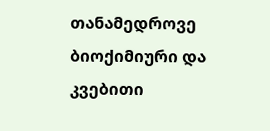თანამედროვე ბიოქიმიური და კვებითი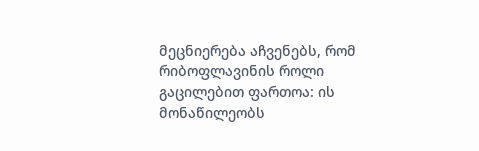მეცნიერება აჩვენებს, რომ რიბოფლავინის როლი გაცილებით ფართოა: ის მონაწილეობს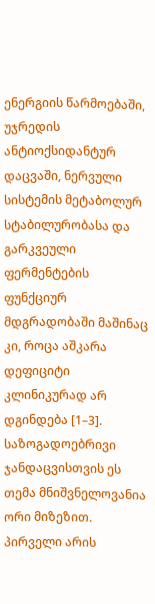ენერგიის წარმოებაში, უჯრედის ანტიოქსიდანტურ დაცვაში, ნერვული სისტემის მეტაბოლურ სტაბილურობასა და გარკვეული ფერმენტების ფუნქციურ მდგრადობაში მაშინაც კი, როცა აშკარა დეფიციტი კლინიკურად არ დგინდება [1–3].
საზოგადოებრივი ჯანდაცვისთვის ეს თემა მნიშვნელოვანია ორი მიზეზით. პირველი არის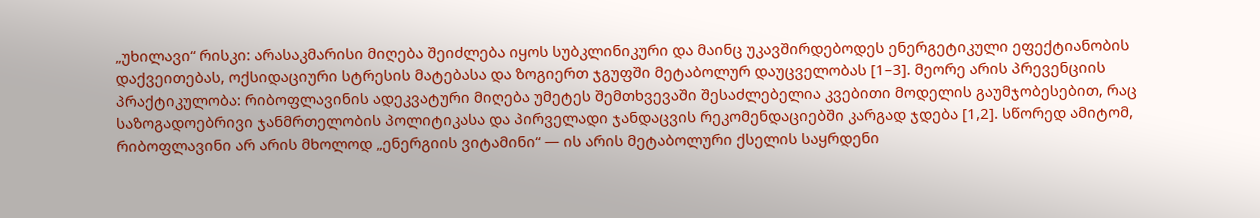„უხილავი“ რისკი: არასაკმარისი მიღება შეიძლება იყოს სუბკლინიკური და მაინც უკავშირდებოდეს ენერგეტიკული ეფექტიანობის დაქვეითებას, ოქსიდაციური სტრესის მატებასა და ზოგიერთ ჯგუფში მეტაბოლურ დაუცველობას [1–3]. მეორე არის პრევენციის პრაქტიკულობა: რიბოფლავინის ადეკვატური მიღება უმეტეს შემთხვევაში შესაძლებელია კვებითი მოდელის გაუმჯობესებით, რაც საზოგადოებრივი ჯანმრთელობის პოლიტიკასა და პირველადი ჯანდაცვის რეკომენდაციებში კარგად ჯდება [1,2]. სწორედ ამიტომ, რიბოფლავინი არ არის მხოლოდ „ენერგიის ვიტამინი“ — ის არის მეტაბოლური ქსელის საყრდენი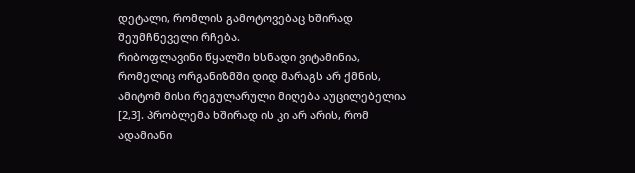დეტალი, რომლის გამოტოვებაც ხშირად შეუმჩნეველი რჩება.
რიბოფლავინი წყალში ხსნადი ვიტამინია, რომელიც ორგანიზმში დიდ მარაგს არ ქმნის, ამიტომ მისი რეგულარული მიღება აუცილებელია [2,3]. პრობლემა ხშირად ის კი არ არის, რომ ადამიანი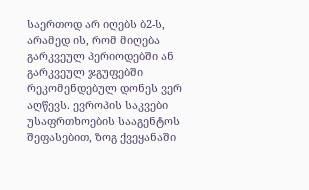საერთოდ არ იღებს ბ2-ს, არამედ ის, რომ მიღება გარკვეულ პერიოდებში ან გარკვეულ ჯგუფებში რეკომენდებულ დონეს ვერ აღწევს. ევროპის საკვები უსაფრთხოების სააგენტოს შეფასებით, ზოგ ქვეყანაში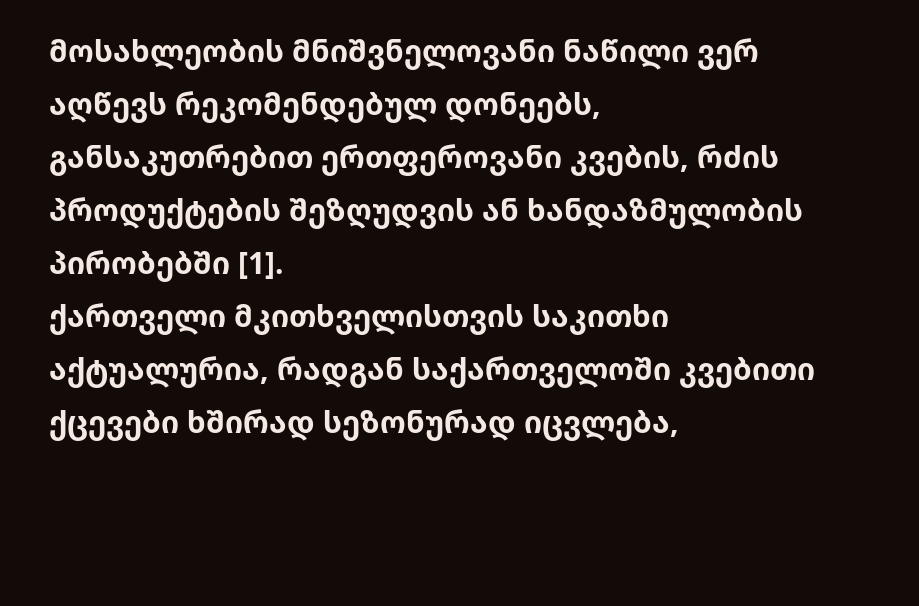მოსახლეობის მნიშვნელოვანი ნაწილი ვერ აღწევს რეკომენდებულ დონეებს, განსაკუთრებით ერთფეროვანი კვების, რძის პროდუქტების შეზღუდვის ან ხანდაზმულობის პირობებში [1].
ქართველი მკითხველისთვის საკითხი აქტუალურია, რადგან საქართველოში კვებითი ქცევები ხშირად სეზონურად იცვლება,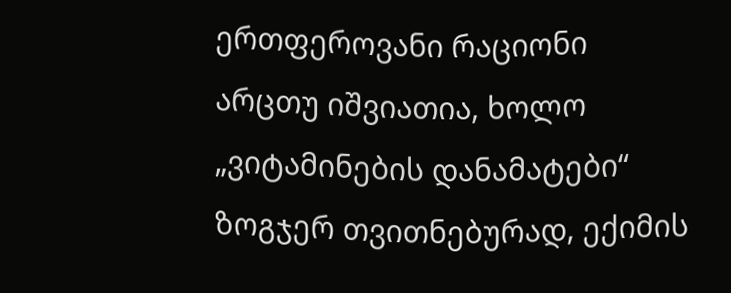ერთფეროვანი რაციონი არცთუ იშვიათია, ხოლო „ვიტამინების დანამატები“ ზოგჯერ თვითნებურად, ექიმის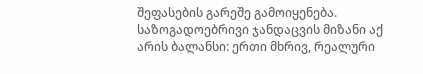შეფასების გარეშე გამოიყენება. საზოგადოებრივი ჯანდაცვის მიზანი აქ არის ბალანსი: ერთი მხრივ, რეალური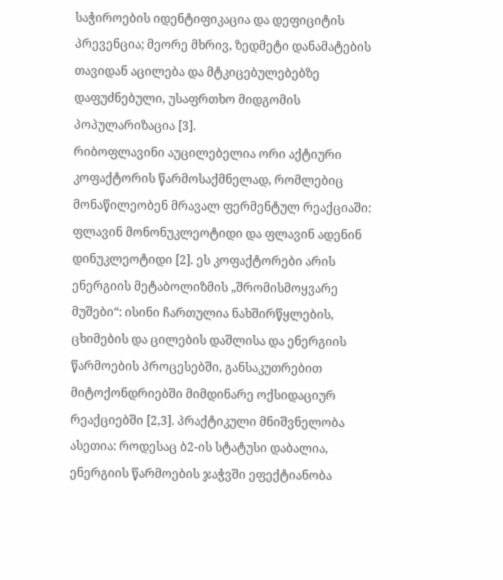საჭიროების იდენტიფიკაცია და დეფიციტის პრევენცია; მეორე მხრივ, ზედმეტი დანამატების თავიდან აცილება და მტკიცებულებებზე დაფუძნებული, უსაფრთხო მიდგომის პოპულარიზაცია [3].
რიბოფლავინი აუცილებელია ორი აქტიური კოფაქტორის წარმოსაქმნელად, რომლებიც მონაწილეობენ მრავალ ფერმენტულ რეაქციაში: ფლავინ მონონუკლეოტიდი და ფლავინ ადენინ დინუკლეოტიდი [2]. ეს კოფაქტორები არის ენერგიის მეტაბოლიზმის „შრომისმოყვარე მუშები“: ისინი ჩართულია ნახშირწყლების, ცხიმების და ცილების დაშლისა და ენერგიის წარმოების პროცესებში, განსაკუთრებით მიტოქონდრიებში მიმდინარე ოქსიდაციურ რეაქციებში [2,3]. პრაქტიკული მნიშვნელობა ასეთია: როდესაც ბ2-ის სტატუსი დაბალია, ენერგიის წარმოების ჯაჭვში ეფექტიანობა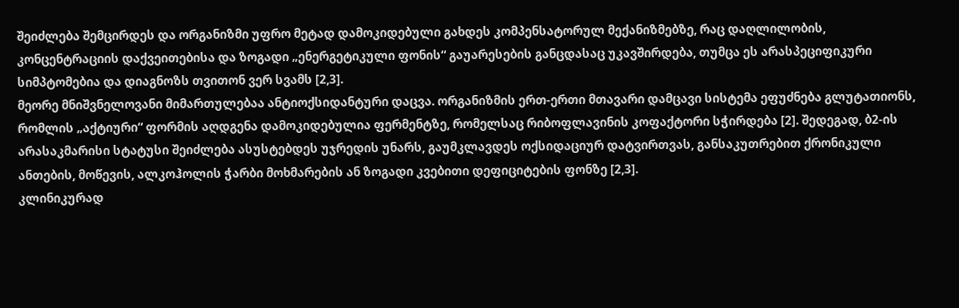შეიძლება შემცირდეს და ორგანიზმი უფრო მეტად დამოკიდებული გახდეს კომპენსატორულ მექანიზმებზე, რაც დაღლილობის, კონცენტრაციის დაქვეითებისა და ზოგადი „ენერგეტიკული ფონის“ გაუარესების განცდასაც უკავშირდება, თუმცა ეს არასპეციფიკური სიმპტომებია და დიაგნოზს თვითონ ვერ სვამს [2,3].
მეორე მნიშვნელოვანი მიმართულებაა ანტიოქსიდანტური დაცვა. ორგანიზმის ერთ-ერთი მთავარი დამცავი სისტემა ეფუძნება გლუტათიონს, რომლის „აქტიური“ ფორმის აღდგენა დამოკიდებულია ფერმენტზე, რომელსაც რიბოფლავინის კოფაქტორი სჭირდება [2]. შედეგად, ბ2-ის არასაკმარისი სტატუსი შეიძლება ასუსტებდეს უჯრედის უნარს, გაუმკლავდეს ოქსიდაციურ დატვირთვას, განსაკუთრებით ქრონიკული ანთების, მოწევის, ალკოჰოლის ჭარბი მოხმარების ან ზოგადი კვებითი დეფიციტების ფონზე [2,3].
კლინიკურად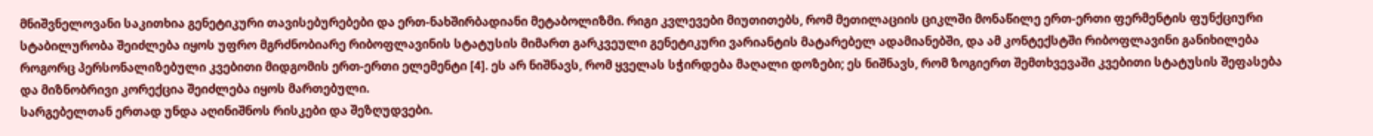მნიშვნელოვანი საკითხია გენეტიკური თავისებურებები და ერთ-ნახშირბადიანი მეტაბოლიზმი. რიგი კვლევები მიუთითებს, რომ მეთილაციის ციკლში მონაწილე ერთ-ერთი ფერმენტის ფუნქციური სტაბილურობა შეიძლება იყოს უფრო მგრძნობიარე რიბოფლავინის სტატუსის მიმართ გარკვეული გენეტიკური ვარიანტის მატარებელ ადამიანებში, და ამ კონტექსტში რიბოფლავინი განიხილება როგორც პერსონალიზებული კვებითი მიდგომის ერთ-ერთი ელემენტი [4]. ეს არ ნიშნავს, რომ ყველას სჭირდება მაღალი დოზები; ეს ნიშნავს, რომ ზოგიერთ შემთხვევაში კვებითი სტატუსის შეფასება და მიზნობრივი კორექცია შეიძლება იყოს მართებული.
სარგებელთან ერთად უნდა აღინიშნოს რისკები და შეზღუდვები.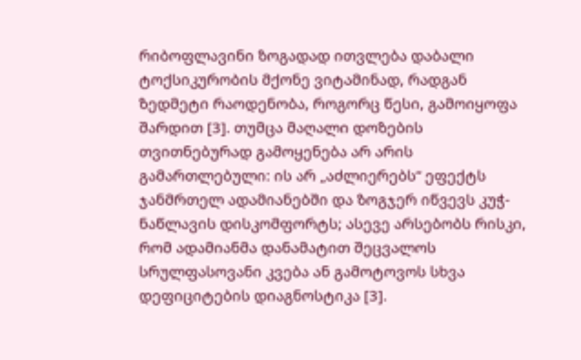რიბოფლავინი ზოგადად ითვლება დაბალი ტოქსიკურობის მქონე ვიტამინად, რადგან ზედმეტი რაოდენობა, როგორც წესი, გამოიყოფა შარდით [3]. თუმცა მაღალი დოზების თვითნებურად გამოყენება არ არის გამართლებული: ის არ „აძლიერებს“ ეფექტს ჯანმრთელ ადამიანებში და ზოგჯერ იწვევს კუჭ-ნაწლავის დისკომფორტს; ასევე არსებობს რისკი, რომ ადამიანმა დანამატით შეცვალოს სრულფასოვანი კვება ან გამოტოვოს სხვა დეფიციტების დიაგნოსტიკა [3].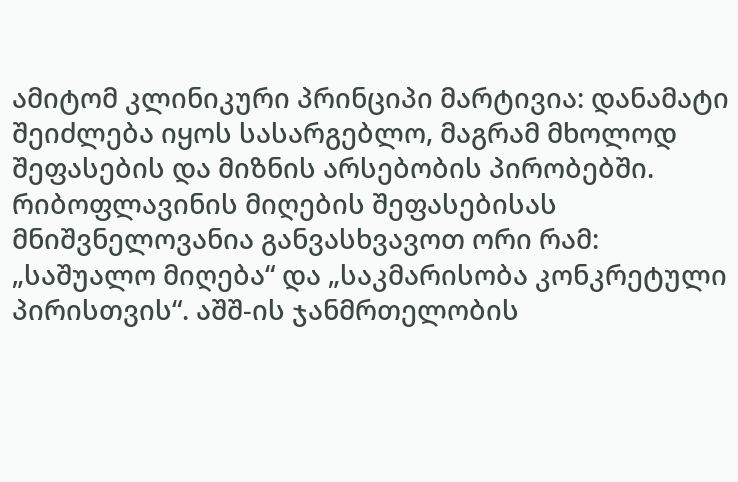ამიტომ კლინიკური პრინციპი მარტივია: დანამატი შეიძლება იყოს სასარგებლო, მაგრამ მხოლოდ შეფასების და მიზნის არსებობის პირობებში.
რიბოფლავინის მიღების შეფასებისას მნიშვნელოვანია განვასხვავოთ ორი რამ: „საშუალო მიღება“ და „საკმარისობა კონკრეტული პირისთვის“. აშშ-ის ჯანმრთელობის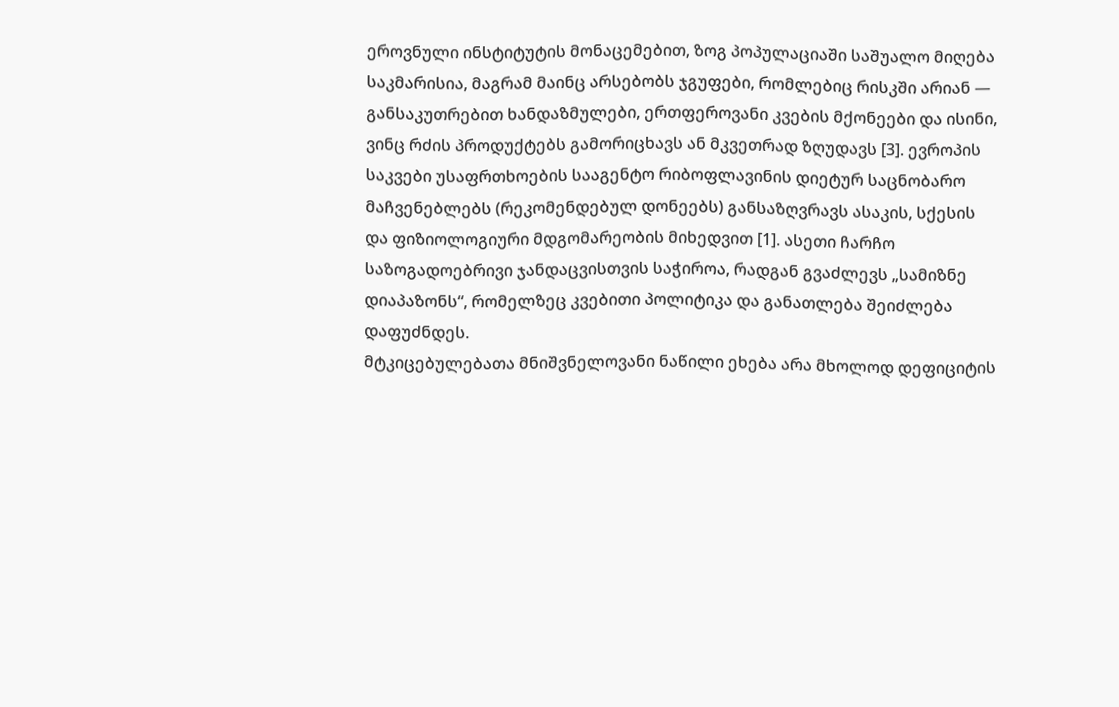ეროვნული ინსტიტუტის მონაცემებით, ზოგ პოპულაციაში საშუალო მიღება საკმარისია, მაგრამ მაინც არსებობს ჯგუფები, რომლებიც რისკში არიან — განსაკუთრებით ხანდაზმულები, ერთფეროვანი კვების მქონეები და ისინი, ვინც რძის პროდუქტებს გამორიცხავს ან მკვეთრად ზღუდავს [3]. ევროპის საკვები უსაფრთხოების სააგენტო რიბოფლავინის დიეტურ საცნობარო მაჩვენებლებს (რეკომენდებულ დონეებს) განსაზღვრავს ასაკის, სქესის და ფიზიოლოგიური მდგომარეობის მიხედვით [1]. ასეთი ჩარჩო საზოგადოებრივი ჯანდაცვისთვის საჭიროა, რადგან გვაძლევს „სამიზნე დიაპაზონს“, რომელზეც კვებითი პოლიტიკა და განათლება შეიძლება დაფუძნდეს.
მტკიცებულებათა მნიშვნელოვანი ნაწილი ეხება არა მხოლოდ დეფიციტის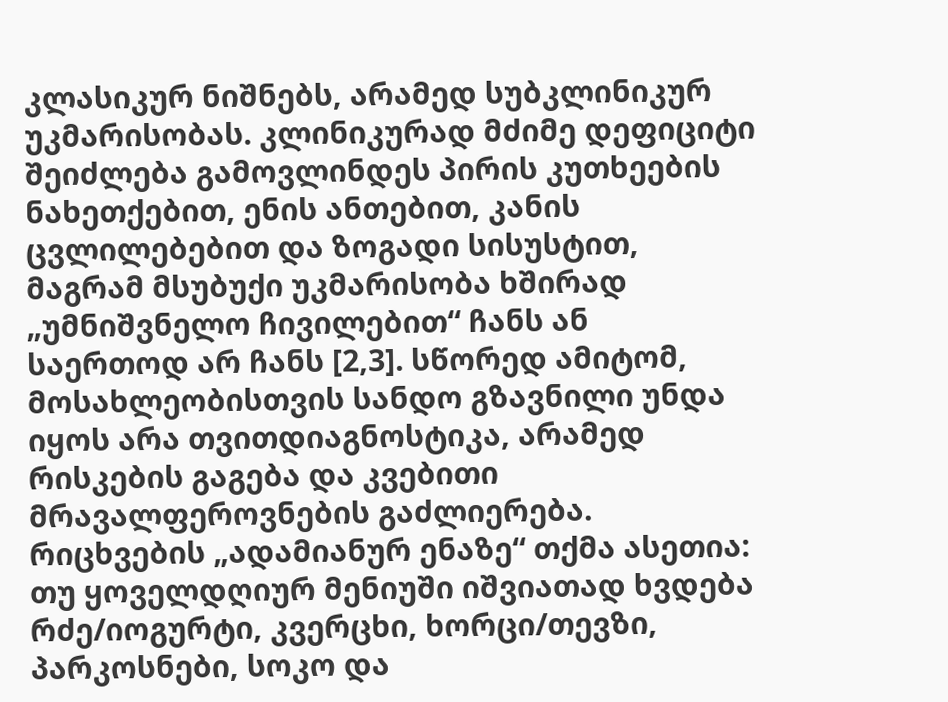კლასიკურ ნიშნებს, არამედ სუბკლინიკურ უკმარისობას. კლინიკურად მძიმე დეფიციტი შეიძლება გამოვლინდეს პირის კუთხეების ნახეთქებით, ენის ანთებით, კანის ცვლილებებით და ზოგადი სისუსტით, მაგრამ მსუბუქი უკმარისობა ხშირად „უმნიშვნელო ჩივილებით“ ჩანს ან საერთოდ არ ჩანს [2,3]. სწორედ ამიტომ, მოსახლეობისთვის სანდო გზავნილი უნდა იყოს არა თვითდიაგნოსტიკა, არამედ რისკების გაგება და კვებითი მრავალფეროვნების გაძლიერება.
რიცხვების „ადამიანურ ენაზე“ თქმა ასეთია: თუ ყოველდღიურ მენიუში იშვიათად ხვდება რძე/იოგურტი, კვერცხი, ხორცი/თევზი, პარკოსნები, სოკო და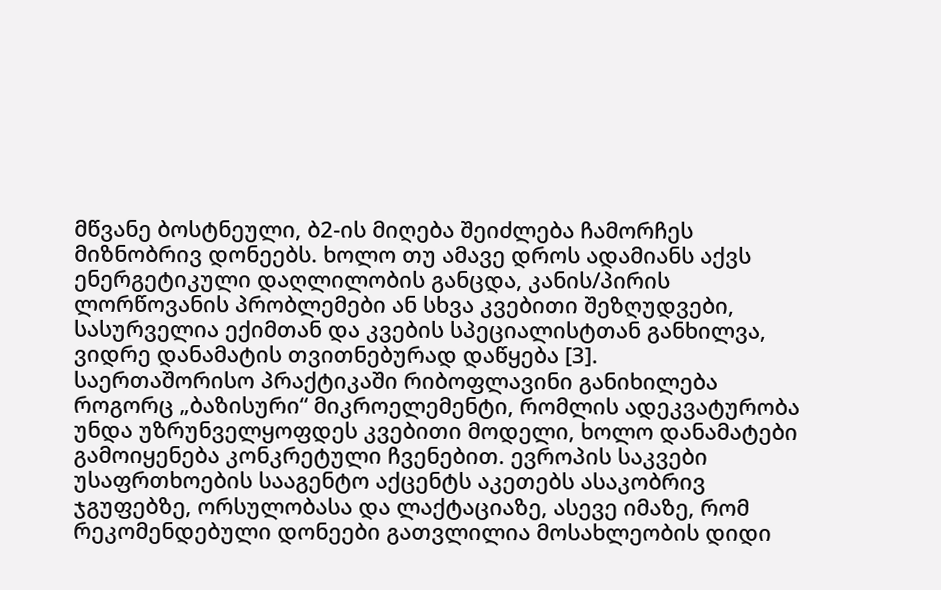მწვანე ბოსტნეული, ბ2-ის მიღება შეიძლება ჩამორჩეს მიზნობრივ დონეებს. ხოლო თუ ამავე დროს ადამიანს აქვს ენერგეტიკული დაღლილობის განცდა, კანის/პირის ლორწოვანის პრობლემები ან სხვა კვებითი შეზღუდვები, სასურველია ექიმთან და კვების სპეციალისტთან განხილვა, ვიდრე დანამატის თვითნებურად დაწყება [3].
საერთაშორისო პრაქტიკაში რიბოფლავინი განიხილება როგორც „ბაზისური“ მიკროელემენტი, რომლის ადეკვატურობა უნდა უზრუნველყოფდეს კვებითი მოდელი, ხოლო დანამატები გამოიყენება კონკრეტული ჩვენებით. ევროპის საკვები უსაფრთხოების სააგენტო აქცენტს აკეთებს ასაკობრივ ჯგუფებზე, ორსულობასა და ლაქტაციაზე, ასევე იმაზე, რომ რეკომენდებული დონეები გათვლილია მოსახლეობის დიდი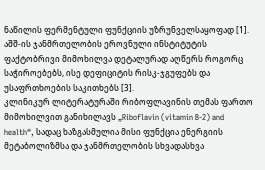ნაწილის ფერმენტული ფუნქციის უზრუნველსაყოფად [1]. აშშ-ის ჯანმრთელობის ეროვნული ინსტიტუტის ფაქტობრივი მიმოხილვა დეტალურად აღწერს როგორც საჭიროებებს, ისე დეფიციტის რისკ-ჯგუფებს და უსაფრთხოების საკითხებს [3].
კლინიკურ ლიტერატურაში რიბოფლავინის თემას ფართო მიმოხილვით განიხილავს „Riboflavin (vitamin B-2) and health“, სადაც ხაზგასმულია მისი ფუნქცია ენერგიის მეტაბოლიზმსა და ჯანმრთელობის სხვადასხვა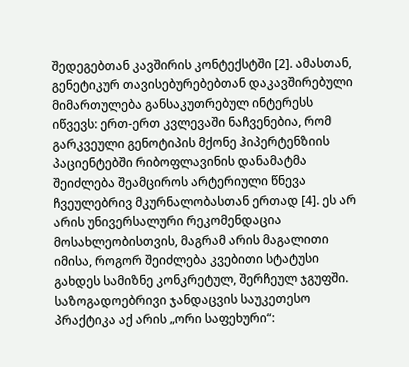შედეგებთან კავშირის კონტექსტში [2]. ამასთან, გენეტიკურ თავისებურებებთან დაკავშირებული მიმართულება განსაკუთრებულ ინტერესს იწვევს: ერთ-ერთ კვლევაში ნაჩვენებია, რომ გარკვეული გენოტიპის მქონე ჰიპერტენზიის პაციენტებში რიბოფლავინის დანამატმა შეიძლება შეამციროს არტერიული წნევა ჩვეულებრივ მკურნალობასთან ერთად [4]. ეს არ არის უნივერსალური რეკომენდაცია მოსახლეობისთვის, მაგრამ არის მაგალითი იმისა, როგორ შეიძლება კვებითი სტატუსი გახდეს სამიზნე კონკრეტულ, შერჩეულ ჯგუფში.
საზოგადოებრივი ჯანდაცვის საუკეთესო პრაქტიკა აქ არის „ორი საფეხური“: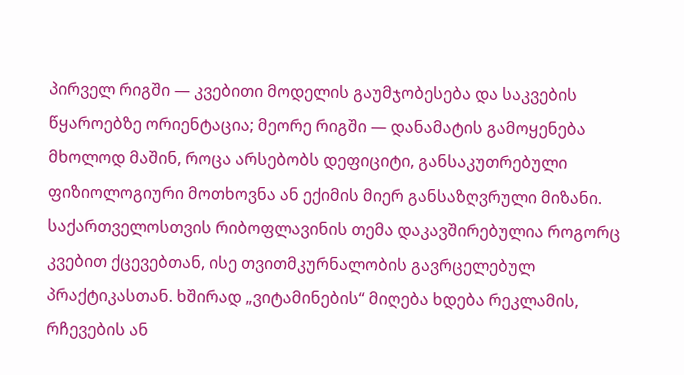პირველ რიგში — კვებითი მოდელის გაუმჯობესება და საკვების წყაროებზე ორიენტაცია; მეორე რიგში — დანამატის გამოყენება მხოლოდ მაშინ, როცა არსებობს დეფიციტი, განსაკუთრებული ფიზიოლოგიური მოთხოვნა ან ექიმის მიერ განსაზღვრული მიზანი.
საქართველოსთვის რიბოფლავინის თემა დაკავშირებულია როგორც კვებით ქცევებთან, ისე თვითმკურნალობის გავრცელებულ პრაქტიკასთან. ხშირად „ვიტამინების“ მიღება ხდება რეკლამის, რჩევების ან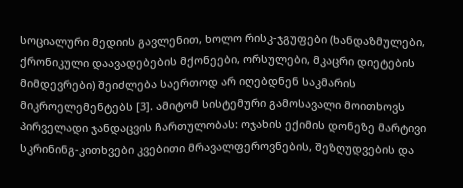სოციალური მედიის გავლენით, ხოლო რისკ-ჯგუფები (ხანდაზმულები, ქრონიკული დაავადებების მქონეები, ორსულები, მკაცრი დიეტების მიმდევრები) შეიძლება საერთოდ არ იღებდნენ საკმარის მიკროელემენტებს [3]. ამიტომ სისტემური გამოსავალი მოითხოვს პირველადი ჯანდაცვის ჩართულობას: ოჯახის ექიმის დონეზე მარტივი სკრინინგ-კითხვები კვებითი მრავალფეროვნების, შეზღუდვების და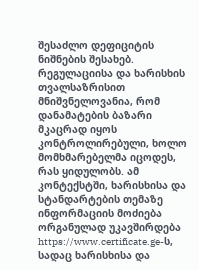შესაძლო დეფიციტის ნიშნების შესახებ.
რეგულაციისა და ხარისხის თვალსაზრისით მნიშვნელოვანია, რომ დანამატების ბაზარი მკაცრად იყოს კონტროლირებული, ხოლო მომხმარებელმა იცოდეს, რას ყიდულობს. ამ კონტექსტში, ხარისხისა და სტანდარტების თემაზე ინფორმაციის მოძიება ორგანულად უკავშირდება https://www.certificate.ge-ს, სადაც ხარისხისა და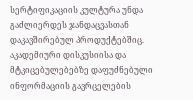სერტიფიკაციის კულტურა უნდა გაძლიერდეს ჯანდაცვასთან დაკავშირებულ პროდუქტებშიც.
აკადემიური დისკუსიისა და მტკიცებულებებზე დაფუძნებული ინფორმაციის გავრცელების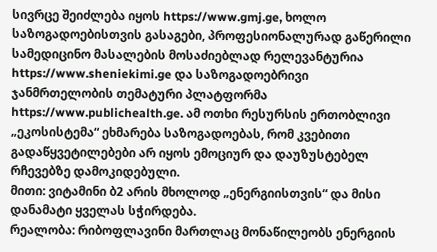სივრცე შეიძლება იყოს https://www.gmj.ge, ხოლო საზოგადოებისთვის გასაგები, პროფესიონალურად გაწერილი სამედიცინო მასალების მოსაძიებლად რელევანტურია https://www.sheniekimi.ge და საზოგადოებრივი ჯანმრთელობის თემატური პლატფორმა https://www.publichealth.ge. ამ ოთხი რესურსის ერთობლივი „ეკოსისტემა“ ეხმარება საზოგადოებას, რომ კვებითი გადაწყვეტილებები არ იყოს ემოციურ და დაუზუსტებელ რჩევებზე დამოკიდებული.
მითი: ვიტამინი ბ2 არის მხოლოდ „ენერგიისთვის“ და მისი დანამატი ყველას სჭირდება.
რეალობა: რიბოფლავინი მართლაც მონაწილეობს ენერგიის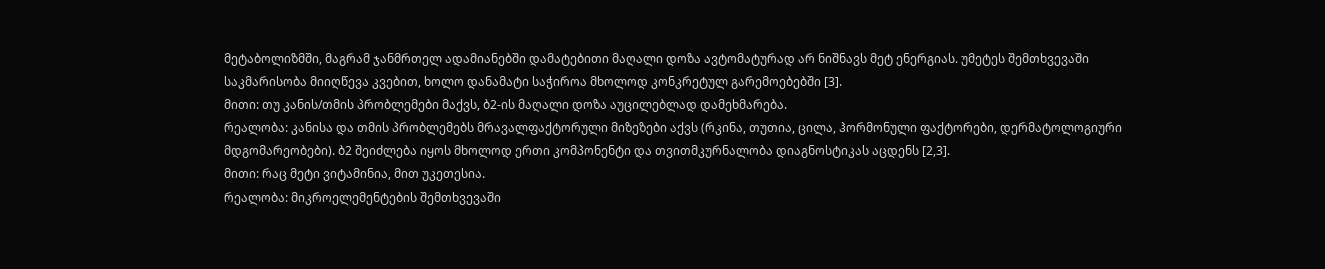მეტაბოლიზმში, მაგრამ ჯანმრთელ ადამიანებში დამატებითი მაღალი დოზა ავტომატურად არ ნიშნავს მეტ ენერგიას. უმეტეს შემთხვევაში საკმარისობა მიიღწევა კვებით, ხოლო დანამატი საჭიროა მხოლოდ კონკრეტულ გარემოებებში [3].
მითი: თუ კანის/თმის პრობლემები მაქვს, ბ2-ის მაღალი დოზა აუცილებლად დამეხმარება.
რეალობა: კანისა და თმის პრობლემებს მრავალფაქტორული მიზეზები აქვს (რკინა, თუთია, ცილა, ჰორმონული ფაქტორები, დერმატოლოგიური მდგომარეობები). ბ2 შეიძლება იყოს მხოლოდ ერთი კომპონენტი და თვითმკურნალობა დიაგნოსტიკას აცდენს [2,3].
მითი: რაც მეტი ვიტამინია, მით უკეთესია.
რეალობა: მიკროელემენტების შემთხვევაში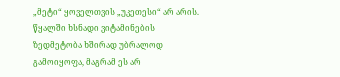„მეტი“ ყოველთვის „უკეთესი“ არ არის. წყალში ხსნადი ვიტამინების ზედმეტობა ხშირად უბრალოდ გამოიყოფა, მაგრამ ეს არ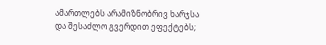ამართლებს არამიზნობრივ ხარჯსა და შესაძლო გვერდით ეფექტებს;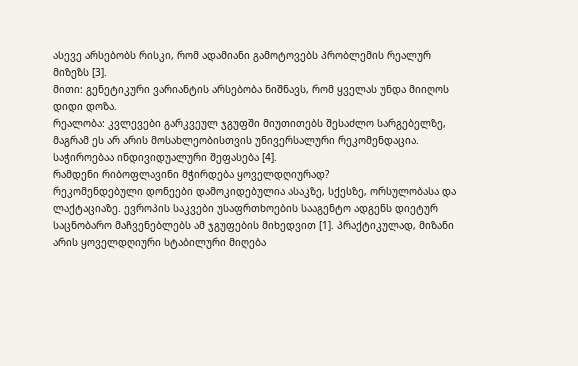ასევე არსებობს რისკი, რომ ადამიანი გამოტოვებს პრობლემის რეალურ მიზეზს [3].
მითი: გენეტიკური ვარიანტის არსებობა ნიშნავს, რომ ყველას უნდა მიიღოს დიდი დოზა.
რეალობა: კვლევები გარკვეულ ჯგუფში მიუთითებს შესაძლო სარგებელზე, მაგრამ ეს არ არის მოსახლეობისთვის უნივერსალური რეკომენდაცია. საჭიროებაა ინდივიდუალური შეფასება [4].
რამდენი რიბოფლავინი მჭირდება ყოველდღიურად?
რეკომენდებული დონეები დამოკიდებულია ასაკზე, სქესზე, ორსულობასა და ლაქტაციაზე. ევროპის საკვები უსაფრთხოების სააგენტო ადგენს დიეტურ საცნობარო მაჩვენებლებს ამ ჯგუფების მიხედვით [1]. პრაქტიკულად, მიზანი არის ყოველდღიური სტაბილური მიღება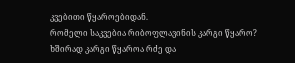კვებითი წყაროებიდან.
რომელი საკვებია რიბოფლავინის კარგი წყარო?
ხშირად კარგი წყაროა რძე და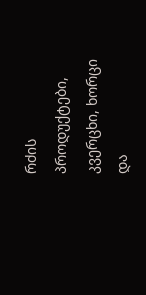რძის პროდუქტები, კვერცხი, ხორცი და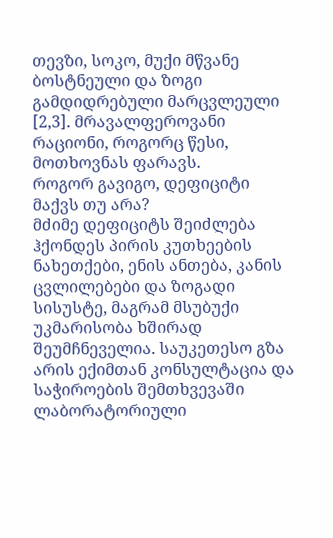თევზი, სოკო, მუქი მწვანე ბოსტნეული და ზოგი გამდიდრებული მარცვლეული [2,3]. მრავალფეროვანი რაციონი, როგორც წესი, მოთხოვნას ფარავს.
როგორ გავიგო, დეფიციტი მაქვს თუ არა?
მძიმე დეფიციტს შეიძლება ჰქონდეს პირის კუთხეების ნახეთქები, ენის ანთება, კანის ცვლილებები და ზოგადი სისუსტე, მაგრამ მსუბუქი უკმარისობა ხშირად შეუმჩნეველია. საუკეთესო გზა არის ექიმთან კონსულტაცია და საჭიროების შემთხვევაში ლაბორატორიული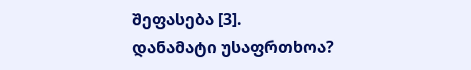შეფასება [3].
დანამატი უსაფრთხოა?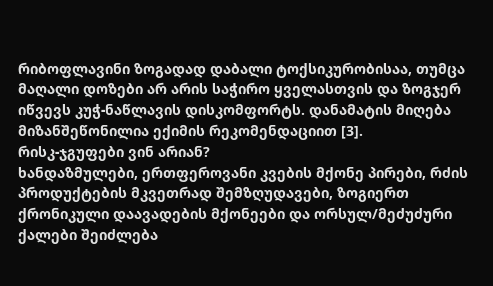რიბოფლავინი ზოგადად დაბალი ტოქსიკურობისაა, თუმცა მაღალი დოზები არ არის საჭირო ყველასთვის და ზოგჯერ იწვევს კუჭ-ნაწლავის დისკომფორტს. დანამატის მიღება მიზანშეწონილია ექიმის რეკომენდაციით [3].
რისკ-ჯგუფები ვინ არიან?
ხანდაზმულები, ერთფეროვანი კვების მქონე პირები, რძის პროდუქტების მკვეთრად შემზღუდავები, ზოგიერთ ქრონიკული დაავადების მქონეები და ორსულ/მეძუძური ქალები შეიძლება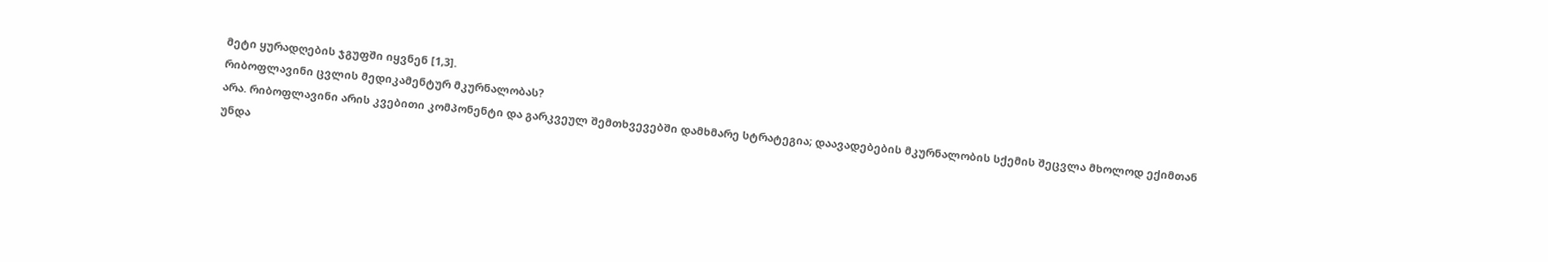მეტი ყურადღების ჯგუფში იყვნენ [1,3].
რიბოფლავინი ცვლის მედიკამენტურ მკურნალობას?
არა. რიბოფლავინი არის კვებითი კომპონენტი და გარკვეულ შემთხვევებში დამხმარე სტრატეგია; დაავადებების მკურნალობის სქემის შეცვლა მხოლოდ ექიმთან უნდა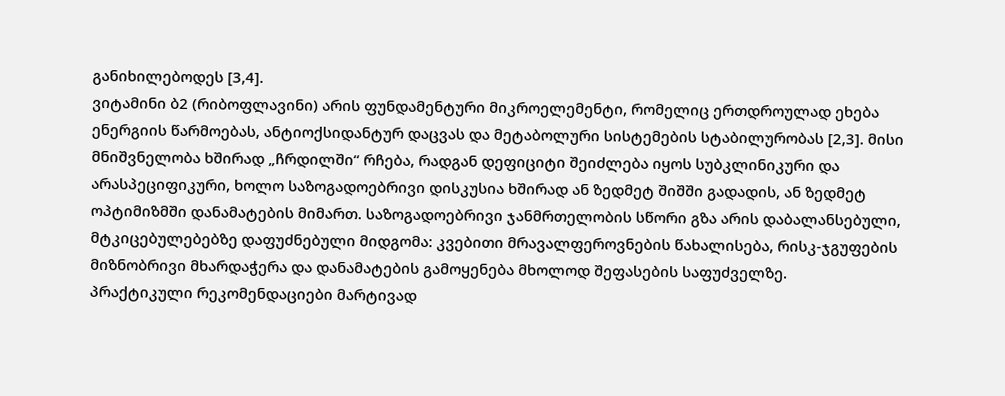განიხილებოდეს [3,4].
ვიტამინი ბ2 (რიბოფლავინი) არის ფუნდამენტური მიკროელემენტი, რომელიც ერთდროულად ეხება ენერგიის წარმოებას, ანტიოქსიდანტურ დაცვას და მეტაბოლური სისტემების სტაბილურობას [2,3]. მისი მნიშვნელობა ხშირად „ჩრდილში“ რჩება, რადგან დეფიციტი შეიძლება იყოს სუბკლინიკური და არასპეციფიკური, ხოლო საზოგადოებრივი დისკუსია ხშირად ან ზედმეტ შიშში გადადის, ან ზედმეტ ოპტიმიზმში დანამატების მიმართ. საზოგადოებრივი ჯანმრთელობის სწორი გზა არის დაბალანსებული, მტკიცებულებებზე დაფუძნებული მიდგომა: კვებითი მრავალფეროვნების წახალისება, რისკ-ჯგუფების მიზნობრივი მხარდაჭერა და დანამატების გამოყენება მხოლოდ შეფასების საფუძველზე.
პრაქტიკული რეკომენდაციები მარტივად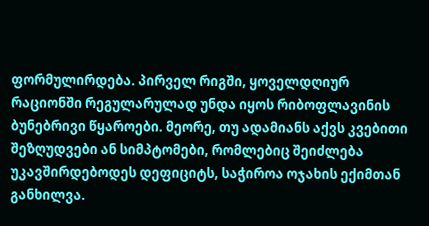ფორმულირდება. პირველ რიგში, ყოველდღიურ რაციონში რეგულარულად უნდა იყოს რიბოფლავინის ბუნებრივი წყაროები. მეორე, თუ ადამიანს აქვს კვებითი შეზღუდვები ან სიმპტომები, რომლებიც შეიძლება უკავშირდებოდეს დეფიციტს, საჭიროა ოჯახის ექიმთან განხილვა.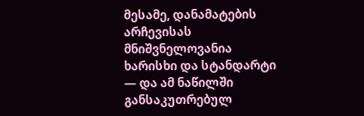მესამე, დანამატების არჩევისას მნიშვნელოვანია ხარისხი და სტანდარტი — და ამ ნაწილში განსაკუთრებულ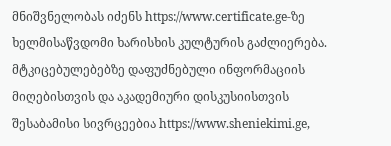მნიშვნელობას იძენს https://www.certificate.ge-ზე ხელმისაწვდომი ხარისხის კულტურის გაძლიერება. მტკიცებულებებზე დაფუძნებული ინფორმაციის მიღებისთვის და აკადემიური დისკუსიისთვის შესაბამისი სივრცეებია https://www.sheniekimi.ge,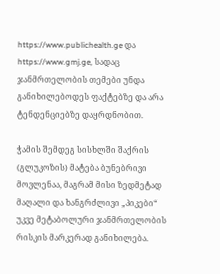https://www.publichealth.ge და https://www.gmj.ge, სადაც ჯანმრთელობის თემები უნდა განიხილებოდეს ფაქტებზე და არა ტენდენციებზე დაყრდნობით.

ჭამის შემდეგ სისხლში შაქრის (გლუკოზის) მატება ბუნებრივი მოვლენაა, მაგრამ მისი ზედმეტად მაღალი და ხანგრძლივი „პიკები“ უკვე მეტაბოლური ჯანმრთელობის რისკის მარკერად განიხილება.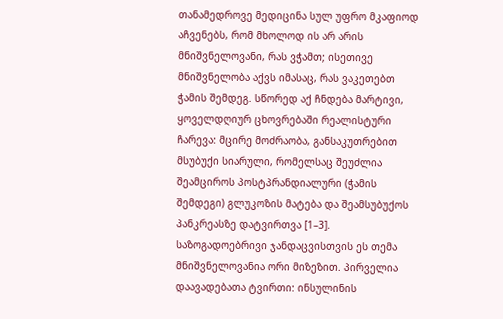თანამედროვე მედიცინა სულ უფრო მკაფიოდ აჩვენებს, რომ მხოლოდ ის არ არის მნიშვნელოვანი, რას ვჭამთ; ისეთივე მნიშვნელობა აქვს იმასაც, რას ვაკეთებთ ჭამის შემდეგ. სწორედ აქ ჩნდება მარტივი, ყოველდღიურ ცხოვრებაში რეალისტური ჩარევა: მცირე მოძრაობა, განსაკუთრებით მსუბუქი სიარული, რომელსაც შეუძლია შეამციროს პოსტპრანდიალური (ჭამის შემდეგი) გლუკოზის მატება და შეამსუბუქოს პანკრეასზე დატვირთვა [1–3].
საზოგადოებრივი ჯანდაცვისთვის ეს თემა მნიშვნელოვანია ორი მიზეზით. პირველია დაავადებათა ტვირთი: ინსულინის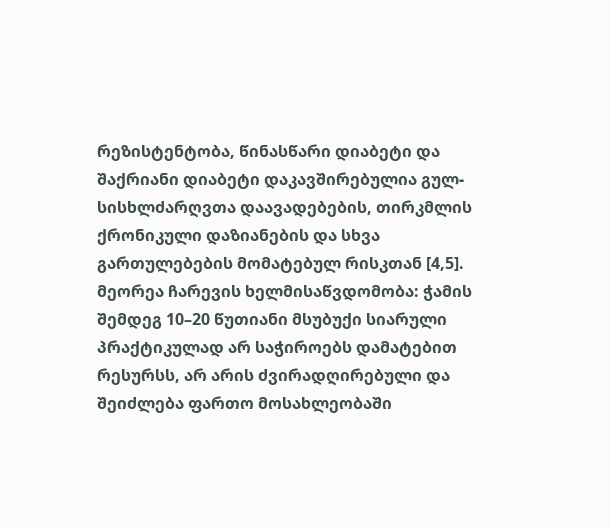რეზისტენტობა, წინასწარი დიაბეტი და შაქრიანი დიაბეტი დაკავშირებულია გულ-სისხლძარღვთა დაავადებების, თირკმლის ქრონიკული დაზიანების და სხვა გართულებების მომატებულ რისკთან [4,5]. მეორეა ჩარევის ხელმისაწვდომობა: ჭამის შემდეგ 10–20 წუთიანი მსუბუქი სიარული პრაქტიკულად არ საჭიროებს დამატებით რესურსს, არ არის ძვირადღირებული და შეიძლება ფართო მოსახლეობაში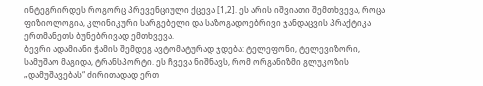ინტეგრირდეს როგორც პრევენციული ქცევა [1,2]. ეს არის იშვიათი შემთხვევა, როცა ფიზიოლოგია, კლინიკური სარგებელი და საზოგადოებრივი ჯანდაცვის პრაქტიკა ერთმანეთს ბუნებრივად ემთხვევა.
ბევრი ადამიანი ჭამის შემდეგ ავტომატურად ჯდება: ტელეფონი, ტელევიზორი, სამუშაო მაგიდა, ტრანსპორტი. ეს ჩვევა ნიშნავს, რომ ორგანიზმი გლუკოზის „დამუშავებას“ ძირითადად ერთ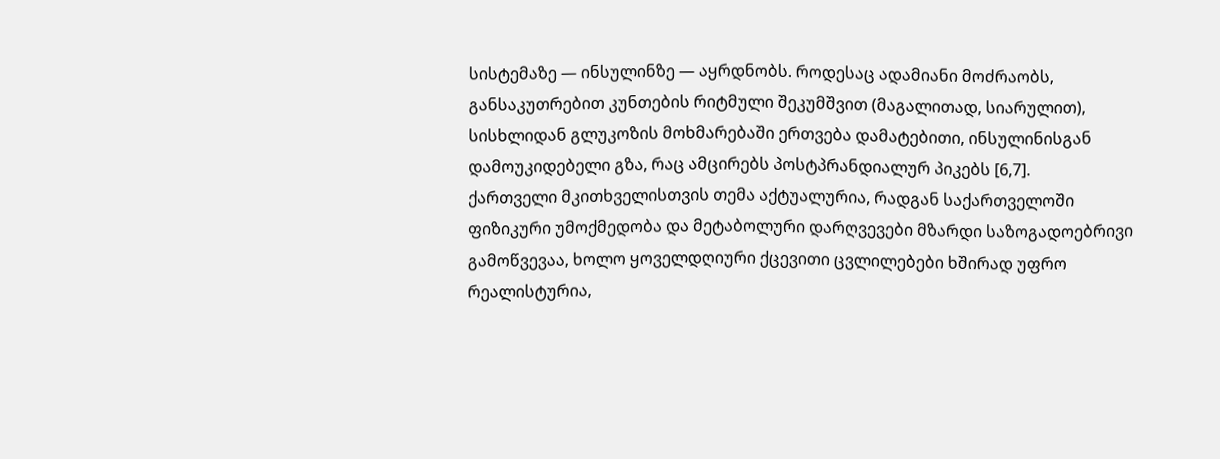სისტემაზე — ინსულინზე — აყრდნობს. როდესაც ადამიანი მოძრაობს, განსაკუთრებით კუნთების რიტმული შეკუმშვით (მაგალითად, სიარულით), სისხლიდან გლუკოზის მოხმარებაში ერთვება დამატებითი, ინსულინისგან დამოუკიდებელი გზა, რაც ამცირებს პოსტპრანდიალურ პიკებს [6,7].
ქართველი მკითხველისთვის თემა აქტუალურია, რადგან საქართველოში ფიზიკური უმოქმედობა და მეტაბოლური დარღვევები მზარდი საზოგადოებრივი გამოწვევაა, ხოლო ყოველდღიური ქცევითი ცვლილებები ხშირად უფრო რეალისტურია,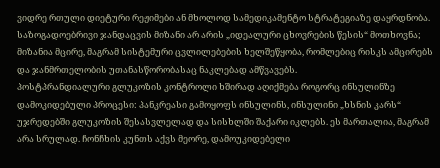ვიდრე რთული დიეტური რეჟიმები ან მხოლოდ სამედიკამენტო სტრატეგიაზე დაყრდნობა. საზოგადოებრივი ჯანდაცვის მიზანი არ არის „იდეალური ცხოვრების წესის“ მოთხოვნა; მიზანია მცირე, მაგრამ სისტემური ცვლილებების ხელშეწყობა, რომლებიც რისკს ამცირებს და ჯანმრთელობის უთანასწორობასაც ნაკლებად ამწვავებს.
პოსტპრანდიალური გლუკოზის კონტროლი ხშირად აღიქმება როგორც ინსულინზე დამოკიდებული პროცესი: პანკრეასი გამოყოფს ინსულინს, ინსულინი „ხსნის კარს“ უჯრედებში გლუკოზის შესასვლელად და სისხლში შაქარი იკლებს. ეს მართალია, მაგრამ არა სრულად. ჩონჩხის კუნთს აქვს მეორე, დამოუკიდებელი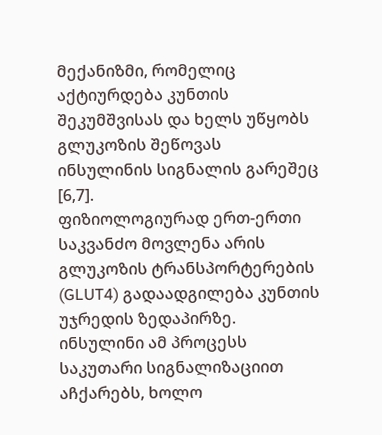მექანიზმი, რომელიც აქტიურდება კუნთის შეკუმშვისას და ხელს უწყობს გლუკოზის შეწოვას ინსულინის სიგნალის გარეშეც [6,7].
ფიზიოლოგიურად ერთ-ერთი საკვანძო მოვლენა არის გლუკოზის ტრანსპორტერების (GLUT4) გადაადგილება კუნთის უჯრედის ზედაპირზე. ინსულინი ამ პროცესს საკუთარი სიგნალიზაციით აჩქარებს, ხოლო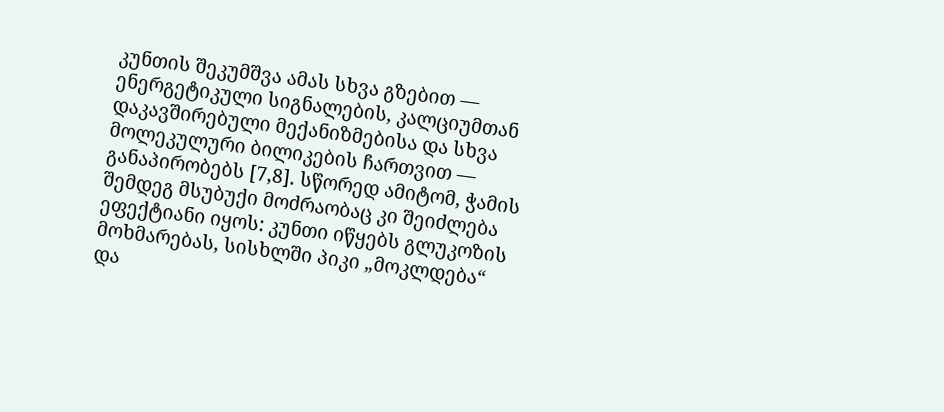კუნთის შეკუმშვა ამას სხვა გზებით — ენერგეტიკული სიგნალების, კალციუმთან დაკავშირებული მექანიზმებისა და სხვა მოლეკულური ბილიკების ჩართვით — განაპირობებს [7,8]. სწორედ ამიტომ, ჭამის შემდეგ მსუბუქი მოძრაობაც კი შეიძლება ეფექტიანი იყოს: კუნთი იწყებს გლუკოზის მოხმარებას, სისხლში პიკი „მოკლდება“ და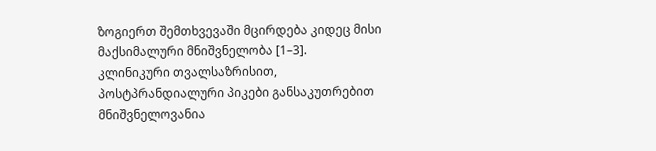ზოგიერთ შემთხვევაში მცირდება კიდეც მისი მაქსიმალური მნიშვნელობა [1–3].
კლინიკური თვალსაზრისით, პოსტპრანდიალური პიკები განსაკუთრებით მნიშვნელოვანია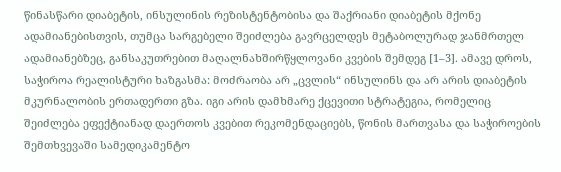წინასწარი დიაბეტის, ინსულინის რეზისტენტობისა და შაქრიანი დიაბეტის მქონე ადამიანებისთვის, თუმცა სარგებელი შეიძლება გავრცელდეს მეტაბოლურად ჯანმრთელ ადამიანებზეც, განსაკუთრებით მაღალნახშირწყლოვანი კვების შემდეგ [1–3]. ამავე დროს, საჭიროა რეალისტური ხაზგასმა: მოძრაობა არ „ცვლის“ ინსულინს და არ არის დიაბეტის მკურნალობის ერთადერთი გზა. იგი არის დამხმარე ქცევითი სტრატეგია, რომელიც შეიძლება ეფექტიანად დაერთოს კვებით რეკომენდაციებს, წონის მართვასა და საჭიროების შემთხვევაში სამედიკამენტო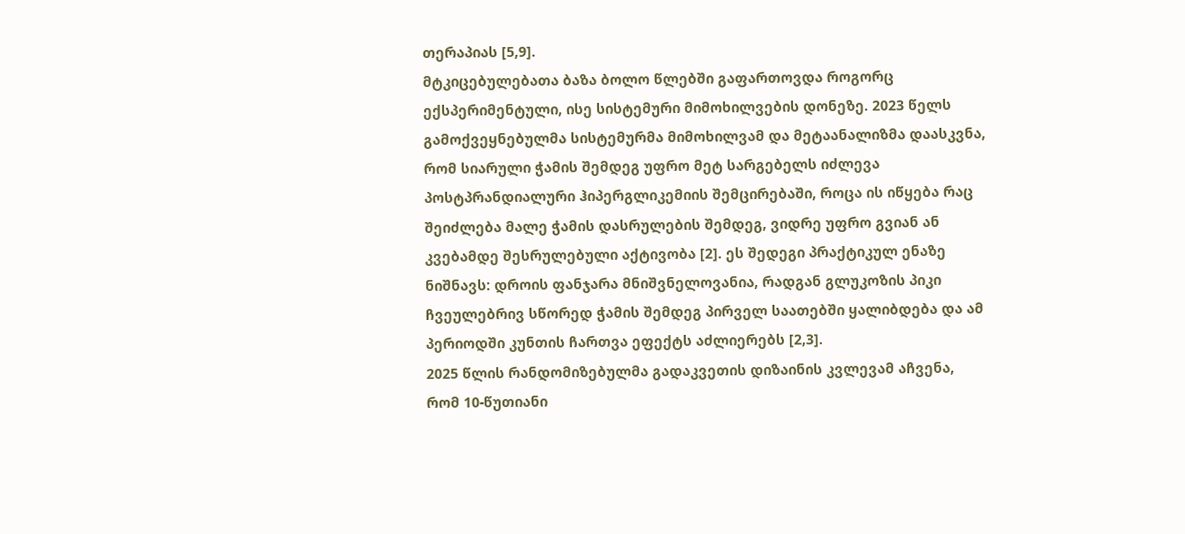თერაპიას [5,9].
მტკიცებულებათა ბაზა ბოლო წლებში გაფართოვდა როგორც ექსპერიმენტული, ისე სისტემური მიმოხილვების დონეზე. 2023 წელს გამოქვეყნებულმა სისტემურმა მიმოხილვამ და მეტაანალიზმა დაასკვნა, რომ სიარული ჭამის შემდეგ უფრო მეტ სარგებელს იძლევა პოსტპრანდიალური ჰიპერგლიკემიის შემცირებაში, როცა ის იწყება რაც შეიძლება მალე ჭამის დასრულების შემდეგ, ვიდრე უფრო გვიან ან კვებამდე შესრულებული აქტივობა [2]. ეს შედეგი პრაქტიკულ ენაზე ნიშნავს: დროის ფანჯარა მნიშვნელოვანია, რადგან გლუკოზის პიკი ჩვეულებრივ სწორედ ჭამის შემდეგ პირველ საათებში ყალიბდება და ამ პერიოდში კუნთის ჩართვა ეფექტს აძლიერებს [2,3].
2025 წლის რანდომიზებულმა გადაკვეთის დიზაინის კვლევამ აჩვენა, რომ 10-წუთიანი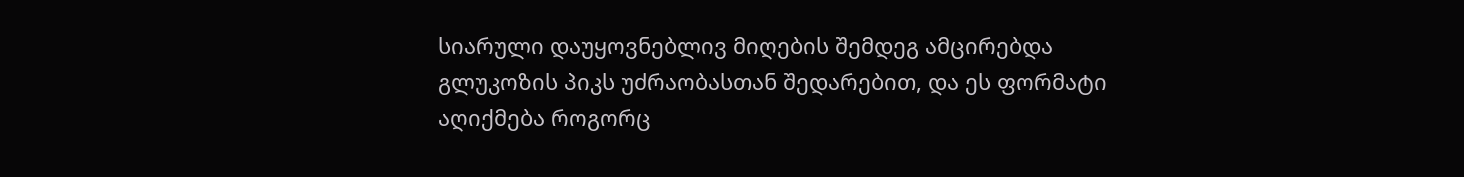სიარული დაუყოვნებლივ მიღების შემდეგ ამცირებდა გლუკოზის პიკს უძრაობასთან შედარებით, და ეს ფორმატი აღიქმება როგორც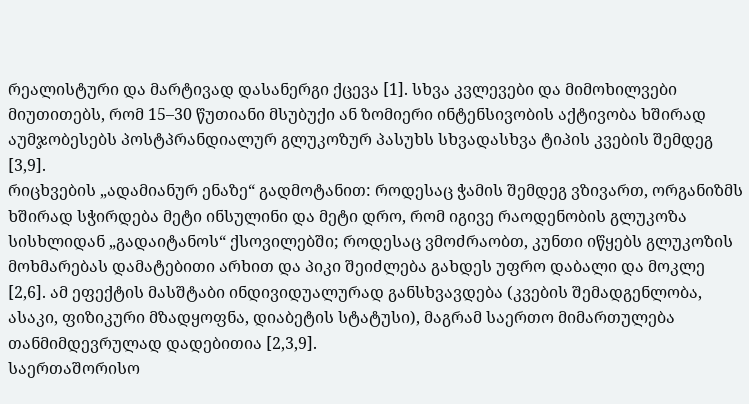რეალისტური და მარტივად დასანერგი ქცევა [1]. სხვა კვლევები და მიმოხილვები მიუთითებს, რომ 15–30 წუთიანი მსუბუქი ან ზომიერი ინტენსივობის აქტივობა ხშირად აუმჯობესებს პოსტპრანდიალურ გლუკოზურ პასუხს სხვადასხვა ტიპის კვების შემდეგ [3,9].
რიცხვების „ადამიანურ ენაზე“ გადმოტანით: როდესაც ჭამის შემდეგ ვზივართ, ორგანიზმს ხშირად სჭირდება მეტი ინსულინი და მეტი დრო, რომ იგივე რაოდენობის გლუკოზა სისხლიდან „გადაიტანოს“ ქსოვილებში; როდესაც ვმოძრაობთ, კუნთი იწყებს გლუკოზის მოხმარებას დამატებითი არხით და პიკი შეიძლება გახდეს უფრო დაბალი და მოკლე [2,6]. ამ ეფექტის მასშტაბი ინდივიდუალურად განსხვავდება (კვების შემადგენლობა, ასაკი, ფიზიკური მზადყოფნა, დიაბეტის სტატუსი), მაგრამ საერთო მიმართულება თანმიმდევრულად დადებითია [2,3,9].
საერთაშორისო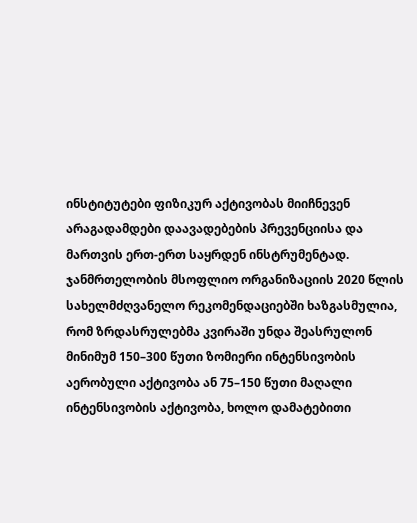ინსტიტუტები ფიზიკურ აქტივობას მიიჩნევენ არაგადამდები დაავადებების პრევენციისა და მართვის ერთ-ერთ საყრდენ ინსტრუმენტად. ჯანმრთელობის მსოფლიო ორგანიზაციის 2020 წლის სახელმძღვანელო რეკომენდაციებში ხაზგასმულია, რომ ზრდასრულებმა კვირაში უნდა შეასრულონ მინიმუმ 150–300 წუთი ზომიერი ინტენსივობის აერობული აქტივობა ან 75–150 წუთი მაღალი ინტენსივობის აქტივობა, ხოლო დამატებითი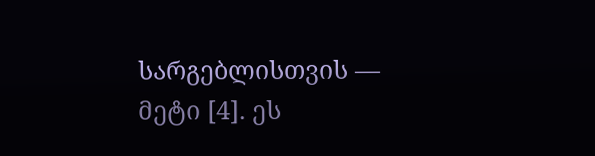სარგებლისთვის — მეტი [4]. ეს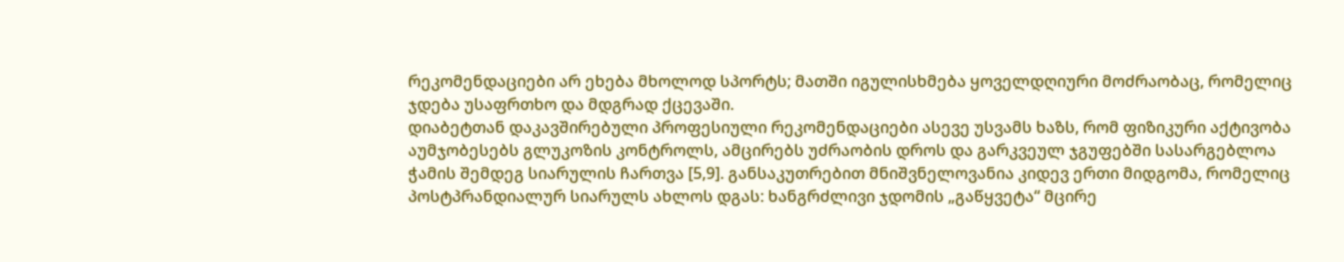რეკომენდაციები არ ეხება მხოლოდ სპორტს; მათში იგულისხმება ყოველდღიური მოძრაობაც, რომელიც ჯდება უსაფრთხო და მდგრად ქცევაში.
დიაბეტთან დაკავშირებული პროფესიული რეკომენდაციები ასევე უსვამს ხაზს, რომ ფიზიკური აქტივობა აუმჯობესებს გლუკოზის კონტროლს, ამცირებს უძრაობის დროს და გარკვეულ ჯგუფებში სასარგებლოა ჭამის შემდეგ სიარულის ჩართვა [5,9]. განსაკუთრებით მნიშვნელოვანია კიდევ ერთი მიდგომა, რომელიც პოსტპრანდიალურ სიარულს ახლოს დგას: ხანგრძლივი ჯდომის „გაწყვეტა“ მცირე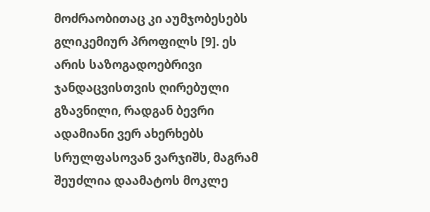მოძრაობითაც კი აუმჯობესებს გლიკემიურ პროფილს [9]. ეს არის საზოგადოებრივი ჯანდაცვისთვის ღირებული გზავნილი, რადგან ბევრი ადამიანი ვერ ახერხებს სრულფასოვან ვარჯიშს, მაგრამ შეუძლია დაამატოს მოკლე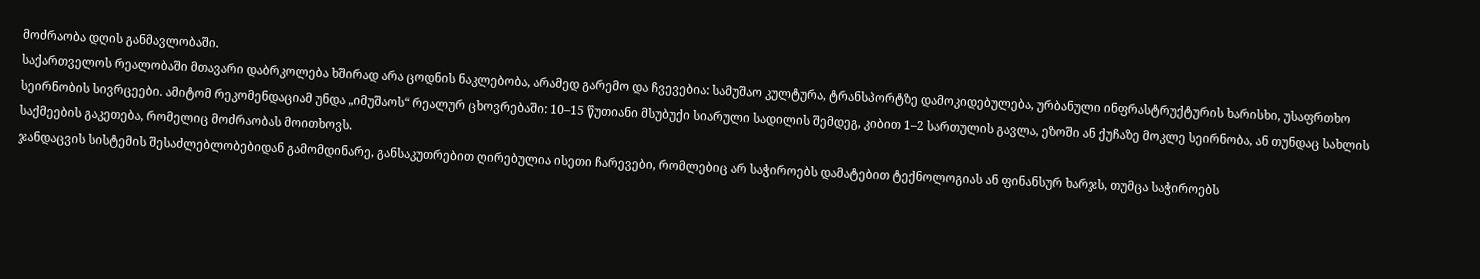მოძრაობა დღის განმავლობაში.
საქართველოს რეალობაში მთავარი დაბრკოლება ხშირად არა ცოდნის ნაკლებობა, არამედ გარემო და ჩვევებია: სამუშაო კულტურა, ტრანსპორტზე დამოკიდებულება, ურბანული ინფრასტრუქტურის ხარისხი, უსაფრთხო სეირნობის სივრცეები. ამიტომ რეკომენდაციამ უნდა „იმუშაოს“ რეალურ ცხოვრებაში: 10–15 წუთიანი მსუბუქი სიარული სადილის შემდეგ, კიბით 1–2 სართულის გავლა, ეზოში ან ქუჩაზე მოკლე სეირნობა, ან თუნდაც სახლის საქმეების გაკეთება, რომელიც მოძრაობას მოითხოვს.
ჯანდაცვის სისტემის შესაძლებლობებიდან გამომდინარე, განსაკუთრებით ღირებულია ისეთი ჩარევები, რომლებიც არ საჭიროებს დამატებით ტექნოლოგიას ან ფინანსურ ხარჯს, თუმცა საჭიროებს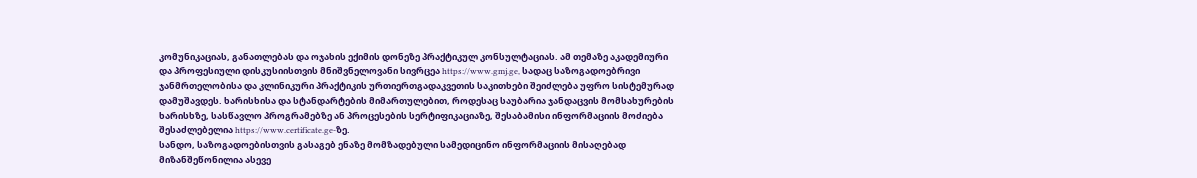კომუნიკაციას, განათლებას და ოჯახის ექიმის დონეზე პრაქტიკულ კონსულტაციას. ამ თემაზე აკადემიური და პროფესიული დისკუსიისთვის მნიშვნელოვანი სივრცეა https://www.gmj.ge, სადაც საზოგადოებრივი ჯანმრთელობისა და კლინიკური პრაქტიკის ურთიერთგადაკვეთის საკითხები შეიძლება უფრო სისტემურად დამუშავდეს. ხარისხისა და სტანდარტების მიმართულებით, როდესაც საუბარია ჯანდაცვის მომსახურების ხარისხზე, სასწავლო პროგრამებზე ან პროცესების სერტიფიკაციაზე, შესაბამისი ინფორმაციის მოძიება შესაძლებელია https://www.certificate.ge-ზე.
სანდო, საზოგადოებისთვის გასაგებ ენაზე მომზადებული სამედიცინო ინფორმაციის მისაღებად მიზანშეწონილია ასევე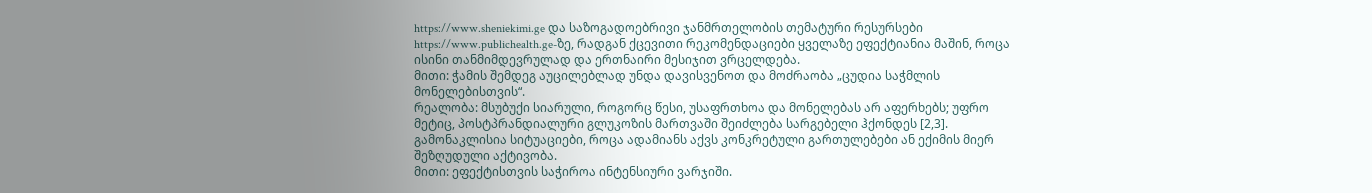https://www.sheniekimi.ge და საზოგადოებრივი ჯანმრთელობის თემატური რესურსები https://www.publichealth.ge-ზე, რადგან ქცევითი რეკომენდაციები ყველაზე ეფექტიანია მაშინ, როცა ისინი თანმიმდევრულად და ერთნაირი მესიჯით ვრცელდება.
მითი: ჭამის შემდეგ აუცილებლად უნდა დავისვენოთ და მოძრაობა „ცუდია საჭმლის მონელებისთვის“.
რეალობა: მსუბუქი სიარული, როგორც წესი, უსაფრთხოა და მონელებას არ აფერხებს; უფრო მეტიც, პოსტპრანდიალური გლუკოზის მართვაში შეიძლება სარგებელი ჰქონდეს [2,3]. გამონაკლისია სიტუაციები, როცა ადამიანს აქვს კონკრეტული გართულებები ან ექიმის მიერ შეზღუდული აქტივობა.
მითი: ეფექტისთვის საჭიროა ინტენსიური ვარჯიში.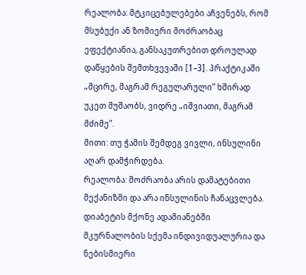რეალობა: მტკიცებულებები აჩვენებს, რომ მსუბუქი ან ზომიერი მოძრაობაც ეფექტიანია, განსაკუთრებით დროულად დაწყების შემთხვევაში [1–3]. პრაქტიკაში „მცირე, მაგრამ რეგულარული“ ხშირად უკეთ მუშაობს, ვიდრე „იშვიათი, მაგრამ მძიმე“.
მითი: თუ ჭამის შემდეგ ვივლი, ინსულინი აღარ დამჭირდება.
რეალობა: მოძრაობა არის დამატებითი მექანიზმი და არა ინსულინის ჩანაცვლება. დიაბეტის მქონე ადამიანებში მკურნალობის სქემა ინდივიდუალურია და ნებისმიერი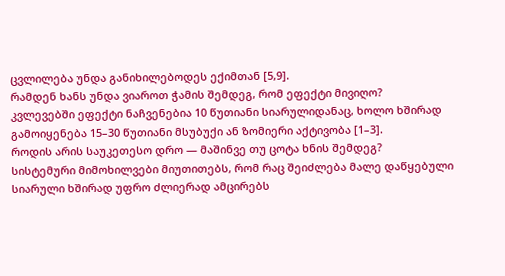ცვლილება უნდა განიხილებოდეს ექიმთან [5,9].
რამდენ ხანს უნდა ვიაროთ ჭამის შემდეგ, რომ ეფექტი მივიღო?
კვლევებში ეფექტი ნაჩვენებია 10 წუთიანი სიარულიდანაც, ხოლო ხშირად გამოიყენება 15–30 წუთიანი მსუბუქი ან ზომიერი აქტივობა [1–3].
როდის არის საუკეთესო დრო — მაშინვე თუ ცოტა ხნის შემდეგ?
სისტემური მიმოხილვები მიუთითებს, რომ რაც შეიძლება მალე დაწყებული სიარული ხშირად უფრო ძლიერად ამცირებს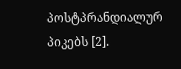პოსტპრანდიალურ პიკებს [2].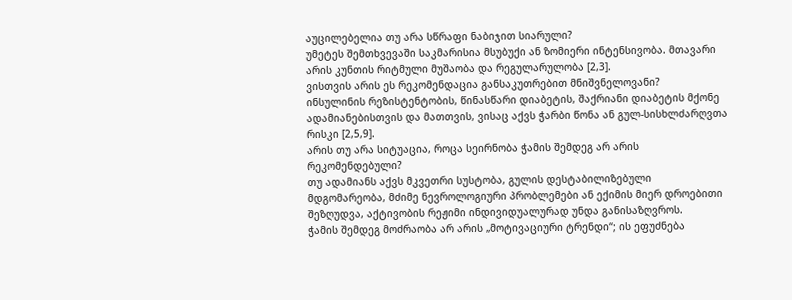აუცილებელია თუ არა სწრაფი ნაბიჯით სიარული?
უმეტეს შემთხვევაში საკმარისია მსუბუქი ან ზომიერი ინტენსივობა. მთავარი არის კუნთის რიტმული მუშაობა და რეგულარულობა [2,3].
ვისთვის არის ეს რეკომენდაცია განსაკუთრებით მნიშვნელოვანი?
ინსულინის რეზისტენტობის, წინასწარი დიაბეტის, შაქრიანი დიაბეტის მქონე ადამიანებისთვის და მათთვის, ვისაც აქვს ჭარბი წონა ან გულ-სისხლძარღვთა რისკი [2,5,9].
არის თუ არა სიტუაცია, როცა სეირნობა ჭამის შემდეგ არ არის რეკომენდებული?
თუ ადამიანს აქვს მკვეთრი სუსტობა, გულის დესტაბილიზებული მდგომარეობა, მძიმე ნევროლოგიური პრობლემები ან ექიმის მიერ დროებითი შეზღუდვა, აქტივობის რეჟიმი ინდივიდუალურად უნდა განისაზღვროს.
ჭამის შემდეგ მოძრაობა არ არის „მოტივაციური ტრენდი“; ის ეფუძნება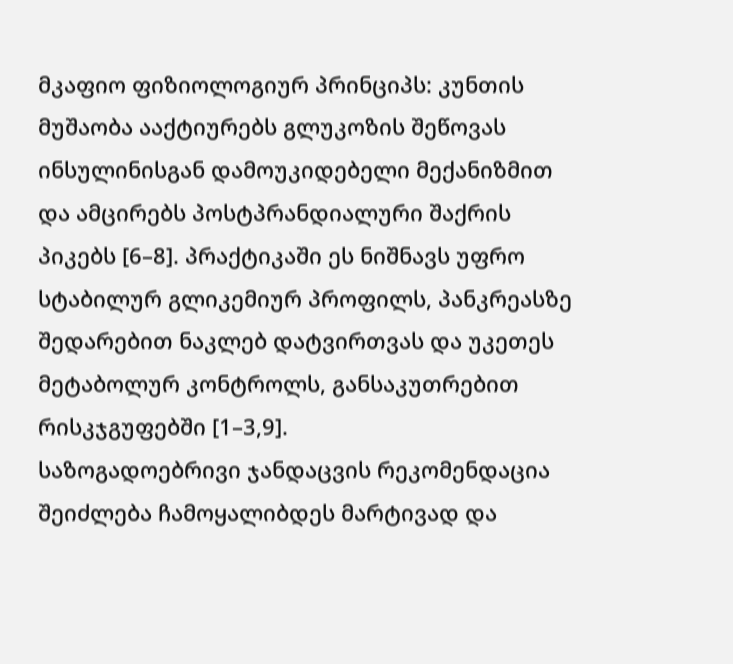მკაფიო ფიზიოლოგიურ პრინციპს: კუნთის მუშაობა ააქტიურებს გლუკოზის შეწოვას ინსულინისგან დამოუკიდებელი მექანიზმით და ამცირებს პოსტპრანდიალური შაქრის პიკებს [6–8]. პრაქტიკაში ეს ნიშნავს უფრო სტაბილურ გლიკემიურ პროფილს, პანკრეასზე შედარებით ნაკლებ დატვირთვას და უკეთეს მეტაბოლურ კონტროლს, განსაკუთრებით რისკჯგუფებში [1–3,9].
საზოგადოებრივი ჯანდაცვის რეკომენდაცია შეიძლება ჩამოყალიბდეს მარტივად და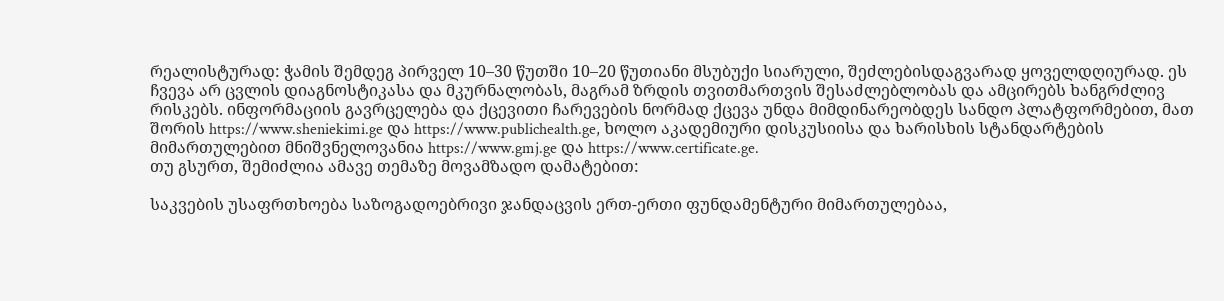რეალისტურად: ჭამის შემდეგ პირველ 10–30 წუთში 10–20 წუთიანი მსუბუქი სიარული, შეძლებისდაგვარად ყოველდღიურად. ეს ჩვევა არ ცვლის დიაგნოსტიკასა და მკურნალობას, მაგრამ ზრდის თვითმართვის შესაძლებლობას და ამცირებს ხანგრძლივ რისკებს. ინფორმაციის გავრცელება და ქცევითი ჩარევების ნორმად ქცევა უნდა მიმდინარეობდეს სანდო პლატფორმებით, მათ შორის https://www.sheniekimi.ge და https://www.publichealth.ge, ხოლო აკადემიური დისკუსიისა და ხარისხის სტანდარტების მიმართულებით მნიშვნელოვანია https://www.gmj.ge და https://www.certificate.ge.
თუ გსურთ, შემიძლია ამავე თემაზე მოვამზადო დამატებით:

საკვების უსაფრთხოება საზოგადოებრივი ჯანდაცვის ერთ-ერთი ფუნდამენტური მიმართულებაა,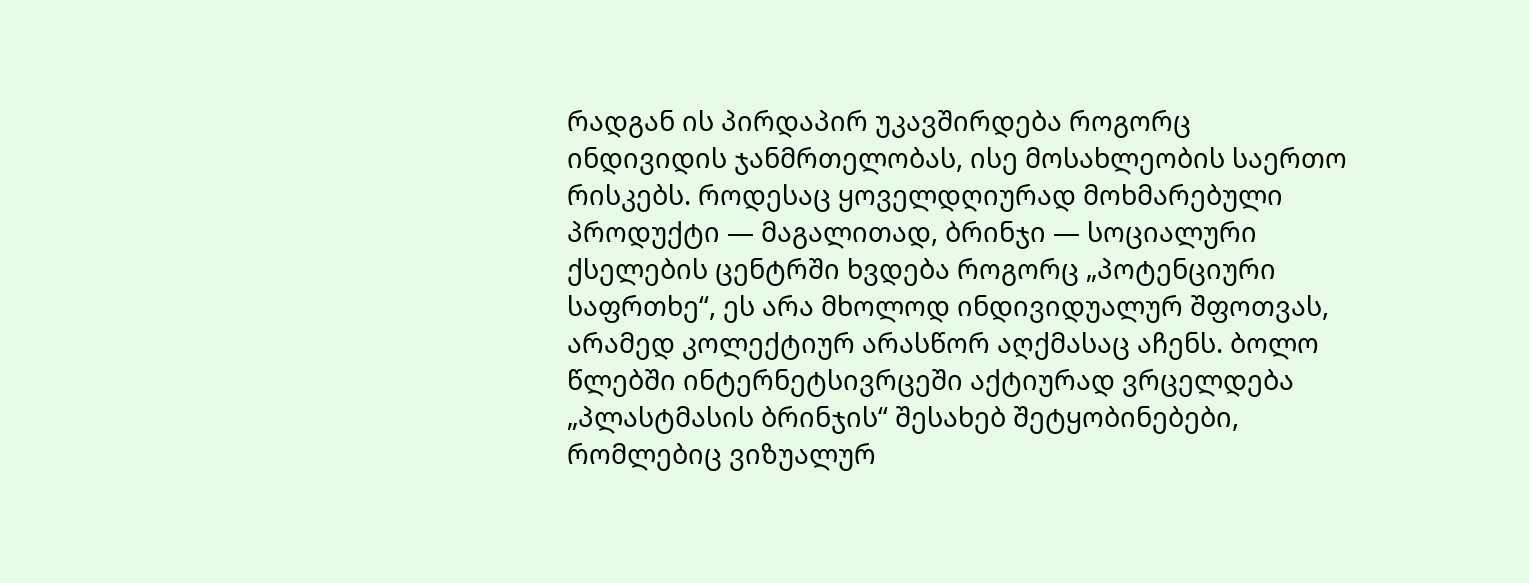რადგან ის პირდაპირ უკავშირდება როგორც ინდივიდის ჯანმრთელობას, ისე მოსახლეობის საერთო რისკებს. როდესაც ყოველდღიურად მოხმარებული პროდუქტი — მაგალითად, ბრინჯი — სოციალური ქსელების ცენტრში ხვდება როგორც „პოტენციური საფრთხე“, ეს არა მხოლოდ ინდივიდუალურ შფოთვას, არამედ კოლექტიურ არასწორ აღქმასაც აჩენს. ბოლო წლებში ინტერნეტსივრცეში აქტიურად ვრცელდება „პლასტმასის ბრინჯის“ შესახებ შეტყობინებები, რომლებიც ვიზუალურ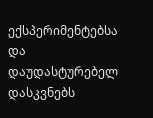ექსპერიმენტებსა და დაუდასტურებელ დასკვნებს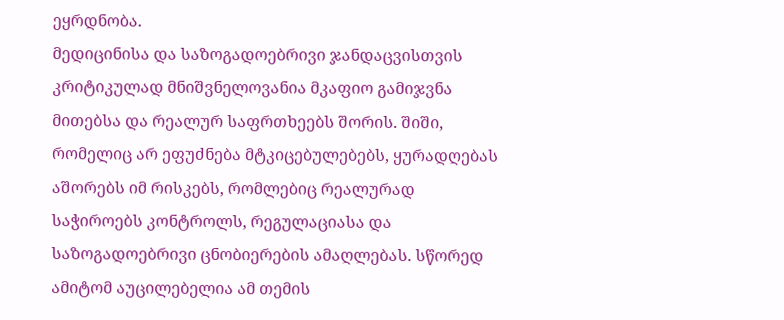ეყრდნობა.
მედიცინისა და საზოგადოებრივი ჯანდაცვისთვის კრიტიკულად მნიშვნელოვანია მკაფიო გამიჯვნა მითებსა და რეალურ საფრთხეებს შორის. შიში, რომელიც არ ეფუძნება მტკიცებულებებს, ყურადღებას აშორებს იმ რისკებს, რომლებიც რეალურად საჭიროებს კონტროლს, რეგულაციასა და საზოგადოებრივი ცნობიერების ამაღლებას. სწორედ ამიტომ აუცილებელია ამ თემის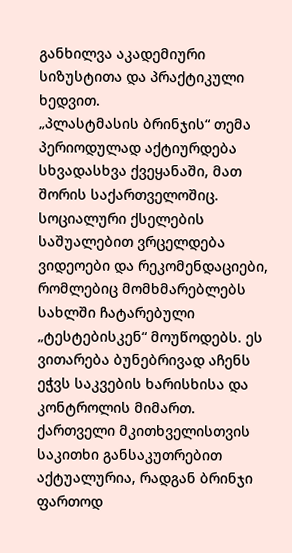განხილვა აკადემიური სიზუსტითა და პრაქტიკული ხედვით.
„პლასტმასის ბრინჯის“ თემა პერიოდულად აქტიურდება სხვადასხვა ქვეყანაში, მათ შორის საქართველოშიც. სოციალური ქსელების საშუალებით ვრცელდება ვიდეოები და რეკომენდაციები, რომლებიც მომხმარებლებს სახლში ჩატარებული „ტესტებისკენ“ მოუწოდებს. ეს ვითარება ბუნებრივად აჩენს ეჭვს საკვების ხარისხისა და კონტროლის მიმართ.
ქართველი მკითხველისთვის საკითხი განსაკუთრებით აქტუალურია, რადგან ბრინჯი ფართოდ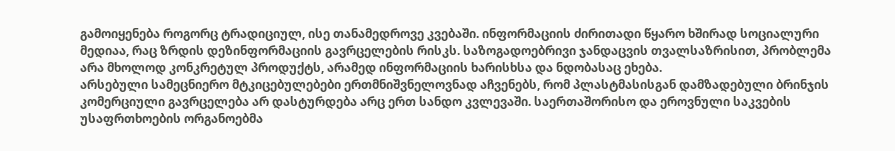გამოიყენება როგორც ტრადიციულ, ისე თანამედროვე კვებაში. ინფორმაციის ძირითადი წყარო ხშირად სოციალური მედიაა, რაც ზრდის დეზინფორმაციის გავრცელების რისკს. საზოგადოებრივი ჯანდაცვის თვალსაზრისით, პრობლემა არა მხოლოდ კონკრეტულ პროდუქტს, არამედ ინფორმაციის ხარისხსა და ნდობასაც ეხება.
არსებული სამეცნიერო მტკიცებულებები ერთმნიშვნელოვნად აჩვენებს, რომ პლასტმასისგან დამზადებული ბრინჯის კომერციული გავრცელება არ დასტურდება არც ერთ სანდო კვლევაში. საერთაშორისო და ეროვნული საკვების უსაფრთხოების ორგანოებმა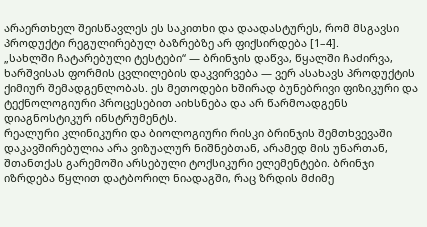არაერთხელ შეისწავლეს ეს საკითხი და დაადასტურეს, რომ მსგავსი პროდუქტი რეგულირებულ ბაზრებზე არ ფიქსირდება [1–4].
„სახლში ჩატარებული ტესტები“ — ბრინჯის დაწვა, წყალში ჩაძირვა, ხარშვისას ფორმის ცვლილების დაკვირვება — ვერ ასახავს პროდუქტის ქიმიურ შემადგენლობას. ეს მეთოდები ხშირად ბუნებრივი ფიზიკური და ტექნოლოგიური პროცესებით აიხსნება და არ წარმოადგენს დიაგნოსტიკურ ინსტრუმენტს.
რეალური კლინიკური და ბიოლოგიური რისკი ბრინჯის შემთხვევაში დაკავშირებულია არა ვიზუალურ ნიშნებთან, არამედ მის უნართან, შთანთქას გარემოში არსებული ტოქსიკური ელემენტები. ბრინჯი იზრდება წყლით დატბორილ ნიადაგში, რაც ზრდის მძიმე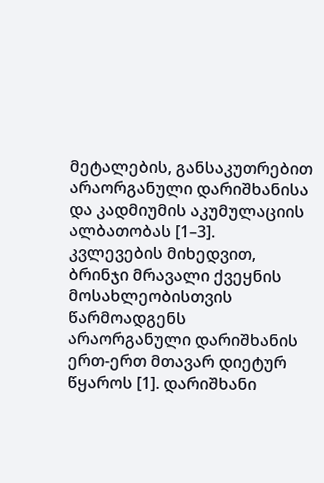მეტალების, განსაკუთრებით არაორგანული დარიშხანისა და კადმიუმის აკუმულაციის ალბათობას [1–3].
კვლევების მიხედვით, ბრინჯი მრავალი ქვეყნის მოსახლეობისთვის წარმოადგენს არაორგანული დარიშხანის ერთ-ერთ მთავარ დიეტურ წყაროს [1]. დარიშხანი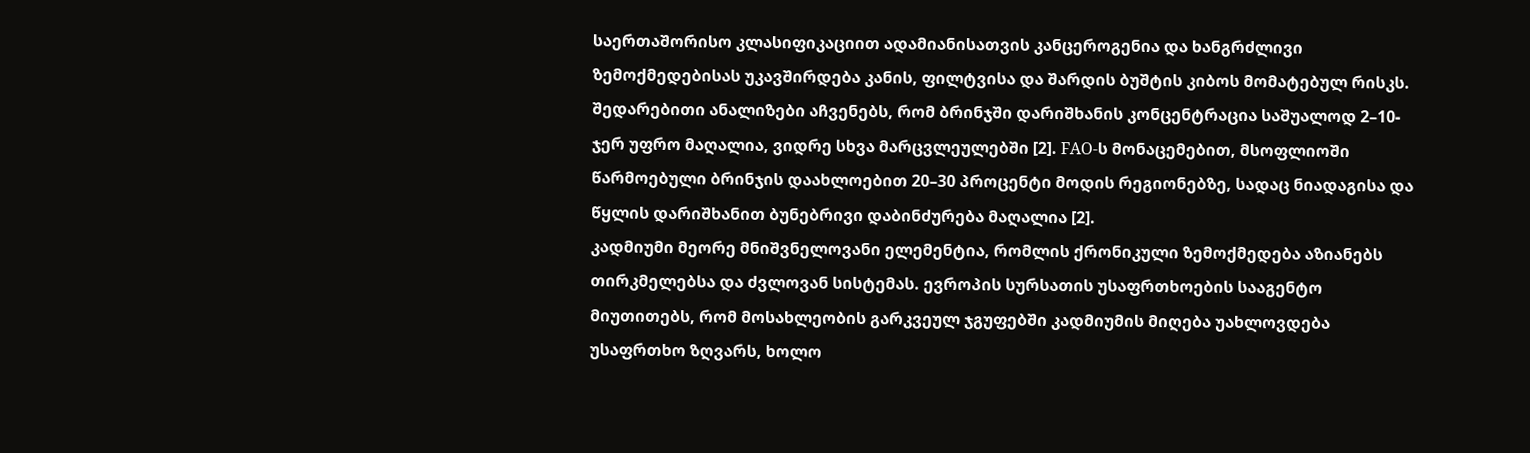საერთაშორისო კლასიფიკაციით ადამიანისათვის კანცეროგენია და ხანგრძლივი ზემოქმედებისას უკავშირდება კანის, ფილტვისა და შარდის ბუშტის კიბოს მომატებულ რისკს.
შედარებითი ანალიზები აჩვენებს, რომ ბრინჯში დარიშხანის კონცენტრაცია საშუალოდ 2–10-ჯერ უფრო მაღალია, ვიდრე სხვა მარცვლეულებში [2]. FAO-ს მონაცემებით, მსოფლიოში წარმოებული ბრინჯის დაახლოებით 20–30 პროცენტი მოდის რეგიონებზე, სადაც ნიადაგისა და წყლის დარიშხანით ბუნებრივი დაბინძურება მაღალია [2].
კადმიუმი მეორე მნიშვნელოვანი ელემენტია, რომლის ქრონიკული ზემოქმედება აზიანებს თირკმელებსა და ძვლოვან სისტემას. ევროპის სურსათის უსაფრთხოების სააგენტო მიუთითებს, რომ მოსახლეობის გარკვეულ ჯგუფებში კადმიუმის მიღება უახლოვდება უსაფრთხო ზღვარს, ხოლო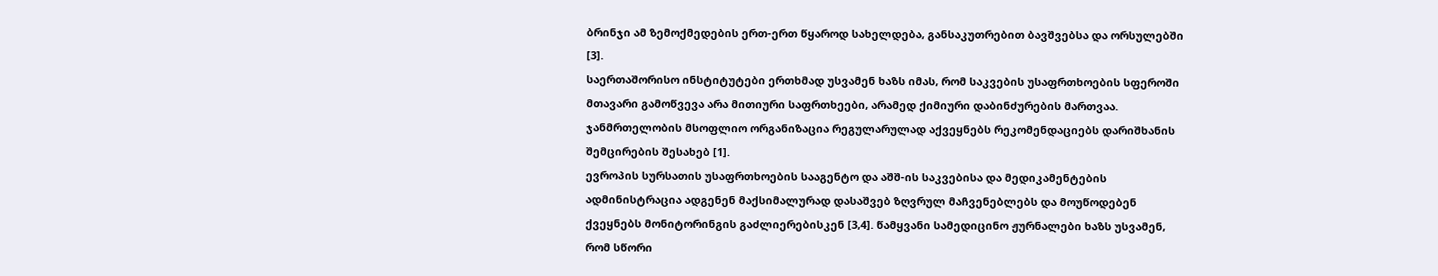ბრინჯი ამ ზემოქმედების ერთ-ერთ წყაროდ სახელდება, განსაკუთრებით ბავშვებსა და ორსულებში [3].
საერთაშორისო ინსტიტუტები ერთხმად უსვამენ ხაზს იმას, რომ საკვების უსაფრთხოების სფეროში მთავარი გამოწვევა არა მითიური საფრთხეები, არამედ ქიმიური დაბინძურების მართვაა. ჯანმრთელობის მსოფლიო ორგანიზაცია რეგულარულად აქვეყნებს რეკომენდაციებს დარიშხანის შემცირების შესახებ [1].
ევროპის სურსათის უსაფრთხოების სააგენტო და აშშ-ის საკვებისა და მედიკამენტების ადმინისტრაცია ადგენენ მაქსიმალურად დასაშვებ ზღვრულ მაჩვენებლებს და მოუწოდებენ ქვეყნებს მონიტორინგის გაძლიერებისკენ [3,4]. წამყვანი სამედიცინო ჟურნალები ხაზს უსვამენ, რომ სწორი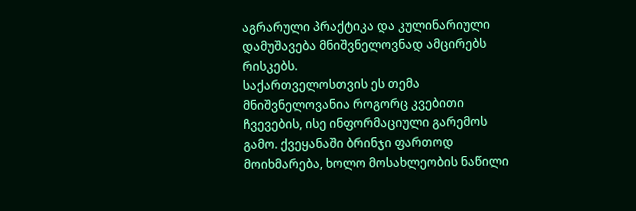აგრარული პრაქტიკა და კულინარიული დამუშავება მნიშვნელოვნად ამცირებს რისკებს.
საქართველოსთვის ეს თემა მნიშვნელოვანია როგორც კვებითი ჩვევების, ისე ინფორმაციული გარემოს გამო. ქვეყანაში ბრინჯი ფართოდ მოიხმარება, ხოლო მოსახლეობის ნაწილი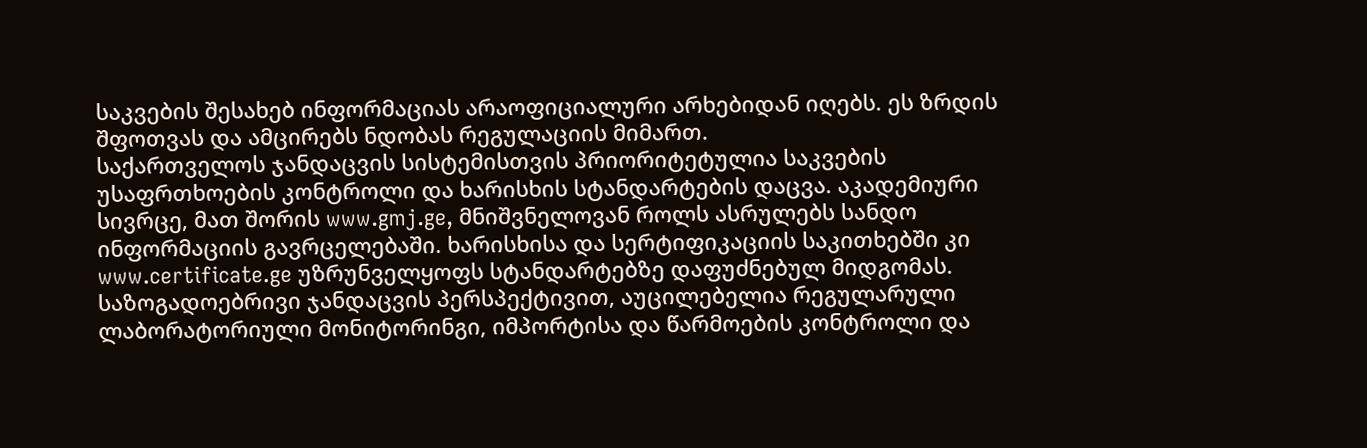საკვების შესახებ ინფორმაციას არაოფიციალური არხებიდან იღებს. ეს ზრდის შფოთვას და ამცირებს ნდობას რეგულაციის მიმართ.
საქართველოს ჯანდაცვის სისტემისთვის პრიორიტეტულია საკვების უსაფრთხოების კონტროლი და ხარისხის სტანდარტების დაცვა. აკადემიური სივრცე, მათ შორის www.gmj.ge, მნიშვნელოვან როლს ასრულებს სანდო ინფორმაციის გავრცელებაში. ხარისხისა და სერტიფიკაციის საკითხებში კი www.certificate.ge უზრუნველყოფს სტანდარტებზე დაფუძნებულ მიდგომას.
საზოგადოებრივი ჯანდაცვის პერსპექტივით, აუცილებელია რეგულარული ლაბორატორიული მონიტორინგი, იმპორტისა და წარმოების კონტროლი და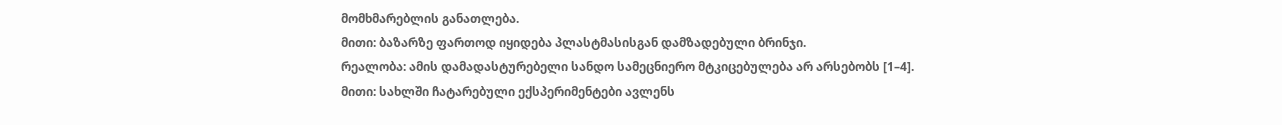მომხმარებლის განათლება.
მითი: ბაზარზე ფართოდ იყიდება პლასტმასისგან დამზადებული ბრინჯი.
რეალობა: ამის დამადასტურებელი სანდო სამეცნიერო მტკიცებულება არ არსებობს [1–4].
მითი: სახლში ჩატარებული ექსპერიმენტები ავლენს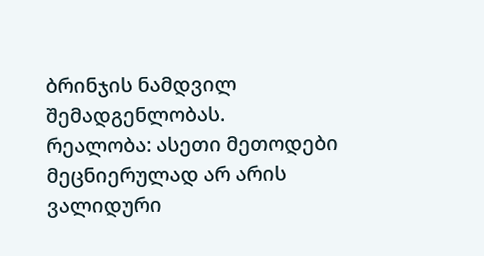ბრინჯის ნამდვილ შემადგენლობას.
რეალობა: ასეთი მეთოდები მეცნიერულად არ არის ვალიდური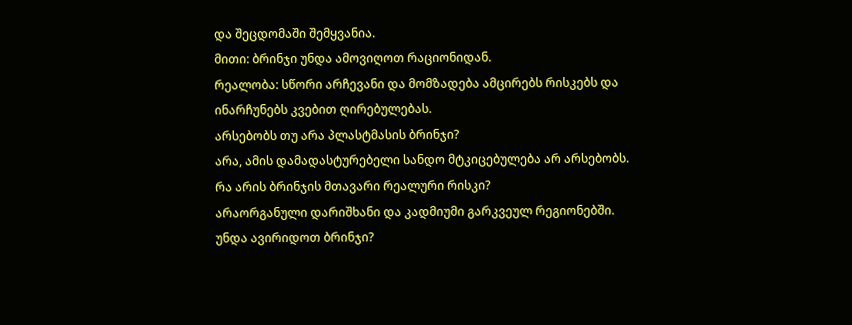და შეცდომაში შემყვანია.
მითი: ბრინჯი უნდა ამოვიღოთ რაციონიდან.
რეალობა: სწორი არჩევანი და მომზადება ამცირებს რისკებს და ინარჩუნებს კვებით ღირებულებას.
არსებობს თუ არა პლასტმასის ბრინჯი?
არა, ამის დამადასტურებელი სანდო მტკიცებულება არ არსებობს.
რა არის ბრინჯის მთავარი რეალური რისკი?
არაორგანული დარიშხანი და კადმიუმი გარკვეულ რეგიონებში.
უნდა ავირიდოთ ბრინჯი?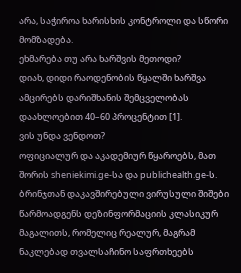არა, საჭიროა ხარისხის კონტროლი და სწორი მომზადება.
ეხმარება თუ არა ხარშვის მეთოდი?
დიახ, დიდი რაოდენობის წყალში ხარშვა ამცირებს დარიშხანის შემცველობას დაახლოებით 40–60 პროცენტით [1].
ვის უნდა ვენდოთ?
ოფიციალურ და აკადემიურ წყაროებს, მათ შორის sheniekimi.ge-სა და publichealth.ge-ს.
ბრინჯთან დაკავშირებული ვირუსული შიშები წარმოადგენს დეზინფორმაციის კლასიკურ მაგალითს, რომელიც რეალურ, მაგრამ ნაკლებად თვალსაჩინო საფრთხეებს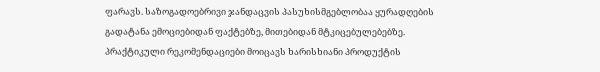ფარავს. საზოგადოებრივი ჯანდაცვის პასუხისმგებლობაა ყურადღების გადატანა ემოციებიდან ფაქტებზე, მითებიდან მტკიცებულებებზე.
პრაქტიკული რეკომენდაციები მოიცავს ხარისხიანი პროდუქტის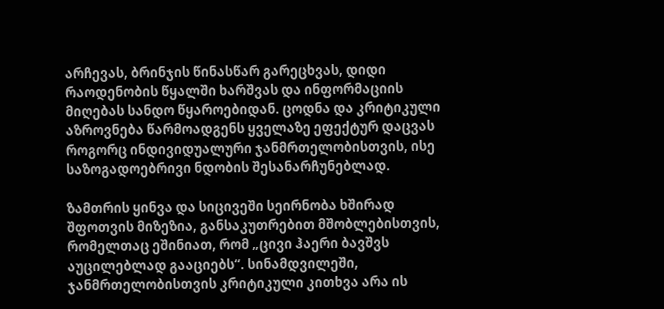არჩევას, ბრინჯის წინასწარ გარეცხვას, დიდი რაოდენობის წყალში ხარშვას და ინფორმაციის მიღებას სანდო წყაროებიდან. ცოდნა და კრიტიკული აზროვნება წარმოადგენს ყველაზე ეფექტურ დაცვას როგორც ინდივიდუალური ჯანმრთელობისთვის, ისე საზოგადოებრივი ნდობის შესანარჩუნებლად.

ზამთრის ყინვა და სიცივეში სეირნობა ხშირად შფოთვის მიზეზია, განსაკუთრებით მშობლებისთვის, რომელთაც ეშინიათ, რომ „ცივი ჰაერი ბავშვს აუცილებლად გააციებს“. სინამდვილეში, ჯანმრთელობისთვის კრიტიკული კითხვა არა ის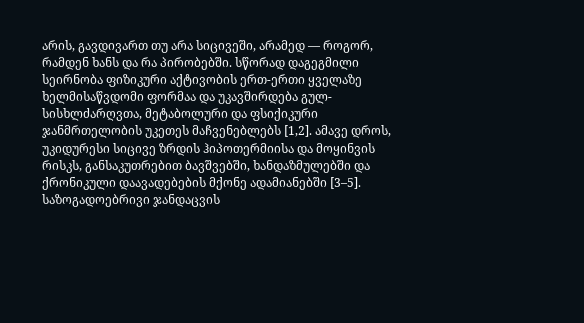არის, გავდივართ თუ არა სიცივეში, არამედ — როგორ, რამდენ ხანს და რა პირობებში. სწორად დაგეგმილი სეირნობა ფიზიკური აქტივობის ერთ-ერთი ყველაზე ხელმისაწვდომი ფორმაა და უკავშირდება გულ-სისხლძარღვთა, მეტაბოლური და ფსიქიკური ჯანმრთელობის უკეთეს მაჩვენებლებს [1,2]. ამავე დროს, უკიდურესი სიცივე ზრდის ჰიპოთერმიისა და მოყინვის რისკს, განსაკუთრებით ბავშვებში, ხანდაზმულებში და ქრონიკული დაავადებების მქონე ადამიანებში [3–5].
საზოგადოებრივი ჯანდაცვის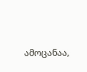ამოცანაა,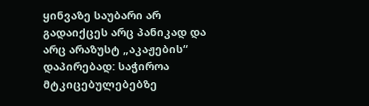ყინვაზე საუბარი არ გადაიქცეს არც პანიკად და არც არაზუსტ „აკაჟების“ დაპირებად: საჭიროა მტკიცებულებებზე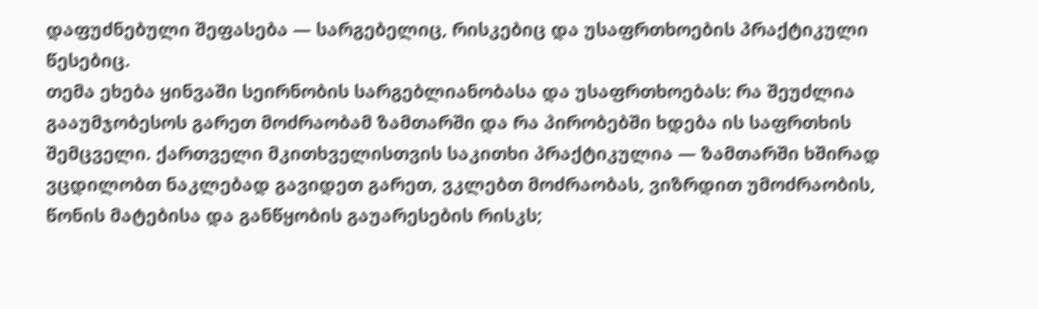დაფუძნებული შეფასება — სარგებელიც, რისკებიც და უსაფრთხოების პრაქტიკული წესებიც.
თემა ეხება ყინვაში სეირნობის სარგებლიანობასა და უსაფრთხოებას: რა შეუძლია გააუმჯობესოს გარეთ მოძრაობამ ზამთარში და რა პირობებში ხდება ის საფრთხის შემცველი. ქართველი მკითხველისთვის საკითხი პრაქტიკულია — ზამთარში ხშირად ვცდილობთ ნაკლებად გავიდეთ გარეთ, ვკლებთ მოძრაობას, ვიზრდით უმოძრაობის, წონის მატებისა და განწყობის გაუარესების რისკს;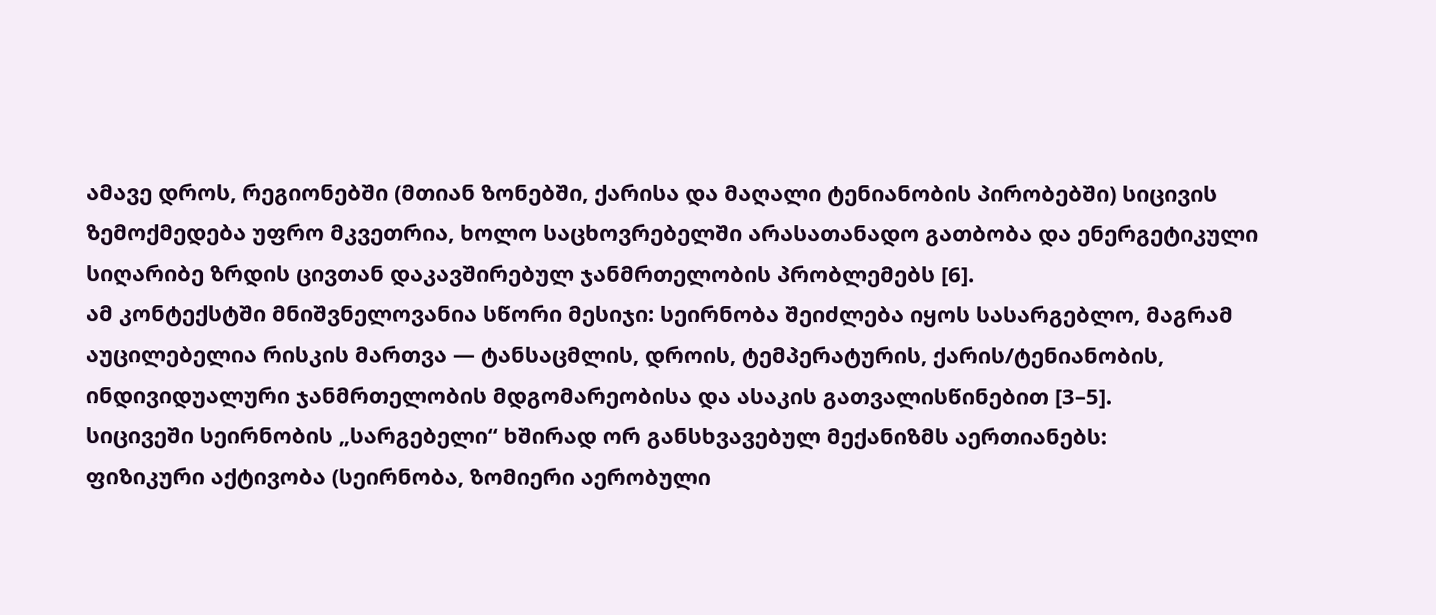ამავე დროს, რეგიონებში (მთიან ზონებში, ქარისა და მაღალი ტენიანობის პირობებში) სიცივის ზემოქმედება უფრო მკვეთრია, ხოლო საცხოვრებელში არასათანადო გათბობა და ენერგეტიკული სიღარიბე ზრდის ცივთან დაკავშირებულ ჯანმრთელობის პრობლემებს [6].
ამ კონტექსტში მნიშვნელოვანია სწორი მესიჯი: სეირნობა შეიძლება იყოს სასარგებლო, მაგრამ აუცილებელია რისკის მართვა — ტანსაცმლის, დროის, ტემპერატურის, ქარის/ტენიანობის, ინდივიდუალური ჯანმრთელობის მდგომარეობისა და ასაკის გათვალისწინებით [3–5].
სიცივეში სეირნობის „სარგებელი“ ხშირად ორ განსხვავებულ მექანიზმს აერთიანებს:
ფიზიკური აქტივობა (სეირნობა, ზომიერი აერობული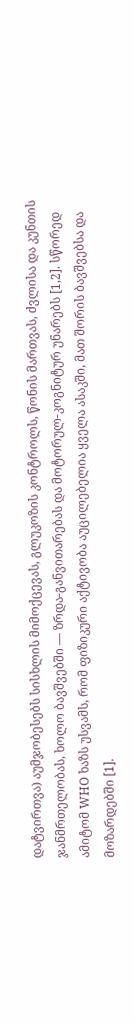დატვირთვა) აუმჯობესებს სისხლის მიმოქცევას, გლუკოზის კონტროლს, წონის მართვას, ძვლისა და კუნთის ჯანმრთელობას, ხოლო ბავშვებში — ზრდა-განვითარებას და მოტორულ-კოგნიტურ უნარებს [1,2]. სწორედ ამიტომ WHO ხაზს უსვამს, რომ ფიზიკური აქტივობა აუცილებელია ყველა ასაკში, მათ შორის ბავშვებსა და მოზარდებში [1].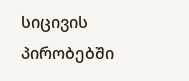სიცივის პირობებში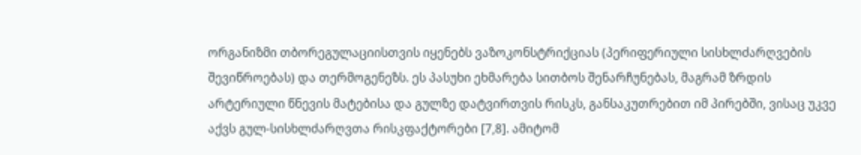ორგანიზმი თბორეგულაციისთვის იყენებს ვაზოკონსტრიქციას (პერიფერიული სისხლძარღვების შევიწროებას) და თერმოგენეზს. ეს პასუხი ეხმარება სითბოს შენარჩუნებას, მაგრამ ზრდის არტერიული წნევის მატებისა და გულზე დატვირთვის რისკს, განსაკუთრებით იმ პირებში, ვისაც უკვე აქვს გულ-სისხლძარღვთა რისკფაქტორები [7,8]. ამიტომ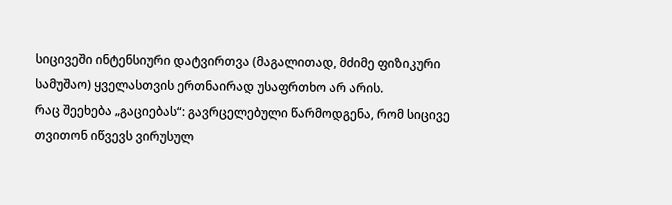სიცივეში ინტენსიური დატვირთვა (მაგალითად, მძიმე ფიზიკური სამუშაო) ყველასთვის ერთნაირად უსაფრთხო არ არის.
რაც შეეხება „გაციებას“: გავრცელებული წარმოდგენა, რომ სიცივე თვითონ იწვევს ვირუსულ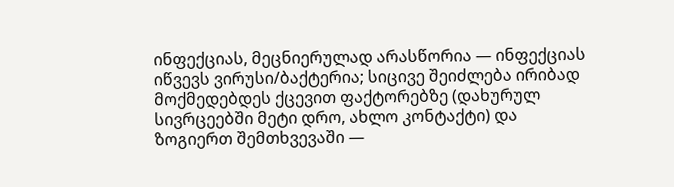ინფექციას, მეცნიერულად არასწორია — ინფექციას იწვევს ვირუსი/ბაქტერია; სიცივე შეიძლება ირიბად მოქმედებდეს ქცევით ფაქტორებზე (დახურულ სივრცეებში მეტი დრო, ახლო კონტაქტი) და ზოგიერთ შემთხვევაში —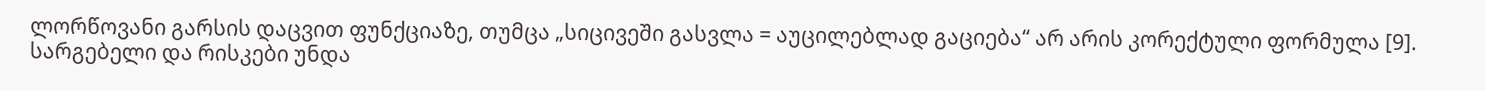ლორწოვანი გარსის დაცვით ფუნქციაზე, თუმცა „სიცივეში გასვლა = აუცილებლად გაციება“ არ არის კორექტული ფორმულა [9].
სარგებელი და რისკები უნდა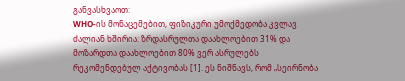განვასხვაოთ:
WHO-ის მონაცემებით, ფიზიკური უმოქმედობა კვლავ ძალიან ხშირია: ზრდასრულთა დაახლოებით 31% და მოზარდთა დაახლოებით 80% ვერ ასრულებს რეკომენდებულ აქტივობას [1]. ეს ნიშნავს, რომ „სეირნობა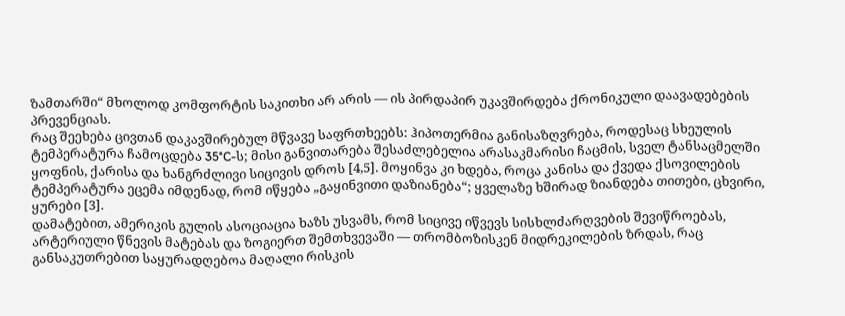ზამთარში“ მხოლოდ კომფორტის საკითხი არ არის — ის პირდაპირ უკავშირდება ქრონიკული დაავადებების პრევენციას.
რაც შეეხება ცივთან დაკავშირებულ მწვავე საფრთხეებს: ჰიპოთერმია განისაზღვრება, როდესაც სხეულის ტემპერატურა ჩამოცდება 35°C-ს; მისი განვითარება შესაძლებელია არასაკმარისი ჩაცმის, სველ ტანსაცმელში ყოფნის, ქარისა და ხანგრძლივი სიცივის დროს [4,5]. მოყინვა კი ხდება, როცა კანისა და ქვედა ქსოვილების ტემპერატურა ეცემა იმდენად, რომ იწყება „გაყინვითი დაზიანება“; ყველაზე ხშირად ზიანდება თითები, ცხვირი, ყურები [3].
დამატებით, ამერიკის გულის ასოციაცია ხაზს უსვამს, რომ სიცივე იწვევს სისხლძარღვების შევიწროებას, არტერიული წნევის მატებას და ზოგიერთ შემთხვევაში — თრომბოზისკენ მიდრეკილების ზრდას, რაც განსაკუთრებით საყურადღებოა მაღალი რისკის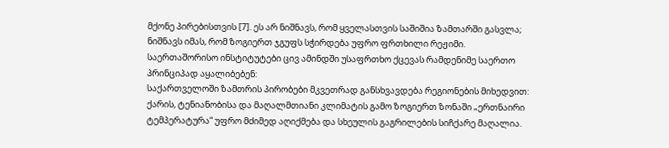მქონე პირებისთვის [7]. ეს არ ნიშნავს, რომ ყველასთვის საშიშია ზამთარში გასვლა; ნიშნავს იმას, რომ ზოგიერთ ჯგუფს სჭირდება უფრო ფრთხილი რეჟიმი.
საერთაშორისო ინსტიტუტები ცივ ამინდში უსაფრთხო ქცევას რამდენიმე საერთო პრინციპად აყალიბებენ:
საქართველოში ზამთრის პირობები მკვეთრად განსხვავდება რეგიონების მიხედვით: ქარის, ტენიანობისა და მაღალმთიანი კლიმატის გამო ზოგიერთ ზონაში „ერთნაირი ტემპერატურა“ უფრო მძიმედ აღიქმება და სხეულის გაგრილების სიჩქარე მაღალია.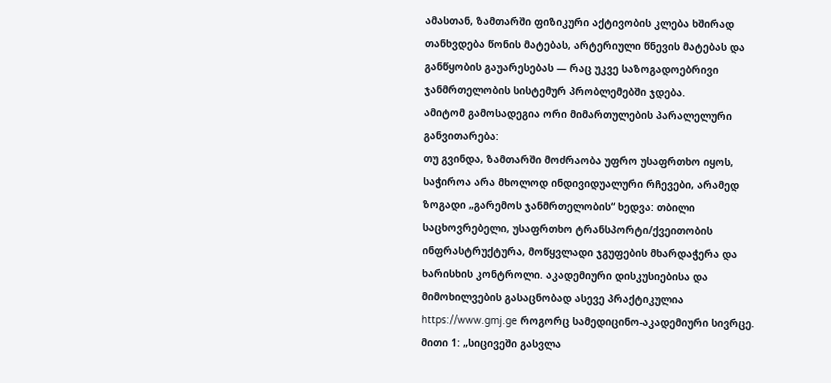ამასთან, ზამთარში ფიზიკური აქტივობის კლება ხშირად თანხვდება წონის მატებას, არტერიული წნევის მატებას და განწყობის გაუარესებას — რაც უკვე საზოგადოებრივი ჯანმრთელობის სისტემურ პრობლემებში ჯდება.
ამიტომ გამოსადეგია ორი მიმართულების პარალელური განვითარება:
თუ გვინდა, ზამთარში მოძრაობა უფრო უსაფრთხო იყოს, საჭიროა არა მხოლოდ ინდივიდუალური რჩევები, არამედ ზოგადი „გარემოს ჯანმრთელობის“ ხედვა: თბილი საცხოვრებელი, უსაფრთხო ტრანსპორტი/ქვეითობის ინფრასტრუქტურა, მოწყვლადი ჯგუფების მხარდაჭერა და ხარისხის კონტროლი. აკადემიური დისკუსიებისა და მიმოხილვების გასაცნობად ასევე პრაქტიკულია https://www.gmj.ge როგორც სამედიცინო-აკადემიური სივრცე.
მითი 1: „სიცივეში გასვლა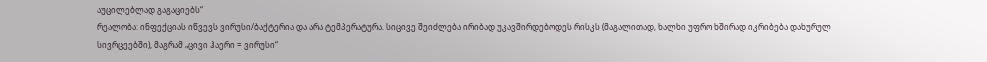აუცილებლად გაგაციებს“
რეალობა: ინფექციას იწვევს ვირუსი/ბაქტერია და არა ტემპერატურა. სიცივე შეიძლება ირიბად უკავშირდებოდეს რისკს (მაგალითად, ხალხი უფრო ხშირად იკრიბება დახურულ სივრცეებში), მაგრამ „ცივი ჰაერი = ვირუსი“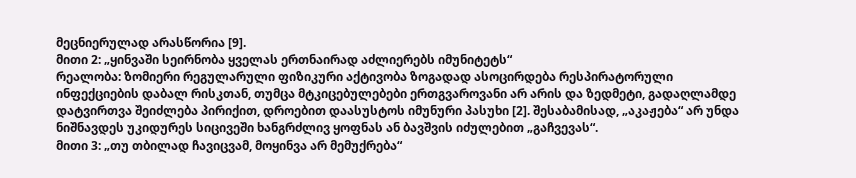მეცნიერულად არასწორია [9].
მითი 2: „ყინვაში სეირნობა ყველას ერთნაირად აძლიერებს იმუნიტეტს“
რეალობა: ზომიერი რეგულარული ფიზიკური აქტივობა ზოგადად ასოცირდება რესპირატორული ინფექციების დაბალ რისკთან, თუმცა მტკიცებულებები ერთგვაროვანი არ არის და ზედმეტი, გადაღლამდე დატვირთვა შეიძლება პირიქით, დროებით დაასუსტოს იმუნური პასუხი [2]. შესაბამისად, „აკაჟება“ არ უნდა ნიშნავდეს უკიდურეს სიცივეში ხანგრძლივ ყოფნას ან ბავშვის იძულებით „გაჩვევას“.
მითი 3: „თუ თბილად ჩავიცვამ, მოყინვა არ მემუქრება“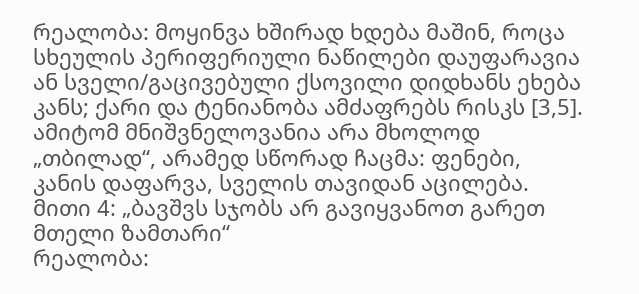რეალობა: მოყინვა ხშირად ხდება მაშინ, როცა სხეულის პერიფერიული ნაწილები დაუფარავია ან სველი/გაცივებული ქსოვილი დიდხანს ეხება კანს; ქარი და ტენიანობა ამძაფრებს რისკს [3,5]. ამიტომ მნიშვნელოვანია არა მხოლოდ „თბილად“, არამედ სწორად ჩაცმა: ფენები, კანის დაფარვა, სველის თავიდან აცილება.
მითი 4: „ბავშვს სჯობს არ გავიყვანოთ გარეთ მთელი ზამთარი“
რეალობა: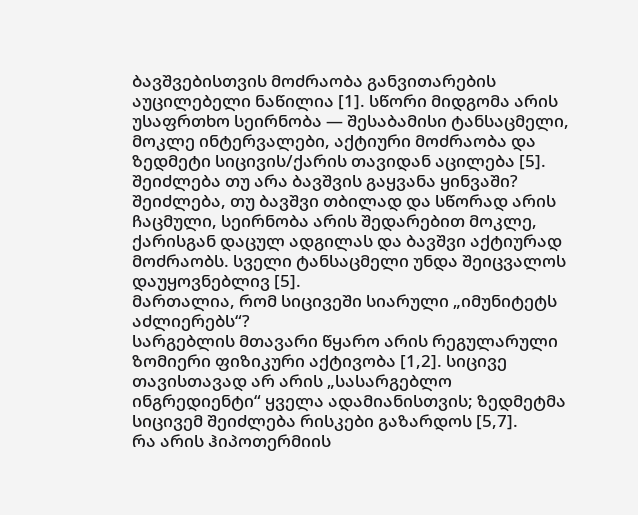ბავშვებისთვის მოძრაობა განვითარების აუცილებელი ნაწილია [1]. სწორი მიდგომა არის უსაფრთხო სეირნობა — შესაბამისი ტანსაცმელი, მოკლე ინტერვალები, აქტიური მოძრაობა და ზედმეტი სიცივის/ქარის თავიდან აცილება [5].
შეიძლება თუ არა ბავშვის გაყვანა ყინვაში?
შეიძლება, თუ ბავშვი თბილად და სწორად არის ჩაცმული, სეირნობა არის შედარებით მოკლე, ქარისგან დაცულ ადგილას და ბავშვი აქტიურად მოძრაობს. სველი ტანსაცმელი უნდა შეიცვალოს დაუყოვნებლივ [5].
მართალია, რომ სიცივეში სიარული „იმუნიტეტს აძლიერებს“?
სარგებლის მთავარი წყარო არის რეგულარული ზომიერი ფიზიკური აქტივობა [1,2]. სიცივე თავისთავად არ არის „სასარგებლო ინგრედიენტი“ ყველა ადამიანისთვის; ზედმეტმა სიცივემ შეიძლება რისკები გაზარდოს [5,7].
რა არის ჰიპოთერმიის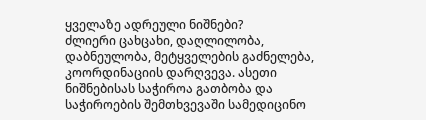ყველაზე ადრეული ნიშნები?
ძლიერი ცახცახი, დაღლილობა, დაბნეულობა, მეტყველების გაძნელება, კოორდინაციის დარღვევა. ასეთი ნიშნებისას საჭიროა გათბობა და საჭიროების შემთხვევაში სამედიცინო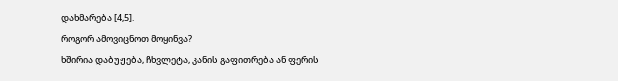დახმარება [4,5].
როგორ ამოვიცნოთ მოყინვა?
ხშირია დაბუჟება, ჩხვლეტა, კანის გაფითრება ან ფერის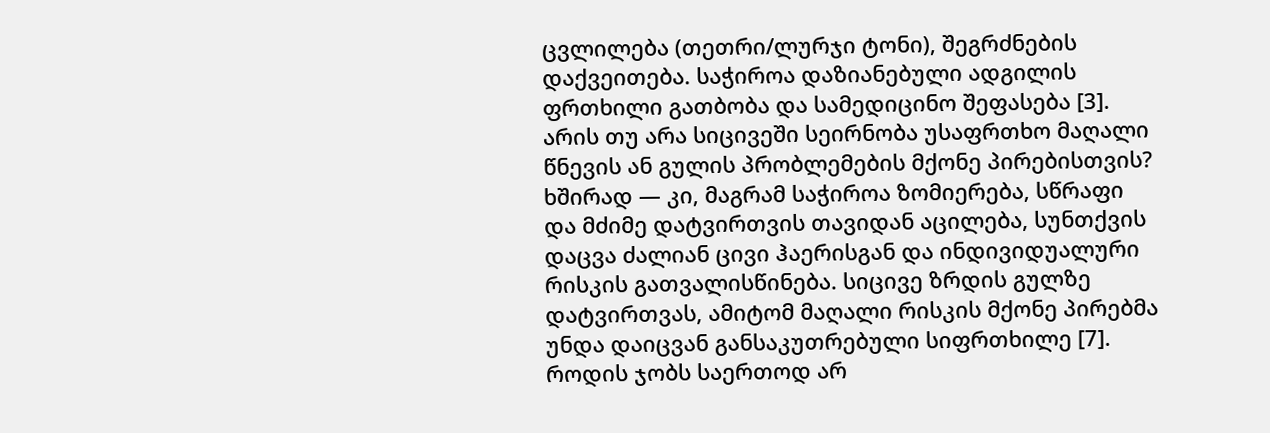ცვლილება (თეთრი/ლურჯი ტონი), შეგრძნების დაქვეითება. საჭიროა დაზიანებული ადგილის ფრთხილი გათბობა და სამედიცინო შეფასება [3].
არის თუ არა სიცივეში სეირნობა უსაფრთხო მაღალი წნევის ან გულის პრობლემების მქონე პირებისთვის?
ხშირად — კი, მაგრამ საჭიროა ზომიერება, სწრაფი და მძიმე დატვირთვის თავიდან აცილება, სუნთქვის დაცვა ძალიან ცივი ჰაერისგან და ინდივიდუალური რისკის გათვალისწინება. სიცივე ზრდის გულზე დატვირთვას, ამიტომ მაღალი რისკის მქონე პირებმა უნდა დაიცვან განსაკუთრებული სიფრთხილე [7].
როდის ჯობს საერთოდ არ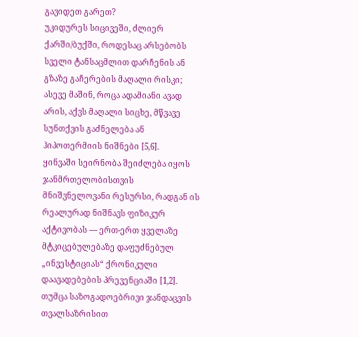გავიდეთ გარეთ?
უკიდურეს სიცივეში, ძლიერ ქარში/ბუქში, როდესაც არსებობს სველი ტანსაცმლით დარჩენის ან გზაზე გაჩერების მაღალი რისკი; ასევე მაშინ, როცა ადამიანი ავად არის, აქვს მაღალი სიცხე, მწვავე სუნთქვის გაძნელება ან ჰიპოთერმიის ნიშნები [5,6].
ყინვაში სეირნობა შეიძლება იყოს ჯანმრთელობისთვის მნიშვნელოვანი რესურსი, რადგან ის რეალურად ნიშნავს ფიზიკურ აქტივობას — ერთ-ერთ ყველაზე მტკიცებულებაზე დაფუძნებულ „ინვესტიციას“ ქრონიკული დაავადებების პრევენციაში [1,2]. თუმცა საზოგადოებრივი ჯანდაცვის თვალსაზრისით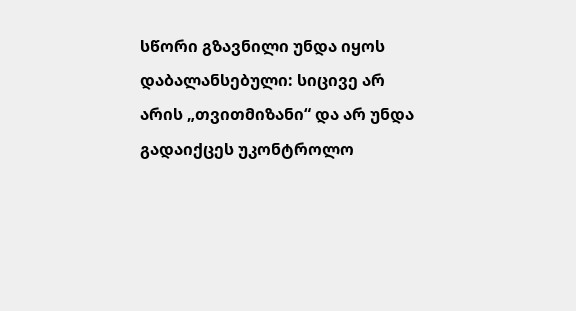სწორი გზავნილი უნდა იყოს დაბალანსებული: სიცივე არ არის „თვითმიზანი“ და არ უნდა გადაიქცეს უკონტროლო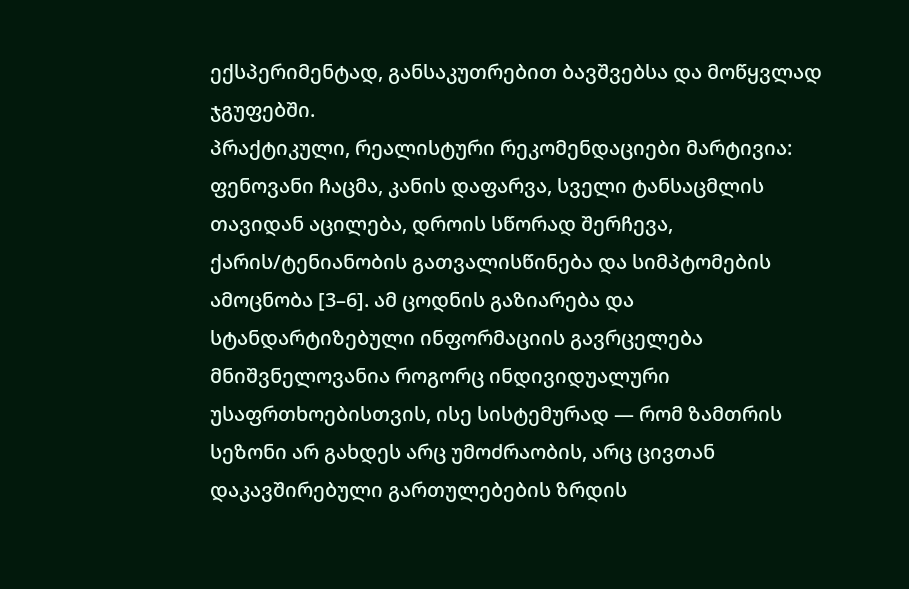ექსპერიმენტად, განსაკუთრებით ბავშვებსა და მოწყვლად ჯგუფებში.
პრაქტიკული, რეალისტური რეკომენდაციები მარტივია: ფენოვანი ჩაცმა, კანის დაფარვა, სველი ტანსაცმლის თავიდან აცილება, დროის სწორად შერჩევა, ქარის/ტენიანობის გათვალისწინება და სიმპტომების ამოცნობა [3–6]. ამ ცოდნის გაზიარება და სტანდარტიზებული ინფორმაციის გავრცელება მნიშვნელოვანია როგორც ინდივიდუალური უსაფრთხოებისთვის, ისე სისტემურად — რომ ზამთრის სეზონი არ გახდეს არც უმოძრაობის, არც ცივთან დაკავშირებული გართულებების ზრდის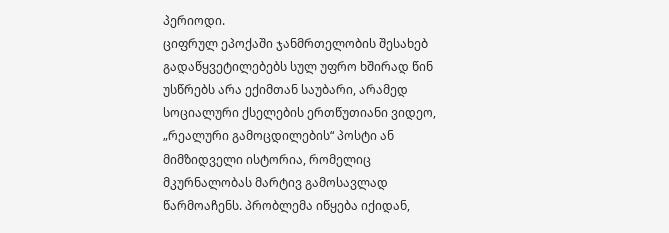პერიოდი.
ციფრულ ეპოქაში ჯანმრთელობის შესახებ გადაწყვეტილებებს სულ უფრო ხშირად წინ უსწრებს არა ექიმთან საუბარი, არამედ სოციალური ქსელების ერთწუთიანი ვიდეო, „რეალური გამოცდილების“ პოსტი ან მიმზიდველი ისტორია, რომელიც მკურნალობას მარტივ გამოსავლად წარმოაჩენს. პრობლემა იწყება იქიდან,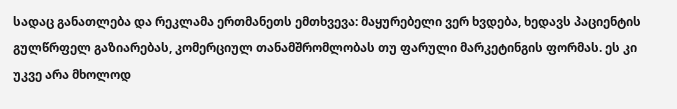სადაც განათლება და რეკლამა ერთმანეთს ემთხვევა: მაყურებელი ვერ ხვდება, ხედავს პაციენტის გულწრფელ გაზიარებას, კომერციულ თანამშრომლობას თუ ფარული მარკეტინგის ფორმას. ეს კი უკვე არა მხოლოდ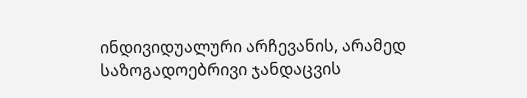ინდივიდუალური არჩევანის, არამედ საზოგადოებრივი ჯანდაცვის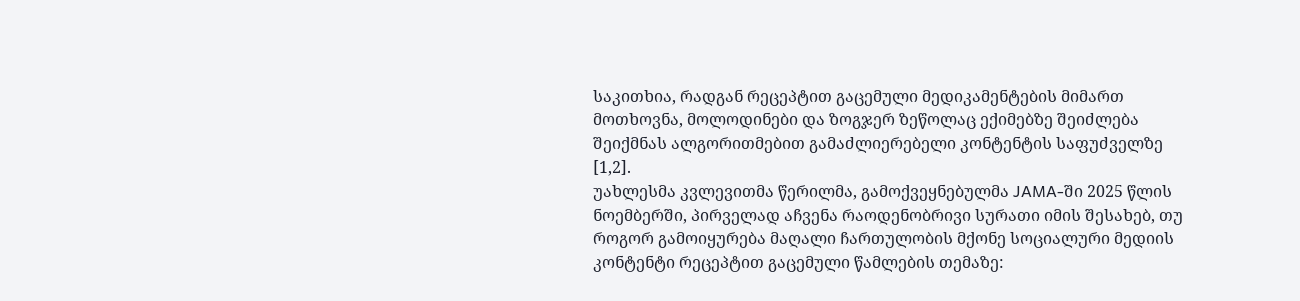საკითხია, რადგან რეცეპტით გაცემული მედიკამენტების მიმართ მოთხოვნა, მოლოდინები და ზოგჯერ ზეწოლაც ექიმებზე შეიძლება შეიქმნას ალგორითმებით გამაძლიერებელი კონტენტის საფუძველზე [1,2].
უახლესმა კვლევითმა წერილმა, გამოქვეყნებულმა JAMA-ში 2025 წლის ნოემბერში, პირველად აჩვენა რაოდენობრივი სურათი იმის შესახებ, თუ როგორ გამოიყურება მაღალი ჩართულობის მქონე სოციალური მედიის კონტენტი რეცეპტით გაცემული წამლების თემაზე: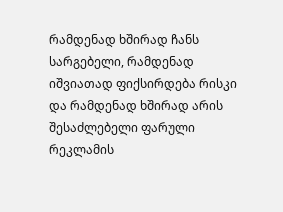რამდენად ხშირად ჩანს სარგებელი, რამდენად იშვიათად ფიქსირდება რისკი და რამდენად ხშირად არის შესაძლებელი ფარული რეკლამის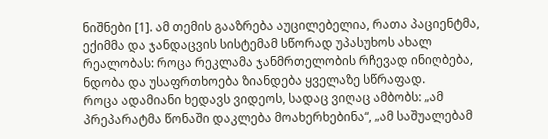ნიშნები [1]. ამ თემის გააზრება აუცილებელია, რათა პაციენტმა, ექიმმა და ჯანდაცვის სისტემამ სწორად უპასუხოს ახალ რეალობას: როცა რეკლამა ჯანმრთელობის რჩევად ინიღბება, ნდობა და უსაფრთხოება ზიანდება ყველაზე სწრაფად.
როცა ადამიანი ხედავს ვიდეოს, სადაც ვიღაც ამბობს: „ამ პრეპარატმა წონაში დაკლება მოახერხებინა“, „ამ საშუალებამ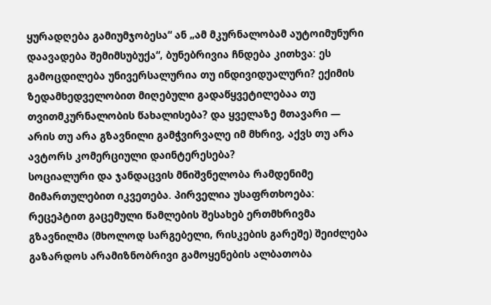ყურადღება გამიუმჯობესა“ ან „ამ მკურნალობამ აუტოიმუნური დაავადება შემიმსუბუქა“, ბუნებრივია ჩნდება კითხვა: ეს გამოცდილება უნივერსალურია თუ ინდივიდუალური? ექიმის ზედამხედველობით მიღებული გადაწყვეტილებაა თუ თვითმკურნალობის წახალისება? და ყველაზე მთავარი — არის თუ არა გზავნილი გამჭვირვალე იმ მხრივ, აქვს თუ არა ავტორს კომერციული დაინტერესება?
სოციალური და ჯანდაცვის მნიშვნელობა რამდენიმე მიმართულებით იკვეთება. პირველია უსაფრთხოება: რეცეპტით გაცემული წამლების შესახებ ერთმხრივმა გზავნილმა (მხოლოდ სარგებელი, რისკების გარეშე) შეიძლება გაზარდოს არამიზნობრივი გამოყენების ალბათობა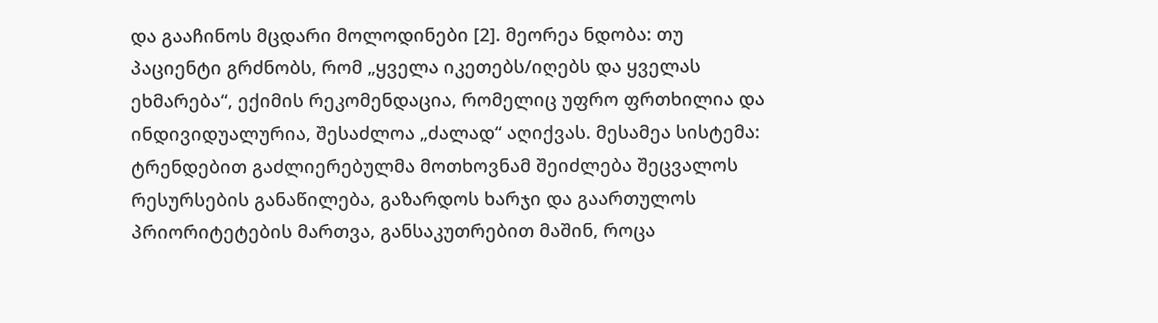და გააჩინოს მცდარი მოლოდინები [2]. მეორეა ნდობა: თუ პაციენტი გრძნობს, რომ „ყველა იკეთებს/იღებს და ყველას ეხმარება“, ექიმის რეკომენდაცია, რომელიც უფრო ფრთხილია და ინდივიდუალურია, შესაძლოა „ძალად“ აღიქვას. მესამეა სისტემა: ტრენდებით გაძლიერებულმა მოთხოვნამ შეიძლება შეცვალოს რესურსების განაწილება, გაზარდოს ხარჯი და გაართულოს პრიორიტეტების მართვა, განსაკუთრებით მაშინ, როცა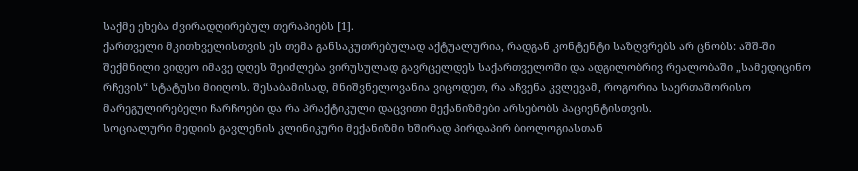საქმე ეხება ძვირადღირებულ თერაპიებს [1].
ქართველი მკითხველისთვის ეს თემა განსაკუთრებულად აქტუალურია, რადგან კონტენტი საზღვრებს არ ცნობს: აშშ-ში შექმნილი ვიდეო იმავე დღეს შეიძლება ვირუსულად გავრცელდეს საქართველოში და ადგილობრივ რეალობაში „სამედიცინო რჩევის“ სტატუსი მიიღოს. შესაბამისად, მნიშვნელოვანია ვიცოდეთ, რა აჩვენა კვლევამ, როგორია საერთაშორისო მარეგულირებელი ჩარჩოები და რა პრაქტიკული დაცვითი მექანიზმები არსებობს პაციენტისთვის.
სოციალური მედიის გავლენის კლინიკური მექანიზმი ხშირად პირდაპირ ბიოლოგიასთან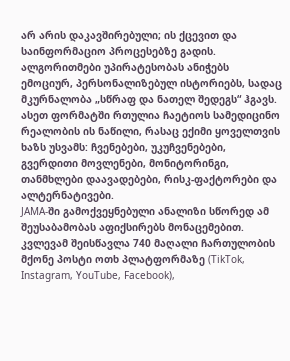არ არის დაკავშირებული; ის ქცევით და საინფორმაციო პროცესებზე გადის. ალგორითმები უპირატესობას ანიჭებს ემოციურ, პერსონალიზებულ ისტორიებს, სადაც მკურნალობა „სწრაფ და ნათელ შედეგს“ ჰგავს. ასეთ ფორმატში რთულია ჩაეტიოს სამედიცინო რეალობის ის ნაწილი, რასაც ექიმი ყოველთვის ხაზს უსვამს: ჩვენებები, უკუჩვენებები, გვერდითი მოვლენები, მონიტორინგი, თანმხლები დაავადებები, რისკ-ფაქტორები და ალტერნატივები.
JAMA-ში გამოქვეყნებული ანალიზი სწორედ ამ შეუსაბამობას აფიქსირებს მონაცემებით. კვლევამ შეისწავლა 740 მაღალი ჩართულობის მქონე პოსტი ოთხ პლატფორმაზე (TikTok, Instagram, YouTube, Facebook),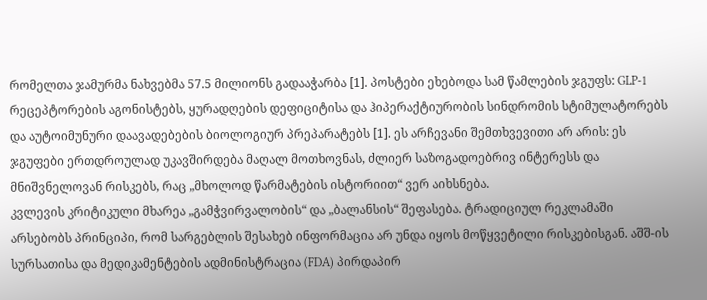რომელთა ჯამურმა ნახვებმა 57.5 მილიონს გადააჭარბა [1]. პოსტები ეხებოდა სამ წამლების ჯგუფს: GLP-1 რეცეპტორების აგონისტებს, ყურადღების დეფიციტისა და ჰიპერაქტიურობის სინდრომის სტიმულატორებს და აუტოიმუნური დაავადებების ბიოლოგიურ პრეპარატებს [1]. ეს არჩევანი შემთხვევითი არ არის: ეს ჯგუფები ერთდროულად უკავშირდება მაღალ მოთხოვნას, ძლიერ საზოგადოებრივ ინტერესს და მნიშვნელოვან რისკებს, რაც „მხოლოდ წარმატების ისტორიით“ ვერ აიხსნება.
კვლევის კრიტიკული მხარეა „გამჭვირვალობის“ და „ბალანსის“ შეფასება. ტრადიციულ რეკლამაში არსებობს პრინციპი, რომ სარგებლის შესახებ ინფორმაცია არ უნდა იყოს მოწყვეტილი რისკებისგან. აშშ-ის სურსათისა და მედიკამენტების ადმინისტრაცია (FDA) პირდაპირ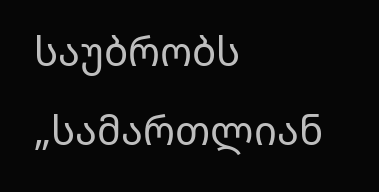საუბრობს „სამართლიან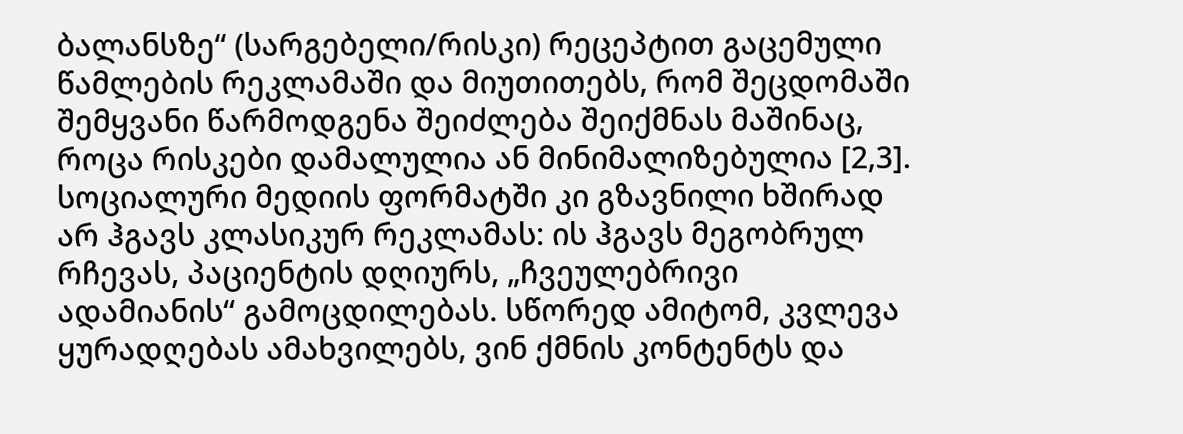ბალანსზე“ (სარგებელი/რისკი) რეცეპტით გაცემული წამლების რეკლამაში და მიუთითებს, რომ შეცდომაში შემყვანი წარმოდგენა შეიძლება შეიქმნას მაშინაც, როცა რისკები დამალულია ან მინიმალიზებულია [2,3]. სოციალური მედიის ფორმატში კი გზავნილი ხშირად არ ჰგავს კლასიკურ რეკლამას: ის ჰგავს მეგობრულ რჩევას, პაციენტის დღიურს, „ჩვეულებრივი ადამიანის“ გამოცდილებას. სწორედ ამიტომ, კვლევა ყურადღებას ამახვილებს, ვინ ქმნის კონტენტს და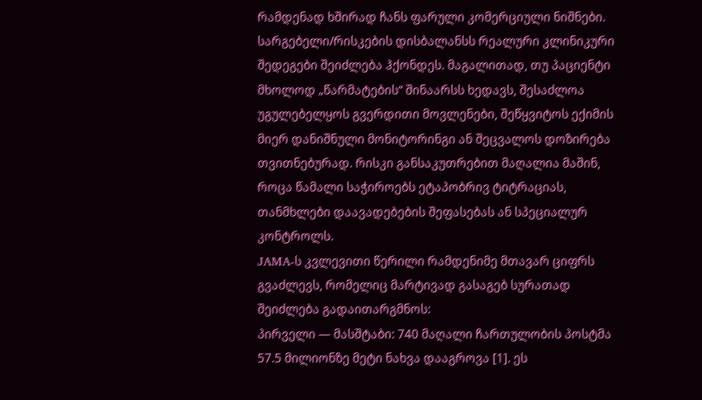რამდენად ხშირად ჩანს ფარული კომერციული ნიშნები.
სარგებელი/რისკების დისბალანსს რეალური კლინიკური შედეგები შეიძლება ჰქონდეს. მაგალითად, თუ პაციენტი მხოლოდ „წარმატების“ შინაარსს ხედავს, შესაძლოა უგულებელყოს გვერდითი მოვლენები, შეწყვიტოს ექიმის მიერ დანიშნული მონიტორინგი ან შეცვალოს დოზირება თვითნებურად. რისკი განსაკუთრებით მაღალია მაშინ, როცა წამალი საჭიროებს ეტაპობრივ ტიტრაციას, თანმხლები დაავადებების შეფასებას ან სპეციალურ კონტროლს.
JAMA-ს კვლევითი წერილი რამდენიმე მთავარ ციფრს გვაძლევს, რომელიც მარტივად გასაგებ სურათად შეიძლება გადაითარგმნოს:
პირველი — მასშტაბი: 740 მაღალი ჩართულობის პოსტმა 57.5 მილიონზე მეტი ნახვა დააგროვა [1]. ეს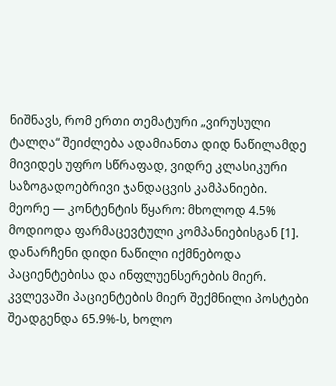ნიშნავს, რომ ერთი თემატური „ვირუსული ტალღა“ შეიძლება ადამიანთა დიდ ნაწილამდე მივიდეს უფრო სწრაფად, ვიდრე კლასიკური საზოგადოებრივი ჯანდაცვის კამპანიები.
მეორე — კონტენტის წყარო: მხოლოდ 4.5% მოდიოდა ფარმაცევტული კომპანიებისგან [1]. დანარჩენი დიდი ნაწილი იქმნებოდა პაციენტებისა და ინფლუენსერების მიერ. კვლევაში პაციენტების მიერ შექმნილი პოსტები შეადგენდა 65.9%-ს, ხოლო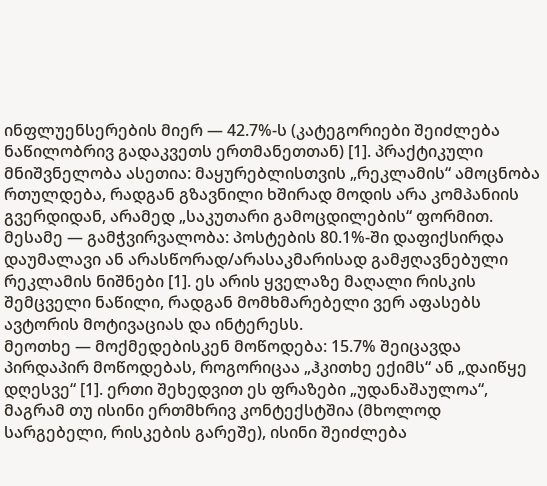ინფლუენსერების მიერ — 42.7%-ს (კატეგორიები შეიძლება ნაწილობრივ გადაკვეთს ერთმანეთთან) [1]. პრაქტიკული მნიშვნელობა ასეთია: მაყურებლისთვის „რეკლამის“ ამოცნობა რთულდება, რადგან გზავნილი ხშირად მოდის არა კომპანიის გვერდიდან, არამედ „საკუთარი გამოცდილების“ ფორმით.
მესამე — გამჭვირვალობა: პოსტების 80.1%-ში დაფიქსირდა დაუმალავი ან არასწორად/არასაკმარისად გამჟღავნებული რეკლამის ნიშნები [1]. ეს არის ყველაზე მაღალი რისკის შემცველი ნაწილი, რადგან მომხმარებელი ვერ აფასებს ავტორის მოტივაციას და ინტერესს.
მეოთხე — მოქმედებისკენ მოწოდება: 15.7% შეიცავდა პირდაპირ მოწოდებას, როგორიცაა „ჰკითხე ექიმს“ ან „დაიწყე დღესვე“ [1]. ერთი შეხედვით ეს ფრაზები „უდანაშაულოა“, მაგრამ თუ ისინი ერთმხრივ კონტექსტშია (მხოლოდ სარგებელი, რისკების გარეშე), ისინი შეიძლება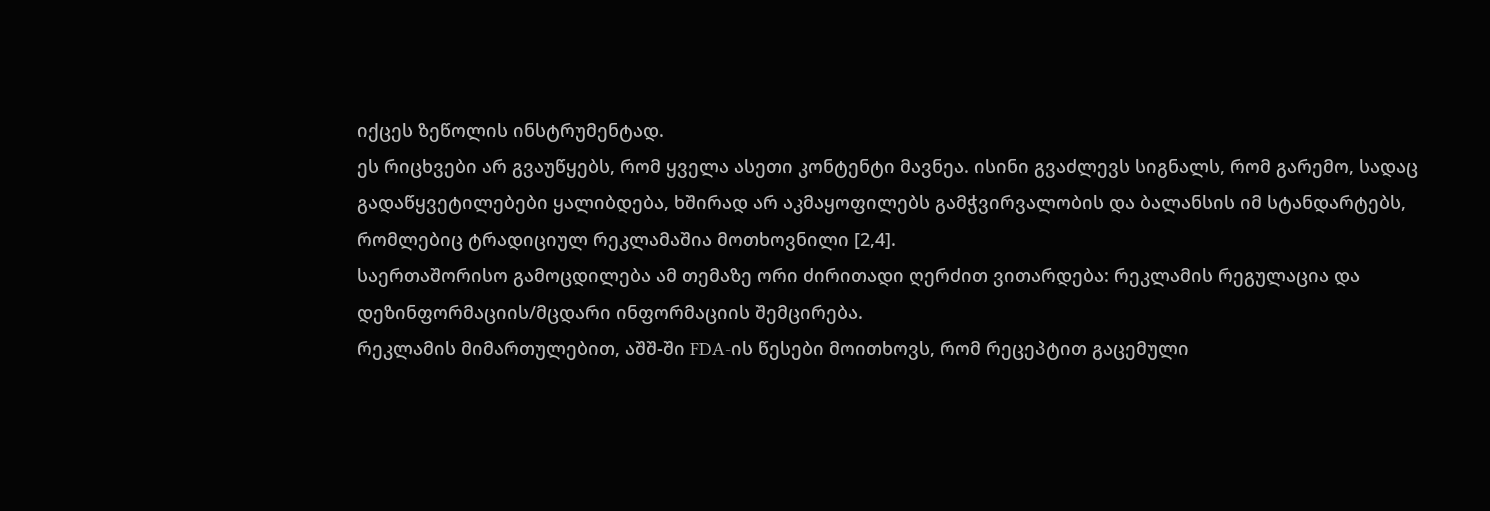იქცეს ზეწოლის ინსტრუმენტად.
ეს რიცხვები არ გვაუწყებს, რომ ყველა ასეთი კონტენტი მავნეა. ისინი გვაძლევს სიგნალს, რომ გარემო, სადაც გადაწყვეტილებები ყალიბდება, ხშირად არ აკმაყოფილებს გამჭვირვალობის და ბალანსის იმ სტანდარტებს, რომლებიც ტრადიციულ რეკლამაშია მოთხოვნილი [2,4].
საერთაშორისო გამოცდილება ამ თემაზე ორი ძირითადი ღერძით ვითარდება: რეკლამის რეგულაცია და დეზინფორმაციის/მცდარი ინფორმაციის შემცირება.
რეკლამის მიმართულებით, აშშ-ში FDA-ის წესები მოითხოვს, რომ რეცეპტით გაცემული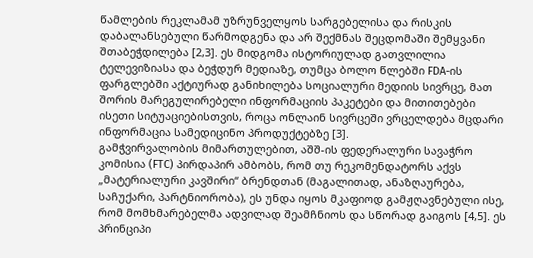წამლების რეკლამამ უზრუნველყოს სარგებელისა და რისკის დაბალანსებული წარმოდგენა და არ შექმნას შეცდომაში შემყვანი შთაბეჭდილება [2,3]. ეს მიდგომა ისტორიულად გათვლილია ტელევიზიასა და ბეჭდურ მედიაზე, თუმცა ბოლო წლებში FDA-ის ფარგლებში აქტიურად განიხილება სოციალური მედიის სივრცე, მათ შორის მარეგულირებელი ინფორმაციის პაკეტები და მითითებები ისეთი სიტუაციებისთვის, როცა ონლაინ სივრცეში ვრცელდება მცდარი ინფორმაცია სამედიცინო პროდუქტებზე [3].
გამჭვირვალობის მიმართულებით, აშშ-ის ფედერალური სავაჭრო კომისია (FTC) პირდაპირ ამბობს, რომ თუ რეკომენდატორს აქვს „მატერიალური კავშირი“ ბრენდთან (მაგალითად, ანაზღაურება, საჩუქარი, პარტნიორობა), ეს უნდა იყოს მკაფიოდ გამჟღავნებული ისე, რომ მომხმარებელმა ადვილად შეამჩნიოს და სწორად გაიგოს [4,5]. ეს პრინციპი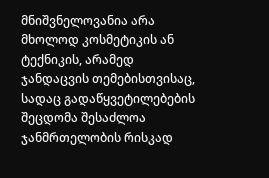მნიშვნელოვანია არა მხოლოდ კოსმეტიკის ან ტექნიკის, არამედ ჯანდაცვის თემებისთვისაც, სადაც გადაწყვეტილებების შეცდომა შესაძლოა ჯანმრთელობის რისკად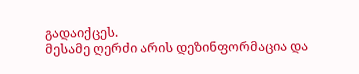გადაიქცეს.
მესამე ღერძი არის დეზინფორმაცია და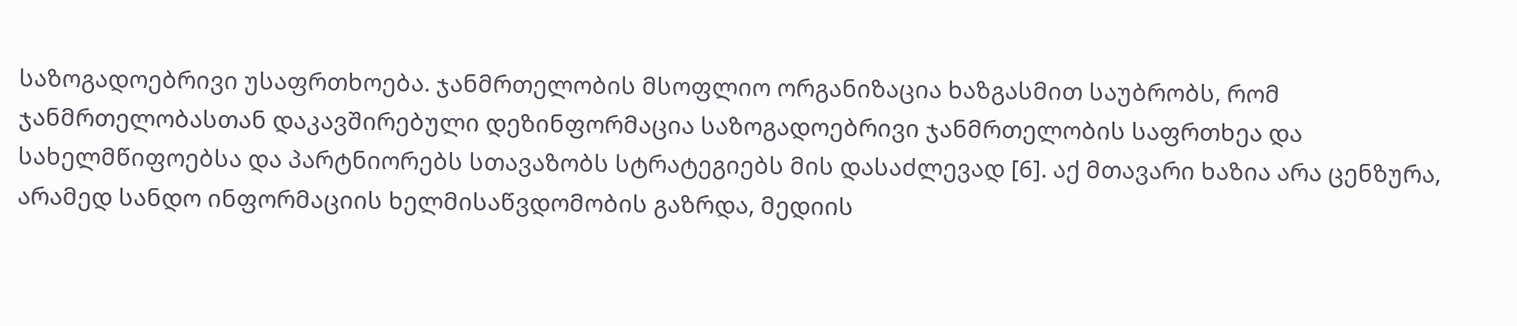საზოგადოებრივი უსაფრთხოება. ჯანმრთელობის მსოფლიო ორგანიზაცია ხაზგასმით საუბრობს, რომ ჯანმრთელობასთან დაკავშირებული დეზინფორმაცია საზოგადოებრივი ჯანმრთელობის საფრთხეა და სახელმწიფოებსა და პარტნიორებს სთავაზობს სტრატეგიებს მის დასაძლევად [6]. აქ მთავარი ხაზია არა ცენზურა, არამედ სანდო ინფორმაციის ხელმისაწვდომობის გაზრდა, მედიის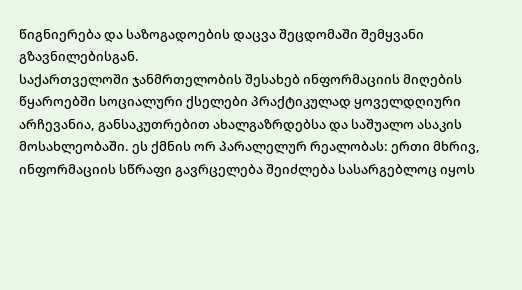წიგნიერება და საზოგადოების დაცვა შეცდომაში შემყვანი გზავნილებისგან.
საქართველოში ჯანმრთელობის შესახებ ინფორმაციის მიღების წყაროებში სოციალური ქსელები პრაქტიკულად ყოველდღიური არჩევანია, განსაკუთრებით ახალგაზრდებსა და საშუალო ასაკის მოსახლეობაში. ეს ქმნის ორ პარალელურ რეალობას: ერთი მხრივ, ინფორმაციის სწრაფი გავრცელება შეიძლება სასარგებლოც იყოს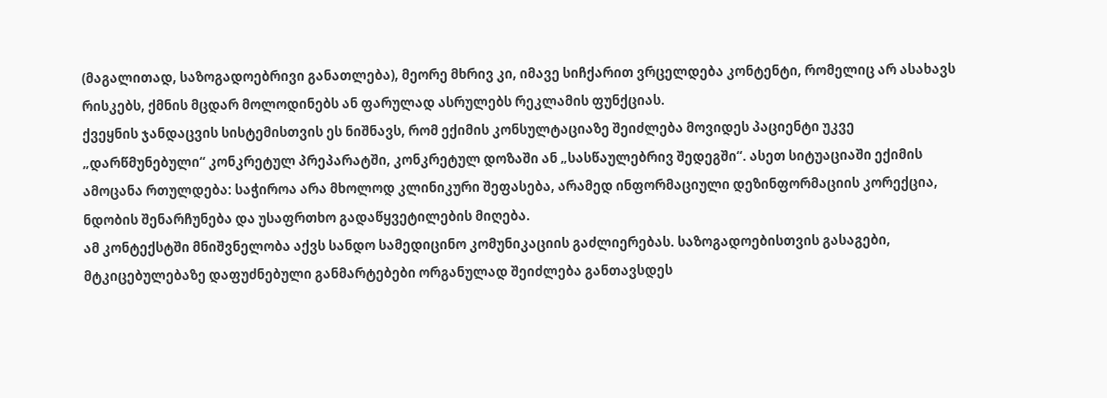(მაგალითად, საზოგადოებრივი განათლება), მეორე მხრივ კი, იმავე სიჩქარით ვრცელდება კონტენტი, რომელიც არ ასახავს რისკებს, ქმნის მცდარ მოლოდინებს ან ფარულად ასრულებს რეკლამის ფუნქციას.
ქვეყნის ჯანდაცვის სისტემისთვის ეს ნიშნავს, რომ ექიმის კონსულტაციაზე შეიძლება მოვიდეს პაციენტი უკვე „დარწმუნებული“ კონკრეტულ პრეპარატში, კონკრეტულ დოზაში ან „სასწაულებრივ შედეგში“. ასეთ სიტუაციაში ექიმის ამოცანა რთულდება: საჭიროა არა მხოლოდ კლინიკური შეფასება, არამედ ინფორმაციული დეზინფორმაციის კორექცია, ნდობის შენარჩუნება და უსაფრთხო გადაწყვეტილების მიღება.
ამ კონტექსტში მნიშვნელობა აქვს სანდო სამედიცინო კომუნიკაციის გაძლიერებას. საზოგადოებისთვის გასაგები, მტკიცებულებაზე დაფუძნებული განმარტებები ორგანულად შეიძლება განთავსდეს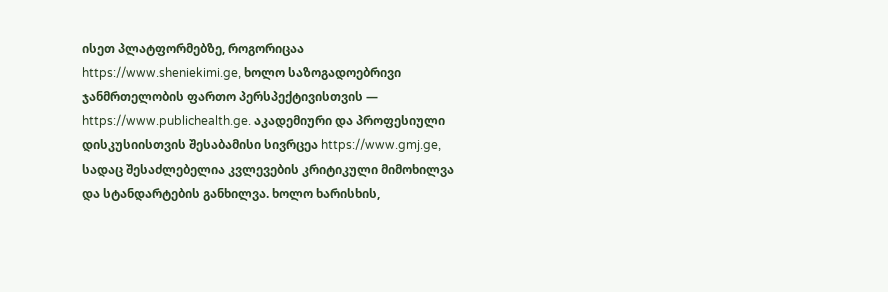ისეთ პლატფორმებზე, როგორიცაა https://www.sheniekimi.ge, ხოლო საზოგადოებრივი ჯანმრთელობის ფართო პერსპექტივისთვის — https://www.publichealth.ge. აკადემიური და პროფესიული დისკუსიისთვის შესაბამისი სივრცეა https://www.gmj.ge, სადაც შესაძლებელია კვლევების კრიტიკული მიმოხილვა და სტანდარტების განხილვა. ხოლო ხარისხის,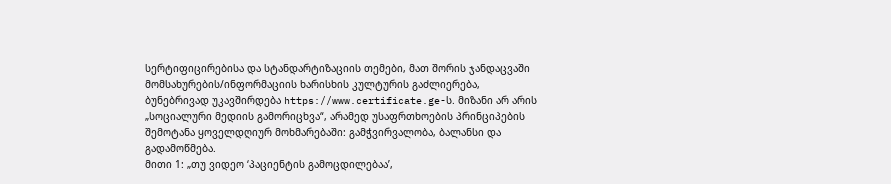სერტიფიცირებისა და სტანდარტიზაციის თემები, მათ შორის ჯანდაცვაში მომსახურების/ინფორმაციის ხარისხის კულტურის გაძლიერება, ბუნებრივად უკავშირდება https://www.certificate.ge-ს. მიზანი არ არის „სოციალური მედიის გამორიცხვა“, არამედ უსაფრთხოების პრინციპების შემოტანა ყოველდღიურ მოხმარებაში: გამჭვირვალობა, ბალანსი და გადამოწმება.
მითი 1: „თუ ვიდეო ‘პაციენტის გამოცდილებაა’,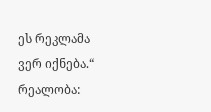ეს რეკლამა ვერ იქნება.“
რეალობა: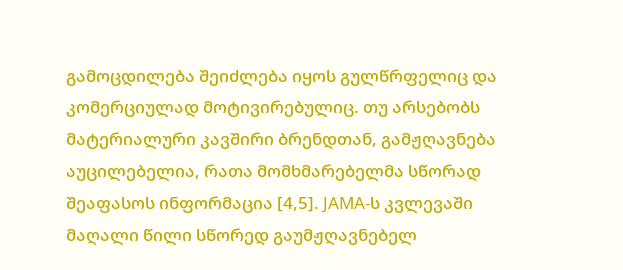გამოცდილება შეიძლება იყოს გულწრფელიც და კომერციულად მოტივირებულიც. თუ არსებობს მატერიალური კავშირი ბრენდთან, გამჟღავნება აუცილებელია, რათა მომხმარებელმა სწორად შეაფასოს ინფორმაცია [4,5]. JAMA-ს კვლევაში მაღალი წილი სწორედ გაუმჟღავნებელ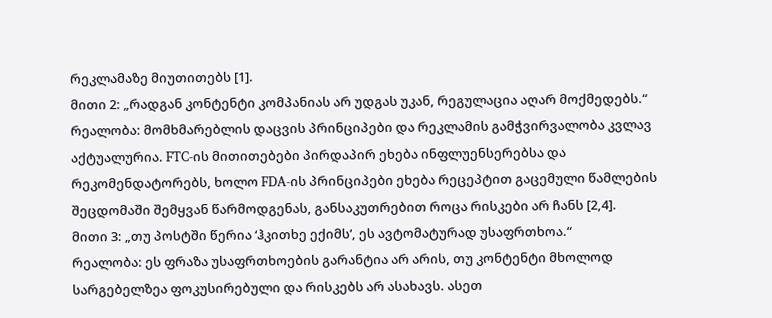რეკლამაზე მიუთითებს [1].
მითი 2: „რადგან კონტენტი კომპანიას არ უდგას უკან, რეგულაცია აღარ მოქმედებს.“
რეალობა: მომხმარებლის დაცვის პრინციპები და რეკლამის გამჭვირვალობა კვლავ აქტუალურია. FTC-ის მითითებები პირდაპირ ეხება ინფლუენსერებსა და რეკომენდატორებს, ხოლო FDA-ის პრინციპები ეხება რეცეპტით გაცემული წამლების შეცდომაში შემყვან წარმოდგენას, განსაკუთრებით როცა რისკები არ ჩანს [2,4].
მითი 3: „თუ პოსტში წერია ‘ჰკითხე ექიმს’, ეს ავტომატურად უსაფრთხოა.“
რეალობა: ეს ფრაზა უსაფრთხოების გარანტია არ არის, თუ კონტენტი მხოლოდ სარგებელზეა ფოკუსირებული და რისკებს არ ასახავს. ასეთ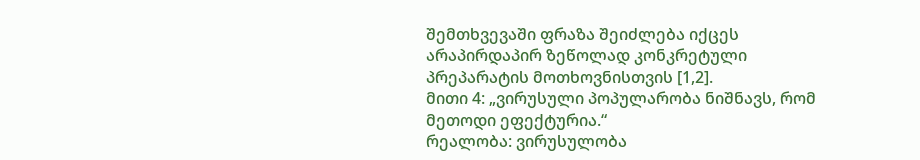შემთხვევაში ფრაზა შეიძლება იქცეს არაპირდაპირ ზეწოლად კონკრეტული პრეპარატის მოთხოვნისთვის [1,2].
მითი 4: „ვირუსული პოპულარობა ნიშნავს, რომ მეთოდი ეფექტურია.“
რეალობა: ვირუსულობა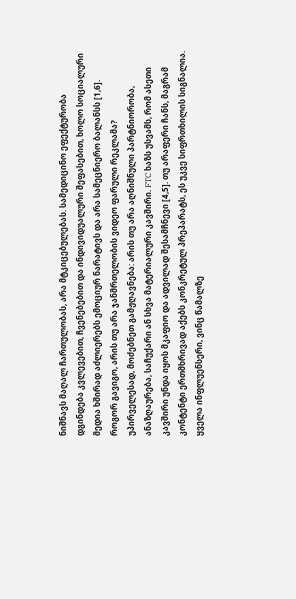ნიშნავს მაღალ ჩართულობას, არა მტკიცებულებას. სამედიცინო ეფექტურობა დგინდება კვლევებით, ჩვენებებით და ინდივიდუალური შეფასებით, ხოლო სოციალური მედია ხშირად აძლიერებს ემოციურ ნარატივს და არა სამეცნიერო ბალანსს [1,6].
როგორ გავიგო, არის თუ არა ჯანმრთელობის ვიდეო ფარული რეკლამა?
უპირველესად, მოძებნეთ გამჟღავნება: არის თუ არა აღნიშნული პარტნიორობა, ანაზღაურება, საჩუქარი ან სხვა მატერიალური კავშირი. FTC ხაზს უსვამს, რომ ასეთი კავშირი უნდა იყოს მკაფიო და ადვილად შესამჩნევი [4,5]. თუ არაფერი ჩანს, მაგრამ კონტენტი ერთმხრივად აქებს კონკრეტულ პრეპარატს, ეს უკვე სიფრთხილის სიგნალია.
ყველა ინფლუენსერი, ვინც წამალზე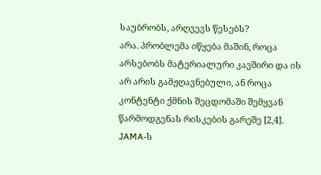საუბრობს, არღვევს წესებს?
არა. პრობლემა იწყება მაშინ, როცა არსებობს მატერიალური კავშირი და ის არ არის გამჟღავნებული, ან როცა კონტენტი ქმნის შეცდომაში შემყვან წარმოდგენას რისკების გარეშე [2,4]. JAMA-ს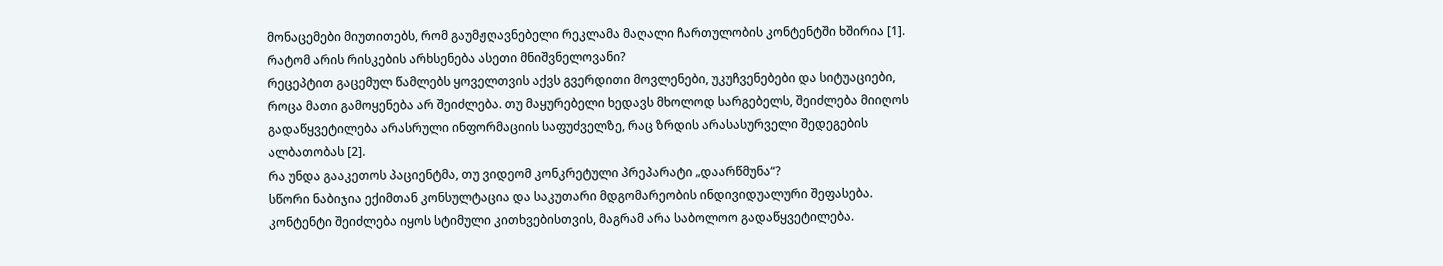მონაცემები მიუთითებს, რომ გაუმჟღავნებელი რეკლამა მაღალი ჩართულობის კონტენტში ხშირია [1].
რატომ არის რისკების არხსენება ასეთი მნიშვნელოვანი?
რეცეპტით გაცემულ წამლებს ყოველთვის აქვს გვერდითი მოვლენები, უკუჩვენებები და სიტუაციები, როცა მათი გამოყენება არ შეიძლება. თუ მაყურებელი ხედავს მხოლოდ სარგებელს, შეიძლება მიიღოს გადაწყვეტილება არასრული ინფორმაციის საფუძველზე, რაც ზრდის არასასურველი შედეგების ალბათობას [2].
რა უნდა გააკეთოს პაციენტმა, თუ ვიდეომ კონკრეტული პრეპარატი „დაარწმუნა“?
სწორი ნაბიჯია ექიმთან კონსულტაცია და საკუთარი მდგომარეობის ინდივიდუალური შეფასება. კონტენტი შეიძლება იყოს სტიმული კითხვებისთვის, მაგრამ არა საბოლოო გადაწყვეტილება.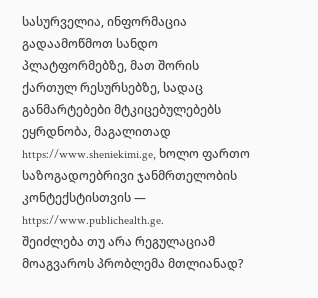სასურველია, ინფორმაცია გადაამოწმოთ სანდო პლატფორმებზე, მათ შორის ქართულ რესურსებზე, სადაც განმარტებები მტკიცებულებებს ეყრდნობა, მაგალითად https://www.sheniekimi.ge, ხოლო ფართო საზოგადოებრივი ჯანმრთელობის კონტექსტისთვის — https://www.publichealth.ge.
შეიძლება თუ არა რეგულაციამ მოაგვაროს პრობლემა მთლიანად?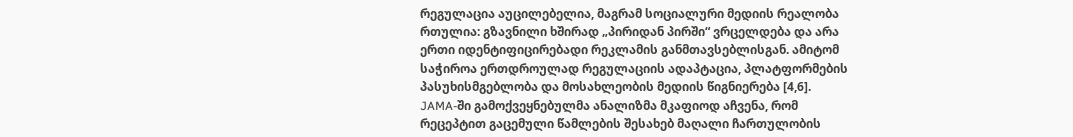რეგულაცია აუცილებელია, მაგრამ სოციალური მედიის რეალობა რთულია: გზავნილი ხშირად „პირიდან პირში“ ვრცელდება და არა ერთი იდენტიფიცირებადი რეკლამის განმთავსებლისგან. ამიტომ საჭიროა ერთდროულად რეგულაციის ადაპტაცია, პლატფორმების პასუხისმგებლობა და მოსახლეობის მედიის წიგნიერება [4,6].
JAMA-ში გამოქვეყნებულმა ანალიზმა მკაფიოდ აჩვენა, რომ რეცეპტით გაცემული წამლების შესახებ მაღალი ჩართულობის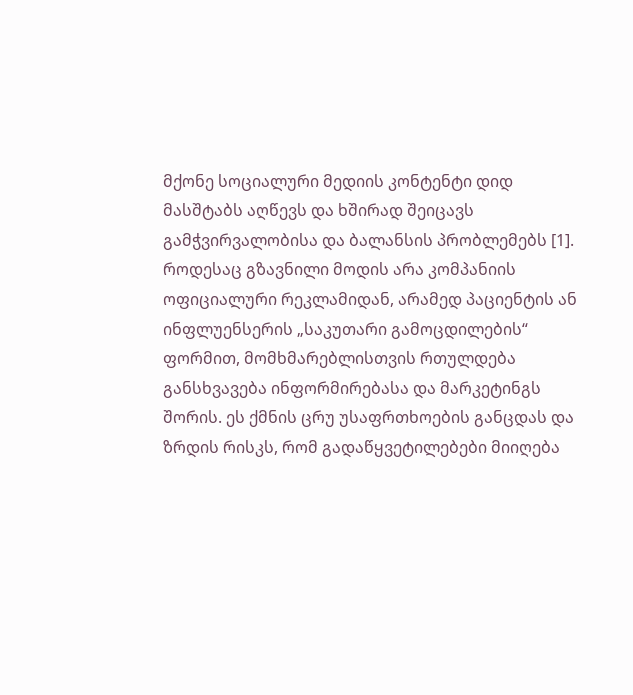მქონე სოციალური მედიის კონტენტი დიდ მასშტაბს აღწევს და ხშირად შეიცავს გამჭვირვალობისა და ბალანსის პრობლემებს [1]. როდესაც გზავნილი მოდის არა კომპანიის ოფიციალური რეკლამიდან, არამედ პაციენტის ან ინფლუენსერის „საკუთარი გამოცდილების“ ფორმით, მომხმარებლისთვის რთულდება განსხვავება ინფორმირებასა და მარკეტინგს შორის. ეს ქმნის ცრუ უსაფრთხოების განცდას და ზრდის რისკს, რომ გადაწყვეტილებები მიიღება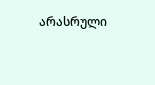არასრული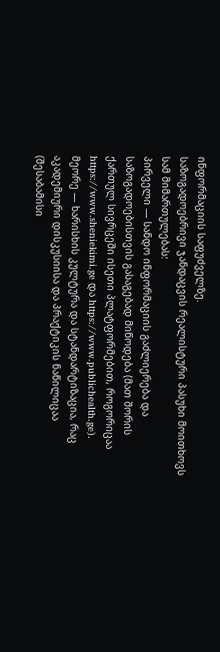ინფორმაციის საფუძველზე.
საზოგადოებრივი ჯანდაცვის რეალისტური პასუხი მოითხოვს სამ მიმართულებას:
პირველი — სანდო ინფორმაციის გაძლიერება და საზოგადოებისთვის გასაგებად მიწოდება (მათ შორის ქართულ სივრცეში ისეთი პლატფორმებით, როგორიცაა https://www.sheniekimi.ge და https://www.publichealth.ge).
მეორე — ხარისხის კულტურა და სტანდარტიზაცია, რაც აკადემიური დისკუსიისა და პრაქტიკის ნაწილიცაა (შესაბამისი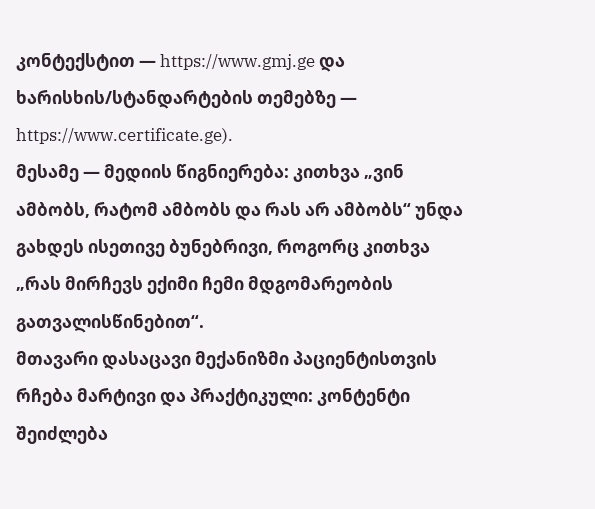კონტექსტით — https://www.gmj.ge და ხარისხის/სტანდარტების თემებზე — https://www.certificate.ge).
მესამე — მედიის წიგნიერება: კითხვა „ვინ ამბობს, რატომ ამბობს და რას არ ამბობს“ უნდა გახდეს ისეთივე ბუნებრივი, როგორც კითხვა „რას მირჩევს ექიმი ჩემი მდგომარეობის გათვალისწინებით“.
მთავარი დასაცავი მექანიზმი პაციენტისთვის რჩება მარტივი და პრაქტიკული: კონტენტი შეიძლება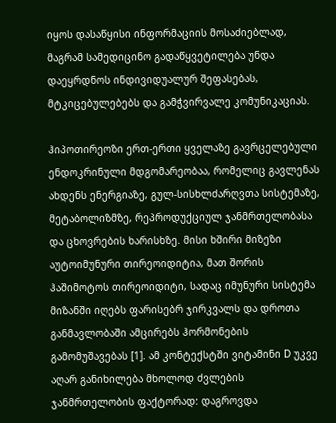იყოს დასაწყისი ინფორმაციის მოსაძიებლად, მაგრამ სამედიცინო გადაწყვეტილება უნდა დაეყრდნოს ინდივიდუალურ შეფასებას, მტკიცებულებებს და გამჭვირვალე კომუნიკაციას.

ჰიპოთირეოზი ერთ-ერთი ყველაზე გავრცელებული ენდოკრინული მდგომარეობაა, რომელიც გავლენას ახდენს ენერგიაზე, გულ-სისხლძარღვთა სისტემაზე, მეტაბოლიზმზე, რეპროდუქციულ ჯანმრთელობასა და ცხოვრების ხარისხზე. მისი ხშირი მიზეზი აუტოიმუნური თირეოიდიტია, მათ შორის ჰაშიმოტოს თირეოიდიტი, სადაც იმუნური სისტემა მიზანში იღებს ფარისებრ ჯირკვალს და დროთა განმავლობაში ამცირებს ჰორმონების გამომუშავებას [1]. ამ კონტექსტში ვიტამინი D უკვე აღარ განიხილება მხოლოდ ძვლების ჯანმრთელობის ფაქტორად: დაგროვდა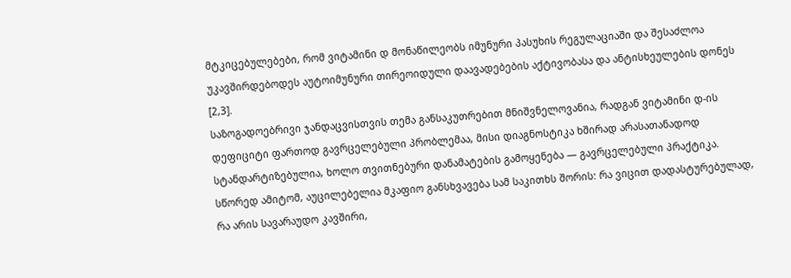მტკიცებულებები, რომ ვიტამინი დ მონაწილეობს იმუნური პასუხის რეგულაციაში და შესაძლოა უკავშირდებოდეს აუტოიმუნური თირეოიდული დაავადებების აქტივობასა და ანტისხეულების დონეს [2,3].
საზოგადოებრივი ჯანდაცვისთვის თემა განსაკუთრებით მნიშვნელოვანია, რადგან ვიტამინი დ-ის დეფიციტი ფართოდ გავრცელებული პრობლემაა, მისი დიაგნოსტიკა ხშირად არასათანადოდ სტანდარტიზებულია, ხოლო თვითნებური დანამატების გამოყენება — გავრცელებული პრაქტიკა. სწორედ ამიტომ, აუცილებელია მკაფიო განსხვავება სამ საკითხს შორის: რა ვიცით დადასტურებულად, რა არის სავარაუდო კავშირი,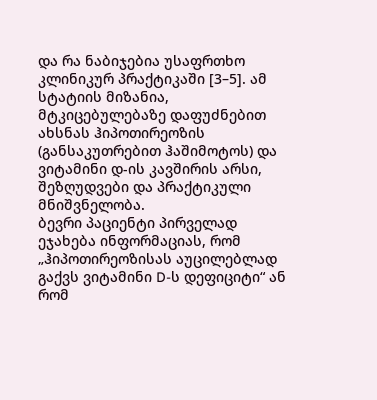და რა ნაბიჯებია უსაფრთხო კლინიკურ პრაქტიკაში [3–5]. ამ სტატიის მიზანია, მტკიცებულებაზე დაფუძნებით ახსნას ჰიპოთირეოზის (განსაკუთრებით ჰაშიმოტოს) და ვიტამინი დ-ის კავშირის არსი, შეზღუდვები და პრაქტიკული მნიშვნელობა.
ბევრი პაციენტი პირველად ეჯახება ინფორმაციას, რომ „ჰიპოთირეოზისას აუცილებლად გაქვს ვიტამინი D-ს დეფიციტი“ ან რომ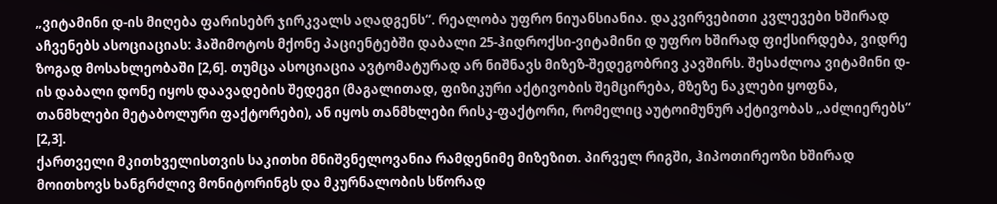„ვიტამინი დ-ის მიღება ფარისებრ ჯირკვალს აღადგენს“. რეალობა უფრო ნიუანსიანია. დაკვირვებითი კვლევები ხშირად აჩვენებს ასოციაციას: ჰაშიმოტოს მქონე პაციენტებში დაბალი 25-ჰიდროქსი-ვიტამინი დ უფრო ხშირად ფიქსირდება, ვიდრე ზოგად მოსახლეობაში [2,6]. თუმცა ასოციაცია ავტომატურად არ ნიშნავს მიზეზ-შედეგობრივ კავშირს. შესაძლოა ვიტამინი დ-ის დაბალი დონე იყოს დაავადების შედეგი (მაგალითად, ფიზიკური აქტივობის შემცირება, მზეზე ნაკლები ყოფნა, თანმხლები მეტაბოლური ფაქტორები), ან იყოს თანმხლები რისკ-ფაქტორი, რომელიც აუტოიმუნურ აქტივობას „აძლიერებს“ [2,3].
ქართველი მკითხველისთვის საკითხი მნიშვნელოვანია რამდენიმე მიზეზით. პირველ რიგში, ჰიპოთირეოზი ხშირად მოითხოვს ხანგრძლივ მონიტორინგს და მკურნალობის სწორად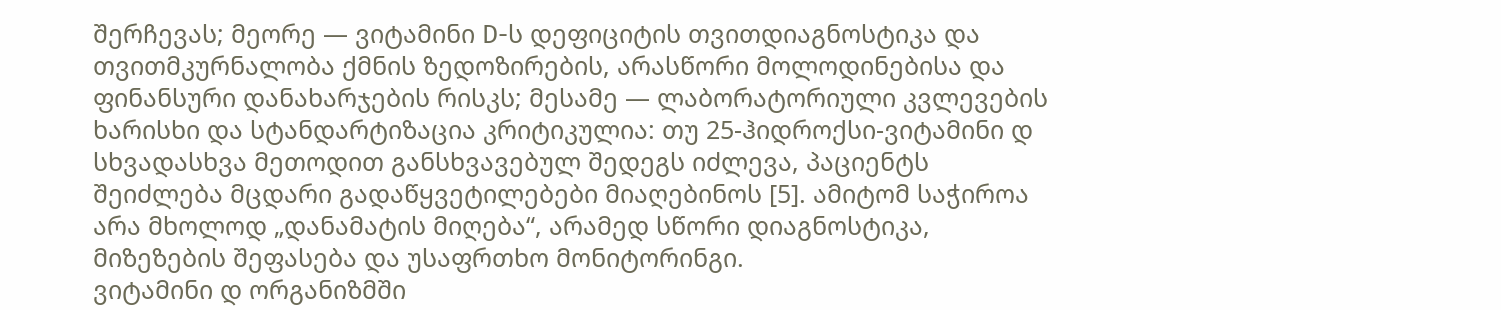შერჩევას; მეორე — ვიტამინი D-ს დეფიციტის თვითდიაგნოსტიკა და თვითმკურნალობა ქმნის ზედოზირების, არასწორი მოლოდინებისა და ფინანსური დანახარჯების რისკს; მესამე — ლაბორატორიული კვლევების ხარისხი და სტანდარტიზაცია კრიტიკულია: თუ 25-ჰიდროქსი-ვიტამინი დ სხვადასხვა მეთოდით განსხვავებულ შედეგს იძლევა, პაციენტს შეიძლება მცდარი გადაწყვეტილებები მიაღებინოს [5]. ამიტომ საჭიროა არა მხოლოდ „დანამატის მიღება“, არამედ სწორი დიაგნოსტიკა, მიზეზების შეფასება და უსაფრთხო მონიტორინგი.
ვიტამინი დ ორგანიზმში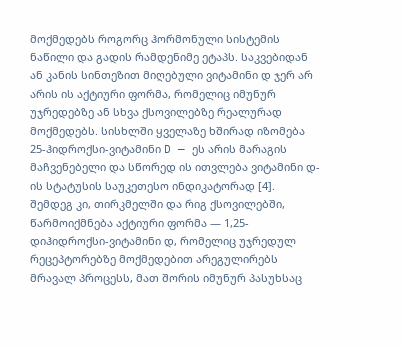მოქმედებს როგორც ჰორმონული სისტემის ნაწილი და გადის რამდენიმე ეტაპს. საკვებიდან ან კანის სინთეზით მიღებული ვიტამინი დ ჯერ არ არის ის აქტიური ფორმა, რომელიც იმუნურ უჯრედებზე ან სხვა ქსოვილებზე რეალურად მოქმედებს. სისხლში ყველაზე ხშირად იზომება 25-ჰიდროქსი-ვიტამინი D — ეს არის მარაგის მაჩვენებელი და სწორედ ის ითვლება ვიტამინი დ-ის სტატუსის საუკეთესო ინდიკატორად [4]. შემდეგ კი, თირკმელში და რიგ ქსოვილებში, წარმოიქმნება აქტიური ფორმა — 1,25-დიჰიდროქსი-ვიტამინი დ, რომელიც უჯრედულ რეცეპტორებზე მოქმედებით არეგულირებს მრავალ პროცესს, მათ შორის იმუნურ პასუხსაც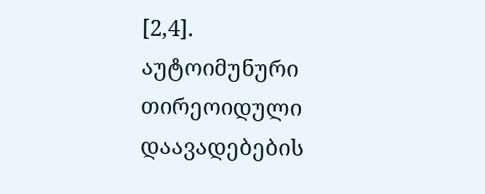[2,4].
აუტოიმუნური თირეოიდული დაავადებების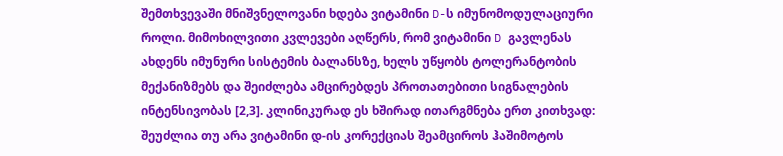შემთხვევაში მნიშვნელოვანი ხდება ვიტამინი D-ს იმუნომოდულაციური როლი. მიმოხილვითი კვლევები აღწერს, რომ ვიტამინი D გავლენას ახდენს იმუნური სისტემის ბალანსზე, ხელს უწყობს ტოლერანტობის მექანიზმებს და შეიძლება ამცირებდეს პროთათებითი სიგნალების ინტენსივობას [2,3]. კლინიკურად ეს ხშირად ითარგმნება ერთ კითხვად: შეუძლია თუ არა ვიტამინი დ-ის კორექციას შეამციროს ჰაშიმოტოს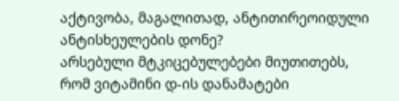აქტივობა, მაგალითად, ანტითირეოიდული ანტისხეულების დონე?
არსებული მტკიცებულებები მიუთითებს, რომ ვიტამინი დ-ის დანამატები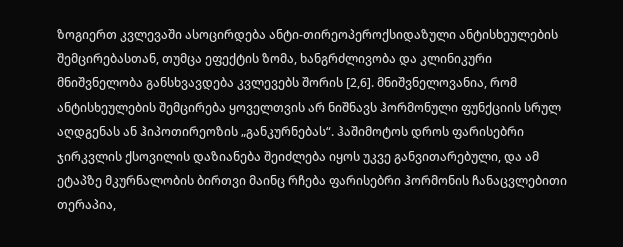ზოგიერთ კვლევაში ასოცირდება ანტი-თირეოპეროქსიდაზული ანტისხეულების შემცირებასთან, თუმცა ეფექტის ზომა, ხანგრძლივობა და კლინიკური მნიშვნელობა განსხვავდება კვლევებს შორის [2,6]. მნიშვნელოვანია, რომ ანტისხეულების შემცირება ყოველთვის არ ნიშნავს ჰორმონული ფუნქციის სრულ აღდგენას ან ჰიპოთირეოზის „განკურნებას“. ჰაშიმოტოს დროს ფარისებრი ჯირკვლის ქსოვილის დაზიანება შეიძლება იყოს უკვე განვითარებული, და ამ ეტაპზე მკურნალობის ბირთვი მაინც რჩება ფარისებრი ჰორმონის ჩანაცვლებითი თერაპია,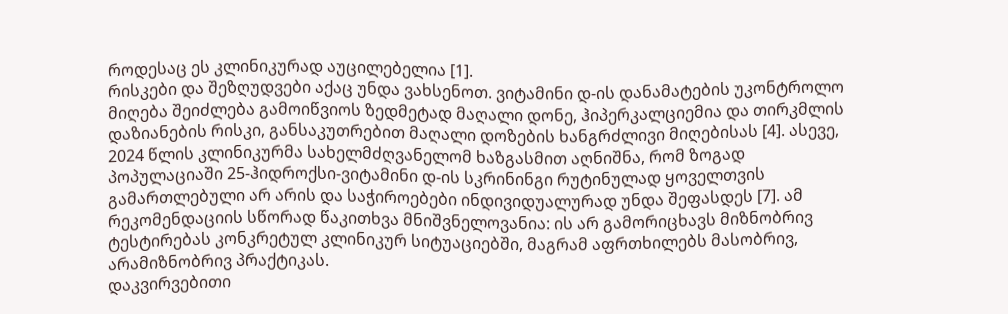როდესაც ეს კლინიკურად აუცილებელია [1].
რისკები და შეზღუდვები აქაც უნდა ვახსენოთ. ვიტამინი დ-ის დანამატების უკონტროლო მიღება შეიძლება გამოიწვიოს ზედმეტად მაღალი დონე, ჰიპერკალციემია და თირკმლის დაზიანების რისკი, განსაკუთრებით მაღალი დოზების ხანგრძლივი მიღებისას [4]. ასევე, 2024 წლის კლინიკურმა სახელმძღვანელომ ხაზგასმით აღნიშნა, რომ ზოგად პოპულაციაში 25-ჰიდროქსი-ვიტამინი დ-ის სკრინინგი რუტინულად ყოველთვის გამართლებული არ არის და საჭიროებები ინდივიდუალურად უნდა შეფასდეს [7]. ამ რეკომენდაციის სწორად წაკითხვა მნიშვნელოვანია: ის არ გამორიცხავს მიზნობრივ ტესტირებას კონკრეტულ კლინიკურ სიტუაციებში, მაგრამ აფრთხილებს მასობრივ, არამიზნობრივ პრაქტიკას.
დაკვირვებითი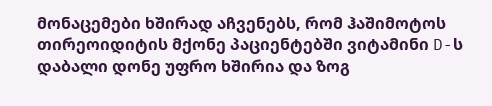მონაცემები ხშირად აჩვენებს, რომ ჰაშიმოტოს თირეოიდიტის მქონე პაციენტებში ვიტამინი D-ს დაბალი დონე უფრო ხშირია და ზოგ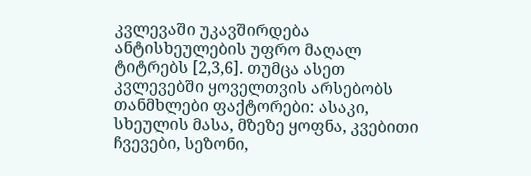კვლევაში უკავშირდება ანტისხეულების უფრო მაღალ ტიტრებს [2,3,6]. თუმცა ასეთ კვლევებში ყოველთვის არსებობს თანმხლები ფაქტორები: ასაკი, სხეულის მასა, მზეზე ყოფნა, კვებითი ჩვევები, სეზონი,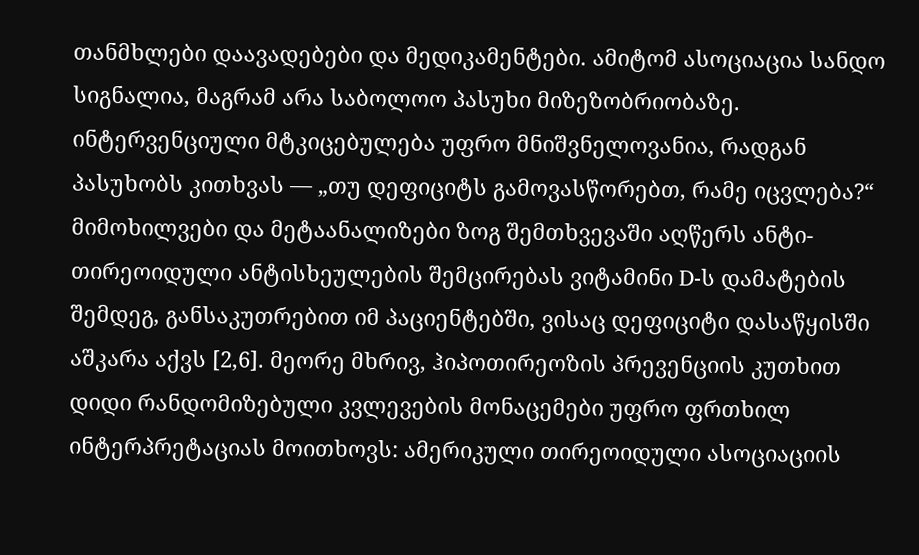თანმხლები დაავადებები და მედიკამენტები. ამიტომ ასოციაცია სანდო სიგნალია, მაგრამ არა საბოლოო პასუხი მიზეზობრიობაზე.
ინტერვენციული მტკიცებულება უფრო მნიშვნელოვანია, რადგან პასუხობს კითხვას — „თუ დეფიციტს გამოვასწორებთ, რამე იცვლება?“ მიმოხილვები და მეტაანალიზები ზოგ შემთხვევაში აღწერს ანტი-თირეოიდული ანტისხეულების შემცირებას ვიტამინი D-ს დამატების შემდეგ, განსაკუთრებით იმ პაციენტებში, ვისაც დეფიციტი დასაწყისში აშკარა აქვს [2,6]. მეორე მხრივ, ჰიპოთირეოზის პრევენციის კუთხით დიდი რანდომიზებული კვლევების მონაცემები უფრო ფრთხილ ინტერპრეტაციას მოითხოვს: ამერიკული თირეოიდული ასოციაციის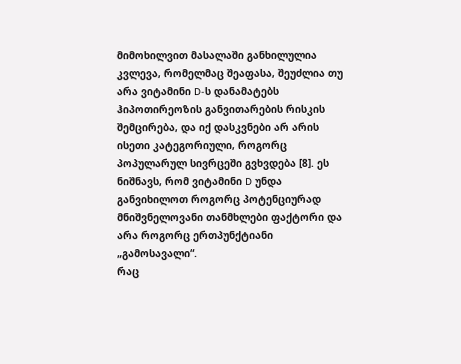მიმოხილვით მასალაში განხილულია კვლევა, რომელმაც შეაფასა, შეუძლია თუ არა ვიტამინი D-ს დანამატებს ჰიპოთირეოზის განვითარების რისკის შემცირება, და იქ დასკვნები არ არის ისეთი კატეგორიული, როგორც პოპულარულ სივრცეში გვხვდება [8]. ეს ნიშნავს, რომ ვიტამინი D უნდა განვიხილოთ როგორც პოტენციურად მნიშვნელოვანი თანმხლები ფაქტორი და არა როგორც ერთპუნქტიანი „გამოსავალი“.
რაც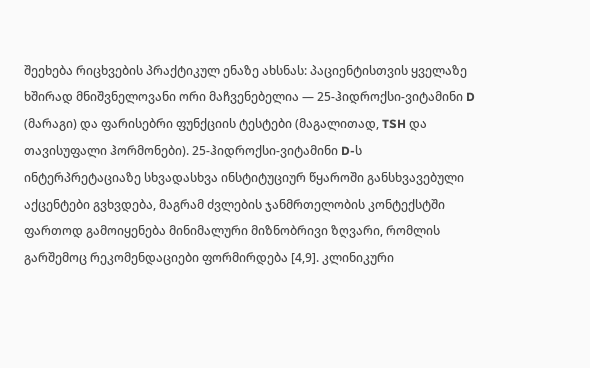შეეხება რიცხვების პრაქტიკულ ენაზე ახსნას: პაციენტისთვის ყველაზე ხშირად მნიშვნელოვანი ორი მაჩვენებელია — 25-ჰიდროქსი-ვიტამინი D (მარაგი) და ფარისებრი ფუნქციის ტესტები (მაგალითად, TSH და თავისუფალი ჰორმონები). 25-ჰიდროქსი-ვიტამინი D-ს ინტერპრეტაციაზე სხვადასხვა ინსტიტუციურ წყაროში განსხვავებული აქცენტები გვხვდება, მაგრამ ძვლების ჯანმრთელობის კონტექსტში ფართოდ გამოიყენება მინიმალური მიზნობრივი ზღვარი, რომლის გარშემოც რეკომენდაციები ფორმირდება [4,9]. კლინიკური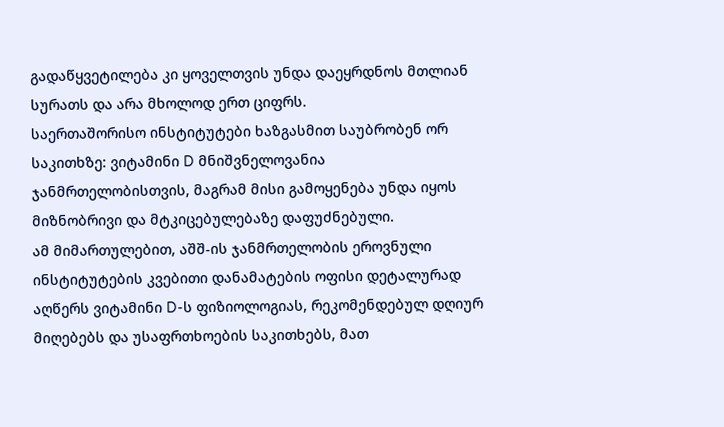გადაწყვეტილება კი ყოველთვის უნდა დაეყრდნოს მთლიან სურათს და არა მხოლოდ ერთ ციფრს.
საერთაშორისო ინსტიტუტები ხაზგასმით საუბრობენ ორ საკითხზე: ვიტამინი D მნიშვნელოვანია ჯანმრთელობისთვის, მაგრამ მისი გამოყენება უნდა იყოს მიზნობრივი და მტკიცებულებაზე დაფუძნებული.
ამ მიმართულებით, აშშ-ის ჯანმრთელობის ეროვნული ინსტიტუტების კვებითი დანამატების ოფისი დეტალურად აღწერს ვიტამინი D-ს ფიზიოლოგიას, რეკომენდებულ დღიურ მიღებებს და უსაფრთხოების საკითხებს, მათ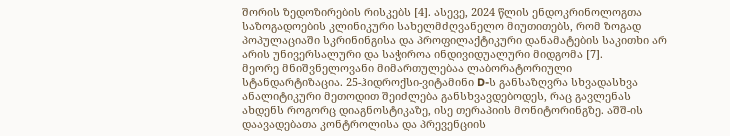შორის ზედოზირების რისკებს [4]. ასევე, 2024 წლის ენდოკრინოლოგთა საზოგადოების კლინიკური სახელმძღვანელო მიუთითებს, რომ ზოგად პოპულაციაში სკრინინგისა და პროფილაქტიკური დანამატების საკითხი არ არის უნივერსალური და საჭიროა ინდივიდუალური მიდგომა [7].
მეორე მნიშვნელოვანი მიმართულებაა ლაბორატორიული სტანდარტიზაცია. 25-ჰიდროქსი-ვიტამინი D-ს განსაზღვრა სხვადასხვა ანალიტიკური მეთოდით შეიძლება განსხვავდებოდეს, რაც გავლენას ახდენს როგორც დიაგნოსტიკაზე, ისე თერაპიის მონიტორინგზე. აშშ-ის დაავადებათა კონტროლისა და პრევენციის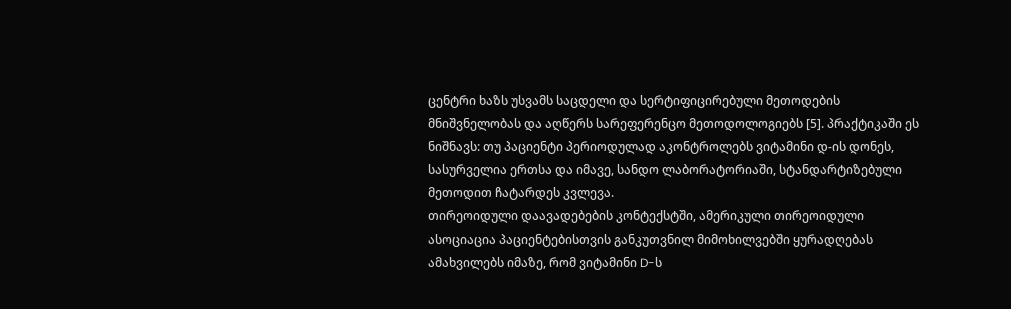ცენტრი ხაზს უსვამს საცდელი და სერტიფიცირებული მეთოდების მნიშვნელობას და აღწერს სარეფერენცო მეთოდოლოგიებს [5]. პრაქტიკაში ეს ნიშნავს: თუ პაციენტი პერიოდულად აკონტროლებს ვიტამინი დ-ის დონეს, სასურველია ერთსა და იმავე, სანდო ლაბორატორიაში, სტანდარტიზებული მეთოდით ჩატარდეს კვლევა.
თირეოიდული დაავადებების კონტექსტში, ამერიკული თირეოიდული ასოციაცია პაციენტებისთვის განკუთვნილ მიმოხილვებში ყურადღებას ამახვილებს იმაზე, რომ ვიტამინი D-ს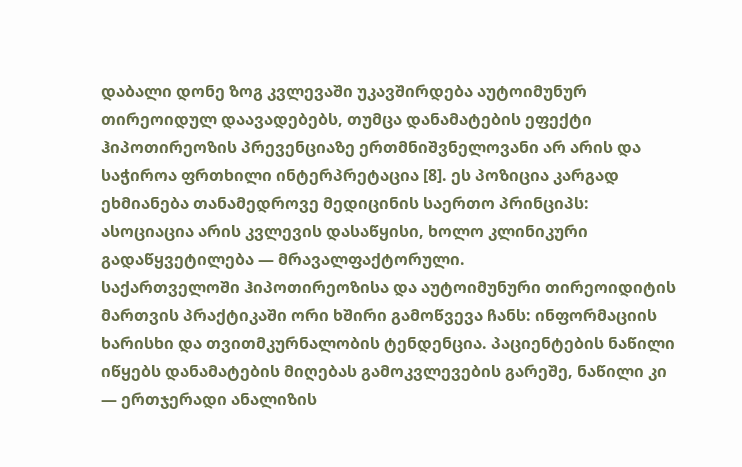დაბალი დონე ზოგ კვლევაში უკავშირდება აუტოიმუნურ თირეოიდულ დაავადებებს, თუმცა დანამატების ეფექტი ჰიპოთირეოზის პრევენციაზე ერთმნიშვნელოვანი არ არის და საჭიროა ფრთხილი ინტერპრეტაცია [8]. ეს პოზიცია კარგად ეხმიანება თანამედროვე მედიცინის საერთო პრინციპს: ასოციაცია არის კვლევის დასაწყისი, ხოლო კლინიკური გადაწყვეტილება — მრავალფაქტორული.
საქართველოში ჰიპოთირეოზისა და აუტოიმუნური თირეოიდიტის მართვის პრაქტიკაში ორი ხშირი გამოწვევა ჩანს: ინფორმაციის ხარისხი და თვითმკურნალობის ტენდენცია. პაციენტების ნაწილი იწყებს დანამატების მიღებას გამოკვლევების გარეშე, ნაწილი კი — ერთჯერადი ანალიზის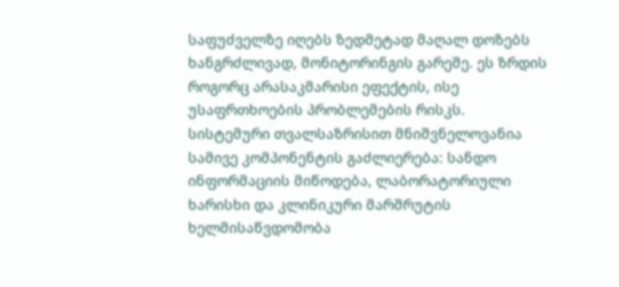საფუძველზე იღებს ზედმეტად მაღალ დოზებს ხანგრძლივად, მონიტორინგის გარეშე. ეს ზრდის როგორც არასაკმარისი ეფექტის, ისე უსაფრთხოების პრობლემების რისკს.
სისტემური თვალსაზრისით მნიშვნელოვანია სამივე კომპონენტის გაძლიერება: სანდო ინფორმაციის მიწოდება, ლაბორატორიული ხარისხი და კლინიკური მარშრუტის ხელმისაწვდომობა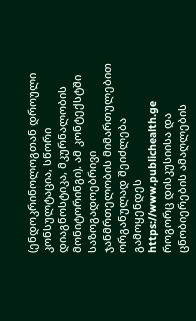(ენდოკრინოლოგთან დროული კონსულტაცია, სწორი დიაგნოსტიკა, მკურნალობის მონიტორინგი). ამ კონტექსტში საზოგადოებრივი ჯანმრთელობის მიმართულებით ორგანულად შეიძლება გამოყენდეს https://www.publichealth.ge როგორც დისკუსიისა და ცნობიერების ამაღლების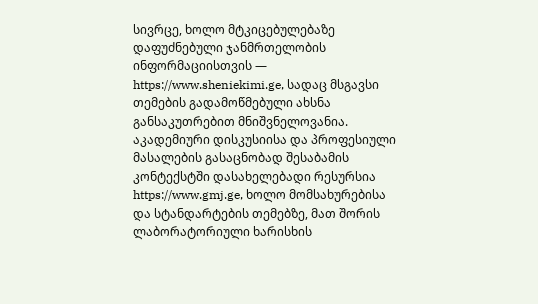სივრცე, ხოლო მტკიცებულებაზე დაფუძნებული ჯანმრთელობის ინფორმაციისთვის — https://www.sheniekimi.ge, სადაც მსგავსი თემების გადამოწმებული ახსნა განსაკუთრებით მნიშვნელოვანია. აკადემიური დისკუსიისა და პროფესიული მასალების გასაცნობად შესაბამის კონტექსტში დასახელებადი რესურსია https://www.gmj.ge, ხოლო მომსახურებისა და სტანდარტების თემებზე, მათ შორის ლაბორატორიული ხარისხის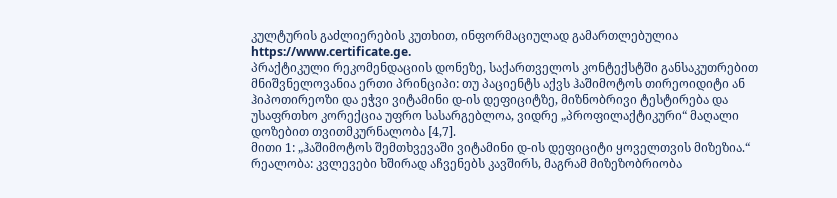კულტურის გაძლიერების კუთხით, ინფორმაციულად გამართლებულია https://www.certificate.ge.
პრაქტიკული რეკომენდაციის დონეზე, საქართველოს კონტექსტში განსაკუთრებით მნიშვნელოვანია ერთი პრინციპი: თუ პაციენტს აქვს ჰაშიმოტოს თირეოიდიტი ან ჰიპოთირეოზი და ეჭვი ვიტამინი დ-ის დეფიციტზე, მიზნობრივი ტესტირება და უსაფრთხო კორექცია უფრო სასარგებლოა, ვიდრე „პროფილაქტიკური“ მაღალი დოზებით თვითმკურნალობა [4,7].
მითი 1: „ჰაშიმოტოს შემთხვევაში ვიტამინი დ-ის დეფიციტი ყოველთვის მიზეზია.“
რეალობა: კვლევები ხშირად აჩვენებს კავშირს, მაგრამ მიზეზობრიობა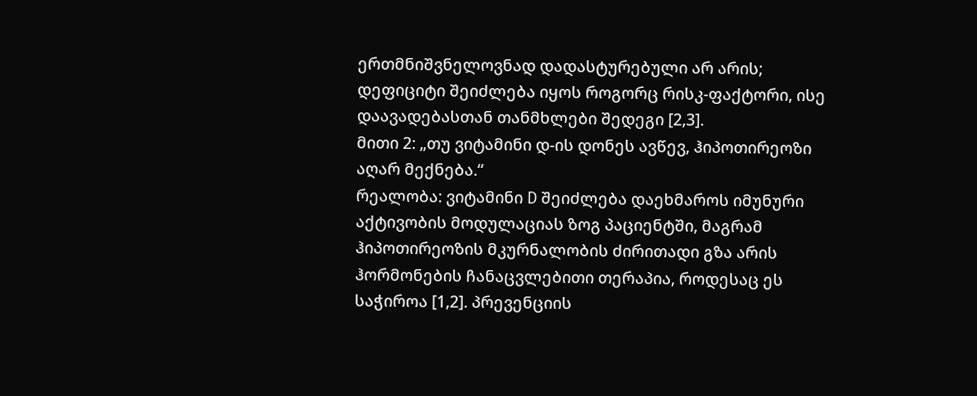ერთმნიშვნელოვნად დადასტურებული არ არის; დეფიციტი შეიძლება იყოს როგორც რისკ-ფაქტორი, ისე დაავადებასთან თანმხლები შედეგი [2,3].
მითი 2: „თუ ვიტამინი დ-ის დონეს ავწევ, ჰიპოთირეოზი აღარ მექნება.“
რეალობა: ვიტამინი D შეიძლება დაეხმაროს იმუნური აქტივობის მოდულაციას ზოგ პაციენტში, მაგრამ ჰიპოთირეოზის მკურნალობის ძირითადი გზა არის ჰორმონების ჩანაცვლებითი თერაპია, როდესაც ეს საჭიროა [1,2]. პრევენციის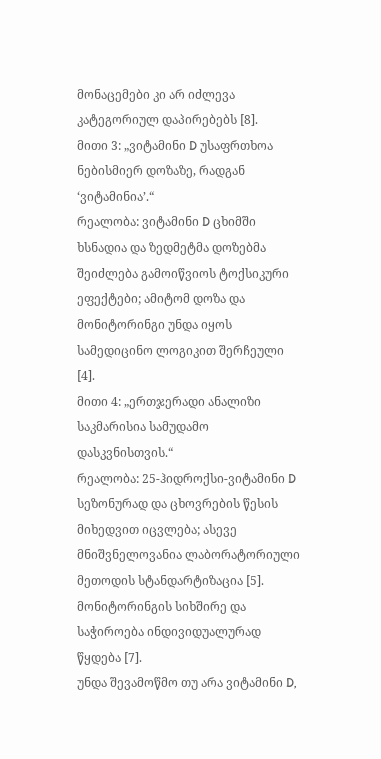მონაცემები კი არ იძლევა კატეგორიულ დაპირებებს [8].
მითი 3: „ვიტამინი D უსაფრთხოა ნებისმიერ დოზაზე, რადგან ‘ვიტამინია’.“
რეალობა: ვიტამინი D ცხიმში ხსნადია და ზედმეტმა დოზებმა შეიძლება გამოიწვიოს ტოქსიკური ეფექტები; ამიტომ დოზა და მონიტორინგი უნდა იყოს სამედიცინო ლოგიკით შერჩეული [4].
მითი 4: „ერთჯერადი ანალიზი საკმარისია სამუდამო დასკვნისთვის.“
რეალობა: 25-ჰიდროქსი-ვიტამინი D სეზონურად და ცხოვრების წესის მიხედვით იცვლება; ასევე მნიშვნელოვანია ლაბორატორიული მეთოდის სტანდარტიზაცია [5]. მონიტორინგის სიხშირე და საჭიროება ინდივიდუალურად წყდება [7].
უნდა შევამოწმო თუ არა ვიტამინი D,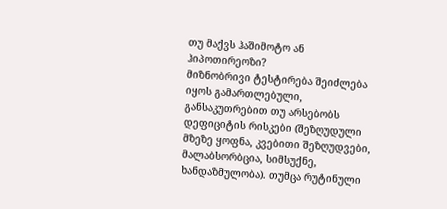თუ მაქვს ჰაშიმოტო ან ჰიპოთირეოზი?
მიზნობრივი ტესტირება შეიძლება იყოს გამართლებული, განსაკუთრებით თუ არსებობს დეფიციტის რისკები (შეზღუდული მზეზე ყოფნა, კვებითი შეზღუდვები, მალაბსორბცია, სიმსუქნე, ხანდაზმულობა). თუმცა რუტინული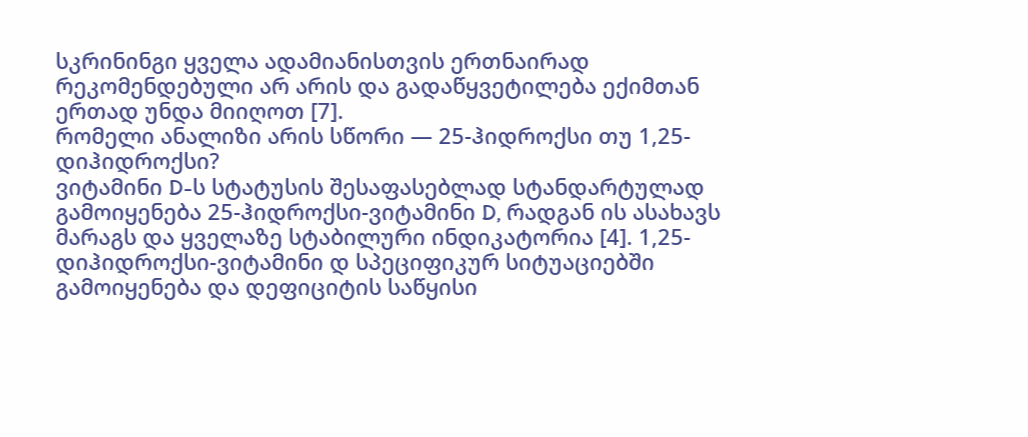სკრინინგი ყველა ადამიანისთვის ერთნაირად რეკომენდებული არ არის და გადაწყვეტილება ექიმთან ერთად უნდა მიიღოთ [7].
რომელი ანალიზი არის სწორი — 25-ჰიდროქსი თუ 1,25-დიჰიდროქსი?
ვიტამინი D-ს სტატუსის შესაფასებლად სტანდარტულად გამოიყენება 25-ჰიდროქსი-ვიტამინი D, რადგან ის ასახავს მარაგს და ყველაზე სტაბილური ინდიკატორია [4]. 1,25-დიჰიდროქსი-ვიტამინი დ სპეციფიკურ სიტუაციებში გამოიყენება და დეფიციტის საწყისი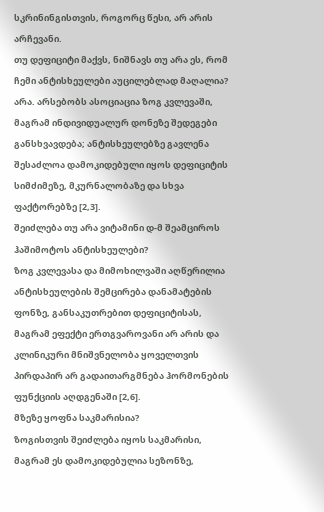სკრინინგისთვის, როგორც წესი, არ არის არჩევანი.
თუ დეფიციტი მაქვს, ნიშნავს თუ არა ეს, რომ ჩემი ანტისხეულები აუცილებლად მაღალია?
არა. არსებობს ასოციაცია ზოგ კვლევაში, მაგრამ ინდივიდუალურ დონეზე შედეგები განსხვავდება; ანტისხეულებზე გავლენა შესაძლოა დამოკიდებული იყოს დეფიციტის სიმძიმეზე, მკურნალობაზე და სხვა ფაქტორებზე [2,3].
შეიძლება თუ არა ვიტამინი დ-მ შეამციროს ჰაშიმოტოს ანტისხეულები?
ზოგ კვლევასა და მიმოხილვაში აღწერილია ანტისხეულების შემცირება დანამატების ფონზე, განსაკუთრებით დეფიციტისას, მაგრამ ეფექტი ერთგვაროვანი არ არის და კლინიკური მნიშვნელობა ყოველთვის პირდაპირ არ გადაითარგმნება ჰორმონების ფუნქციის აღდგენაში [2,6].
მზეზე ყოფნა საკმარისია?
ზოგისთვის შეიძლება იყოს საკმარისი, მაგრამ ეს დამოკიდებულია სეზონზე,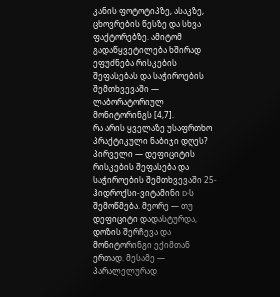კანის ფოტოტიპზე, ასაკზე, ცხოვრების წესზე და სხვა ფაქტორებზე. ამიტომ გადაწყვეტილება ხშირად ეფუძნება რისკების შეფასებას და საჭიროების შემთხვევაში — ლაბორატორიულ მონიტორინგს [4,7].
რა არის ყველაზე უსაფრთხო პრაქტიკული ნაბიჯი დღეს?
პირველი — დეფიციტის რისკების შეფასება და საჭიროების შემთხვევაში 25-ჰიდროქსი-ვიტამინი D-ს შემოწმება. მეორე — თუ დეფიციტი დადასტურდა, დოზის შერჩევა და მონიტორინგი ექიმთან ერთად. მესამე — პარალელურად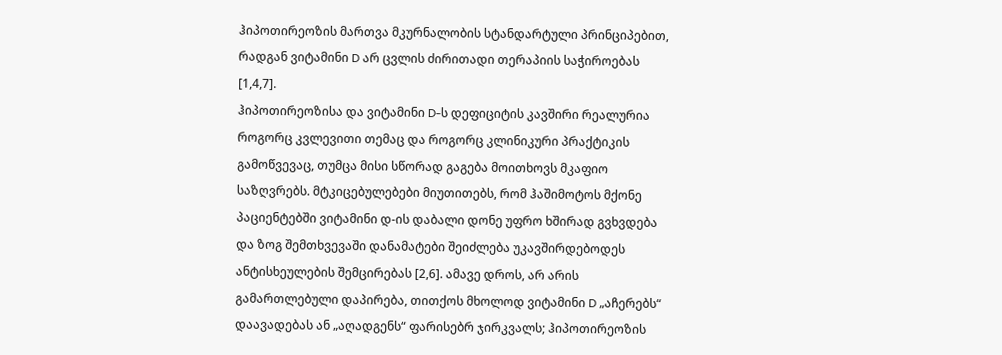ჰიპოთირეოზის მართვა მკურნალობის სტანდარტული პრინციპებით, რადგან ვიტამინი D არ ცვლის ძირითადი თერაპიის საჭიროებას [1,4,7].
ჰიპოთირეოზისა და ვიტამინი D-ს დეფიციტის კავშირი რეალურია როგორც კვლევითი თემაც და როგორც კლინიკური პრაქტიკის გამოწვევაც, თუმცა მისი სწორად გაგება მოითხოვს მკაფიო საზღვრებს. მტკიცებულებები მიუთითებს, რომ ჰაშიმოტოს მქონე პაციენტებში ვიტამინი დ-ის დაბალი დონე უფრო ხშირად გვხვდება და ზოგ შემთხვევაში დანამატები შეიძლება უკავშირდებოდეს ანტისხეულების შემცირებას [2,6]. ამავე დროს, არ არის გამართლებული დაპირება, თითქოს მხოლოდ ვიტამინი D „აჩერებს“ დაავადებას ან „აღადგენს“ ფარისებრ ჯირკვალს; ჰიპოთირეოზის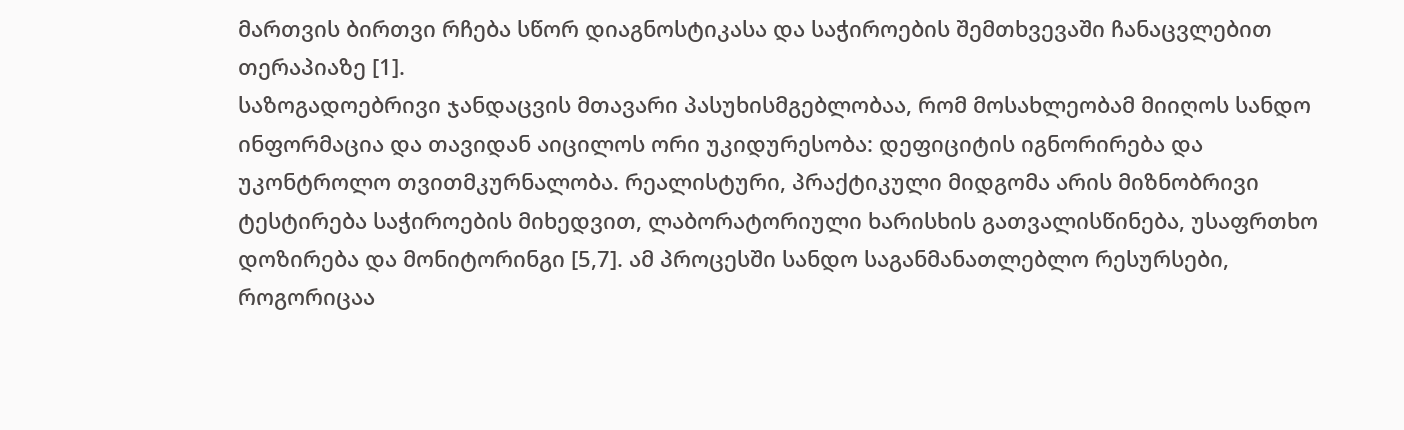მართვის ბირთვი რჩება სწორ დიაგნოსტიკასა და საჭიროების შემთხვევაში ჩანაცვლებით თერაპიაზე [1].
საზოგადოებრივი ჯანდაცვის მთავარი პასუხისმგებლობაა, რომ მოსახლეობამ მიიღოს სანდო ინფორმაცია და თავიდან აიცილოს ორი უკიდურესობა: დეფიციტის იგნორირება და უკონტროლო თვითმკურნალობა. რეალისტური, პრაქტიკული მიდგომა არის მიზნობრივი ტესტირება საჭიროების მიხედვით, ლაბორატორიული ხარისხის გათვალისწინება, უსაფრთხო დოზირება და მონიტორინგი [5,7]. ამ პროცესში სანდო საგანმანათლებლო რესურსები, როგორიცაა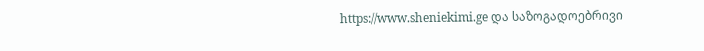https://www.sheniekimi.ge და საზოგადოებრივი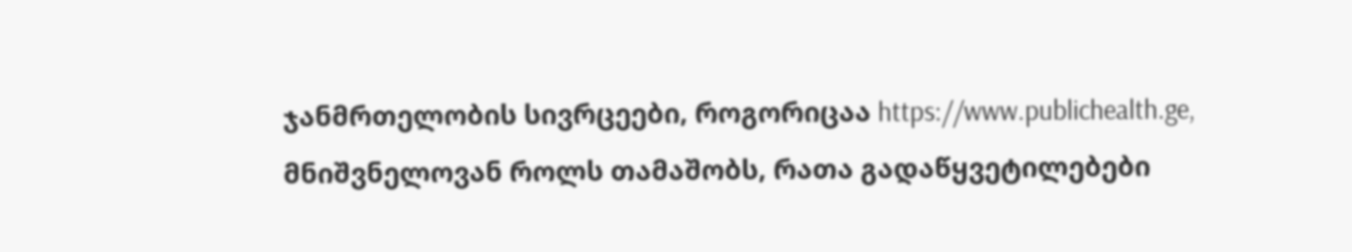ჯანმრთელობის სივრცეები, როგორიცაა https://www.publichealth.ge, მნიშვნელოვან როლს თამაშობს, რათა გადაწყვეტილებები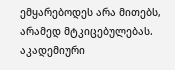ემყარებოდეს არა მითებს, არამედ მტკიცებულებას. აკადემიური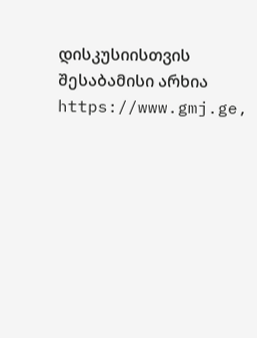დისკუსიისთვის შესაბამისი არხია https://www.gmj.ge,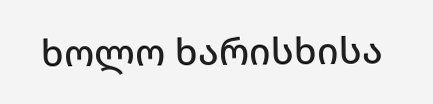ხოლო ხარისხისა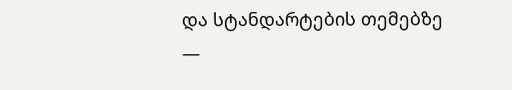და სტანდარტების თემებზე —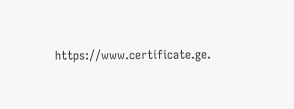https://www.certificate.ge.